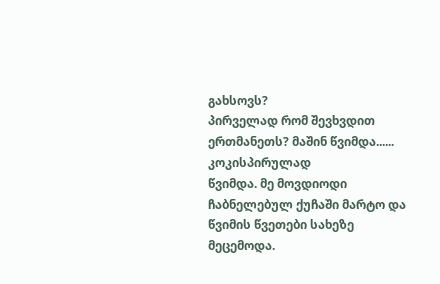გახსოვს?
პირველად რომ შევხვდით ერთმანეთს? მაშინ წვიმდა...... კოკისპირულად
წვიმდა. მე მოვდიოდი ჩაბნელებულ ქუჩაში მარტო და წვიმის წვეთები სახეზე
მეცემოდა.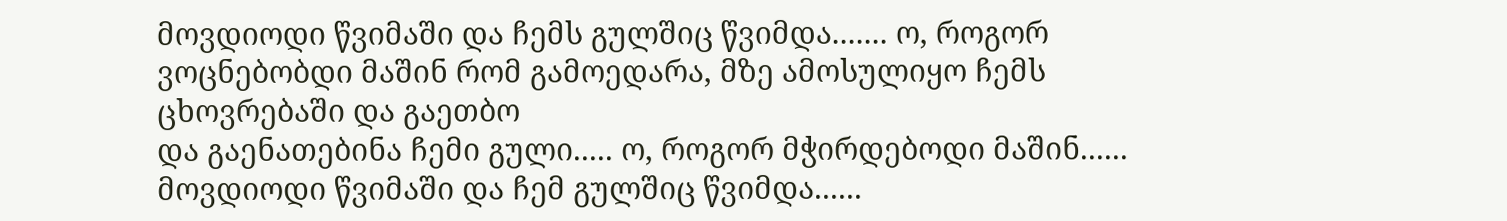მოვდიოდი წვიმაში და ჩემს გულშიც წვიმდა....... ო, როგორ
ვოცნებობდი მაშინ რომ გამოედარა, მზე ამოსულიყო ჩემს ცხოვრებაში და გაეთბო
და გაენათებინა ჩემი გული..... ო, როგორ მჭირდებოდი მაშინ......
მოვდიოდი წვიმაში და ჩემ გულშიც წვიმდა......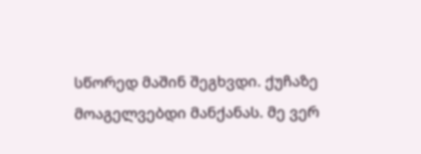სწორედ მაშინ შეგხვდი. ქუჩაზე მოაგელვებდი მანქანას. მე ვერ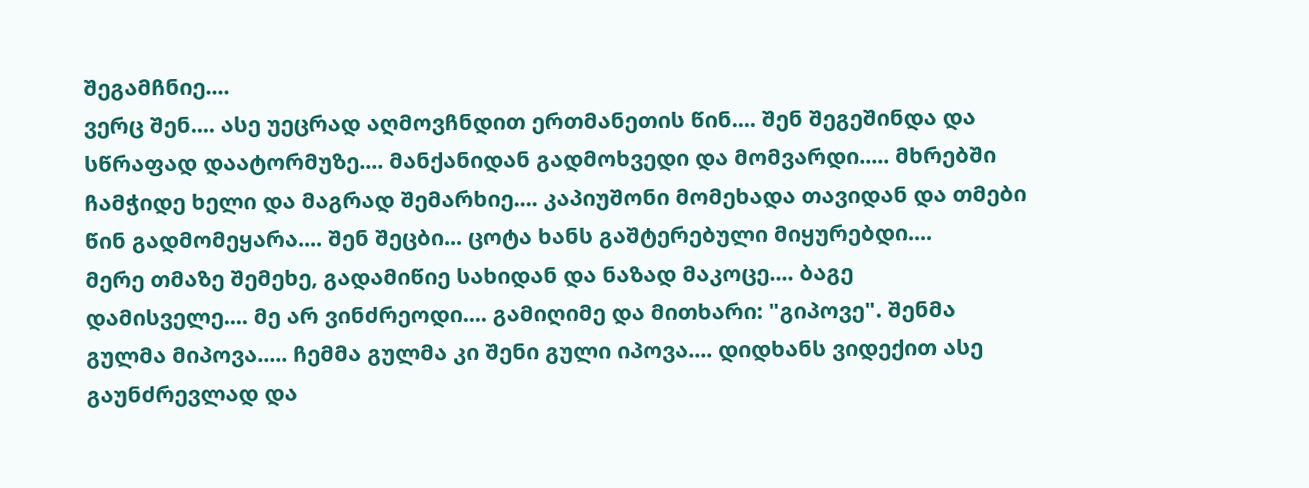შეგამჩნიე....
ვერც შენ.... ასე უეცრად აღმოვჩნდით ერთმანეთის წინ.... შენ შეგეშინდა და
სწრაფად დაატორმუზე.... მანქანიდან გადმოხვედი და მომვარდი..... მხრებში
ჩამჭიდე ხელი და მაგრად შემარხიე.... კაპიუშონი მომეხადა თავიდან და თმები
წინ გადმომეყარა.... შენ შეცბი... ცოტა ხანს გაშტერებული მიყურებდი....
მერე თმაზე შემეხე, გადამიწიე სახიდან და ნაზად მაკოცე.... ბაგე
დამისველე.... მე არ ვინძრეოდი.... გამიღიმე და მითხარი: "გიპოვე". შენმა
გულმა მიპოვა..... ჩემმა გულმა კი შენი გული იპოვა.... დიდხანს ვიდექით ასე
გაუნძრევლად და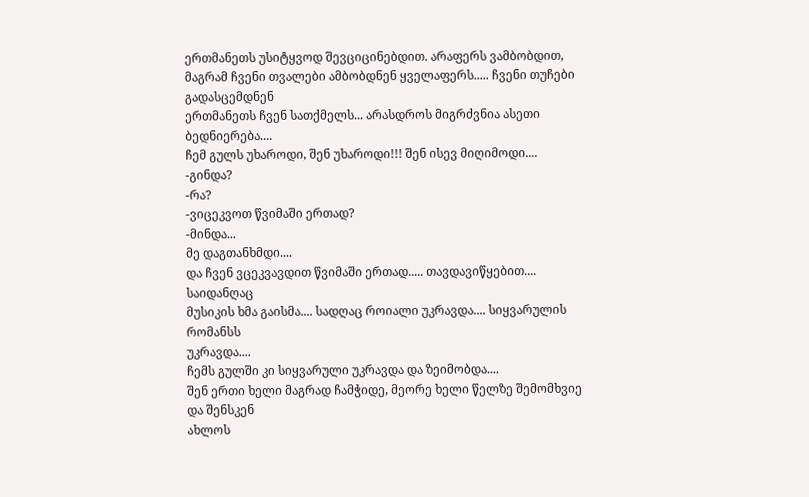ერთმანეთს უსიტყვოდ შევციცინებდით. არაფერს ვამბობდით,
მაგრამ ჩვენი თვალები ამბობდნენ ყველაფერს..... ჩვენი თუჩები გადასცემდნენ
ერთმანეთს ჩვენ სათქმელს... არასდროს მიგრძვნია ასეთი ბედნიერება....
ჩემ გულს უხაროდი, შენ უხაროდი!!! შენ ისევ მიღიმოდი....
-გინდა?
-რა?
-ვიცეკვოთ წვიმაში ერთად?
-მინდა...
მე დაგთანხმდი....
და ჩვენ ვცეკვავდით წვიმაში ერთად..... თავდავიწყებით.... საიდანღაც
მუსიკის ხმა გაისმა.... სადღაც როიალი უკრავდა.... სიყვარულის რომანსს
უკრავდა....
ჩემს გულში კი სიყვარული უკრავდა და ზეიმობდა....
შენ ერთი ხელი მაგრად ჩამჭიდე, მეორე ხელი წელზე შემომხვიე და შენსკენ
ახლოს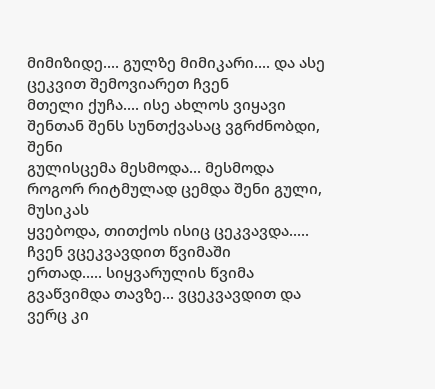მიმიზიდე.... გულზე მიმიკარი.... და ასე ცეკვით შემოვიარეთ ჩვენ
მთელი ქუჩა.... ისე ახლოს ვიყავი შენთან შენს სუნთქვასაც ვგრძნობდი, შენი
გულისცემა მესმოდა... მესმოდა როგორ რიტმულად ცემდა შენი გული, მუსიკას
ყვებოდა, თითქოს ისიც ცეკვავდა.....
ჩვენ ვცეკვავდით წვიმაში
ერთად..... სიყვარულის წვიმა გვაწვიმდა თავზე... ვცეკვავდით და ვერც კი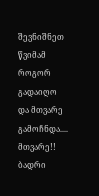შევნიშნეთ წვიმამ როგორ გადაიღო და მთვარე გამოჩნდა....
მთვარე!!
ბადრი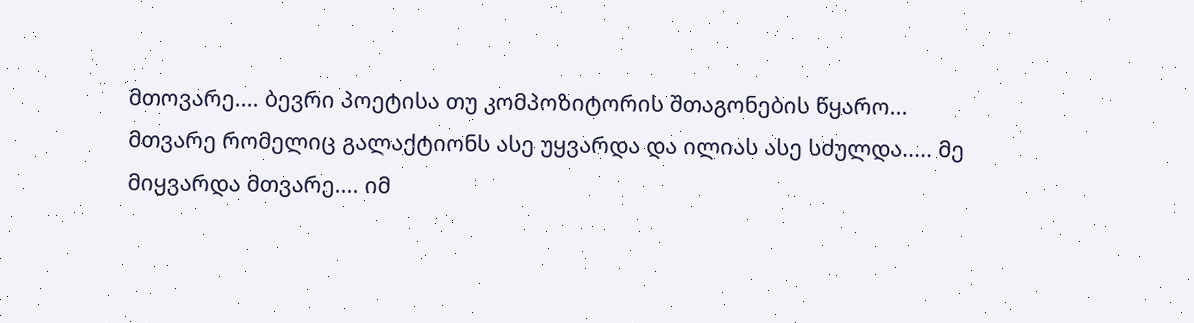მთოვარე.... ბევრი პოეტისა თუ კომპოზიტორის შთაგონების წყარო...
მთვარე რომელიც გალაქტიონს ასე უყვარდა და ილიას ასე სძულდა..... მე
მიყვარდა მთვარე.... იმ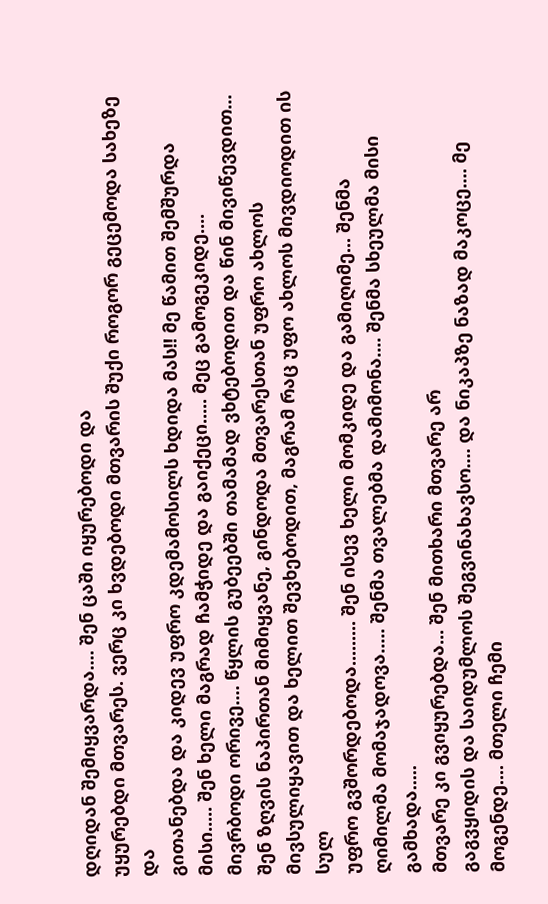დღიდან შემიყვარდა.... შენ ცაში იყურებოდი და
უყურებდი მთვარეს. ვერც კი ხვდებოდი მთვარის შუქი როგორ გეცემოდა სახეზე და
გითანებდა და კიდევ უფრო კდემამოსილს ხდიდა მას!! მე წამით შემშურდა
მისი..... შენ ხელი მაგრად ჩამჭიდე და გაიქეცი..... მეც გამოგეკიდე....
მივრბოდი ორივე.... წყლის გუბეებში თამამად ვხტებოდით და წინ მივიწევდით...
შენ ზღვის ნაპირთან მიმიყვანე, გინდოდა მთვარესთან უფრო ახლოს
მივსულიყავით და ხელით შევხებოდით, მაგრამ რაც უფო ახლოს მივდიოდით ის სულ
უფრო გვშორდებოდა......... შენ ისევ ხელი მომკიდე და გამიღიმე... შენმა
ღიმილმა მომაჯადოვა..... შენმა თვალებმა დამიმონა.... შენმა სხეულმა მისი
გამხადა.....
მთვარე კი გვიყურებდა... შენ მითხარი მთვარე არ
გაგვყიდის და საიდუმლოს შეგვინახავსო.... და ნიკაპზე ნაზად მაკოცე.... მე
მოგენდე.... მთელი ჩემი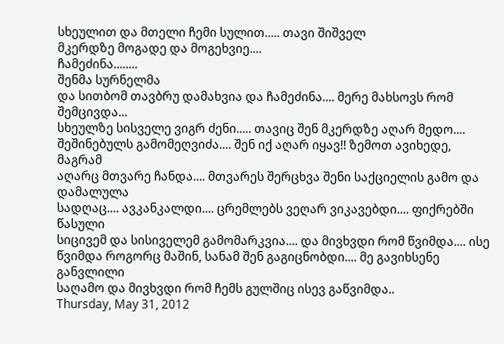სხეულით და მთელი ჩემი სულით..... თავი შიშველ
მკერდზე მოგადე და მოგეხვიე....
ჩამეძინა........
შენმა სურნელმა
და სითბომ თავბრუ დამახვია და ჩამეძინა.... მერე მახსოვს რომ შემცივდა...
სხეულზე სისველე ვიგრ ძენი..... თავიც შენ მკერდზე აღარ მედო....
შეშინებულს გამომეღვიძა.... შენ იქ აღარ იყავ!! ზემოთ ავიხედე, მაგრამ
აღარც მთვარე ჩანდა.... მთვარეს შერცხვა შენი საქციელის გამო და დამალულა
სადღაც.... ავკანკალდი.... ცრემლებს ვეღარ ვიკავებდი.... ფიქრებში წასული
სიცივემ და სისიველემ გამომარკვია.... და მივხვდი რომ წვიმდა.... ისე
წვიმდა როგორც მაშინ, სანამ შენ გაგიცნობდი.... მე გავიხსენე განვლილი
საღამო და მივხვდი რომ ჩემს გულშიც ისევ გაწვიმდა..
Thursday, May 31, 2012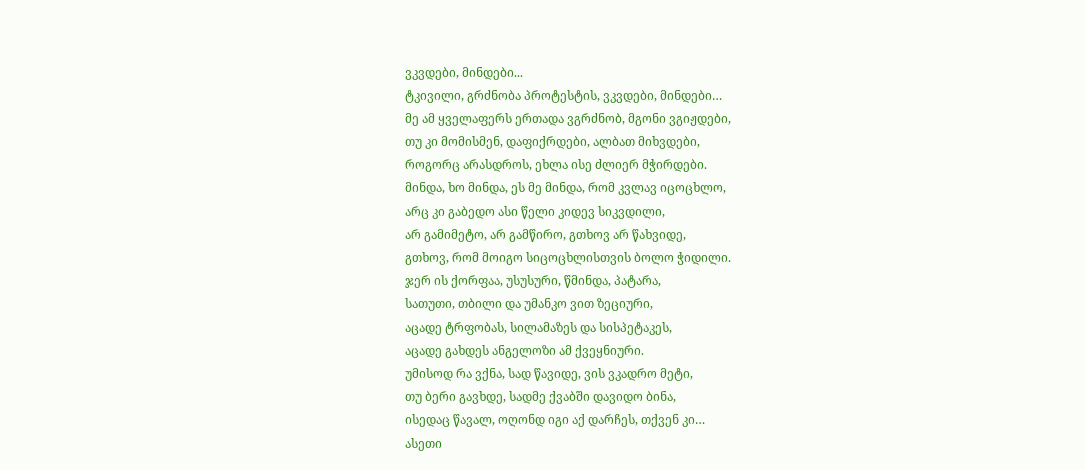ვკვდები, მინდები...
ტკივილი, გრძნობა პროტესტის, ვკვდები, მინდები…
მე ამ ყველაფერს ერთადა ვგრძნობ, მგონი ვგიჟდები,
თუ კი მომისმენ, დაფიქრდები, ალბათ მიხვდები,
როგორც არასდროს, ეხლა ისე ძლიერ მჭირდები.
მინდა, ხო მინდა, ეს მე მინდა, რომ კვლავ იცოცხლო,
არც კი გაბედო ასი წელი კიდევ სიკვდილი,
არ გამიმეტო, არ გამწირო, გთხოვ არ წახვიდე,
გთხოვ, რომ მოიგო სიცოცხლისთვის ბოლო ჭიდილი.
ჯერ ის ქორფაა, უსუსური, წმინდა, პატარა,
სათუთი, თბილი და უმანკო ვით ზეციური,
აცადე ტრფობას, სილამაზეს და სისპეტაკეს,
აცადე გახდეს ანგელოზი ამ ქვეყნიური.
უმისოდ რა ვქნა, სად წავიდე, ვის ვკადრო მეტი,
თუ ბერი გავხდე, სადმე ქვაბში დავიდო ბინა,
ისედაც წავალ, ოღონდ იგი აქ დარჩეს, თქვენ კი…
ასეთი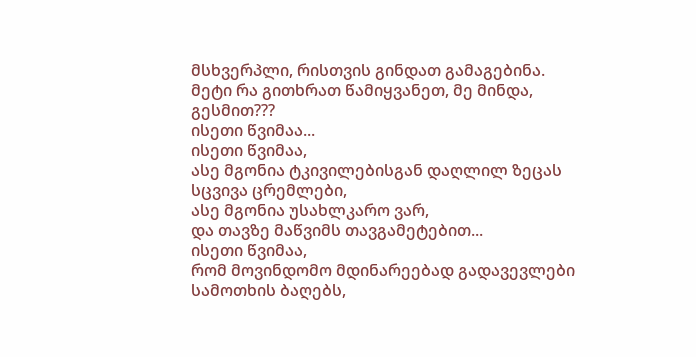მსხვერპლი, რისთვის გინდათ გამაგებინა.
მეტი რა გითხრათ წამიყვანეთ, მე მინდა, გესმით???
ისეთი წვიმაა...
ისეთი წვიმაა,
ასე მგონია ტკივილებისგან დაღლილ ზეცას სცვივა ცრემლები,
ასე მგონია უსახლკარო ვარ,
და თავზე მაწვიმს თავგამეტებით...
ისეთი წვიმაა,
რომ მოვინდომო მდინარეებად გადავევლები სამოთხის ბაღებს,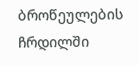ბროწეულების ჩრდილში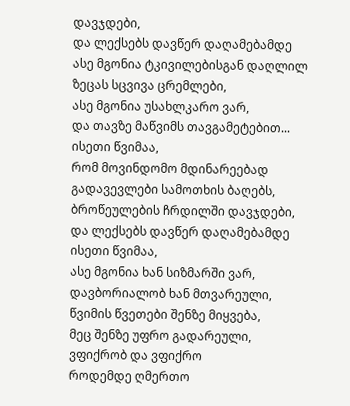დავჯდები,
და ლექსებს დავწერ დაღამებამდე
ასე მგონია ტკივილებისგან დაღლილ ზეცას სცვივა ცრემლები,
ასე მგონია უსახლკარო ვარ,
და თავზე მაწვიმს თავგამეტებით...
ისეთი წვიმაა,
რომ მოვინდომო მდინარეებად გადავევლები სამოთხის ბაღებს,
ბროწეულების ჩრდილში დავჯდები,
და ლექსებს დავწერ დაღამებამდე
ისეთი წვიმაა,
ასე მგონია ხან სიზმარში ვარ, დავბორიალობ ხან მთვარეული,
წვიმის წვეთები შენზე მიყვება,
მეც შენზე უფრო გადარეული,
ვფიქრობ და ვფიქრო
როდემდე ღმერთო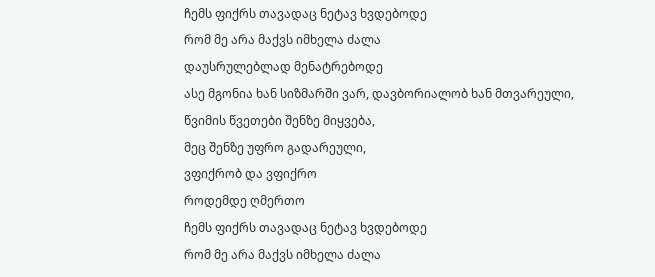ჩემს ფიქრს თავადაც ნეტავ ხვდებოდე
რომ მე არა მაქვს იმხელა ძალა
დაუსრულებლად მენატრებოდე
ასე მგონია ხან სიზმარში ვარ, დავბორიალობ ხან მთვარეული,
წვიმის წვეთები შენზე მიყვება,
მეც შენზე უფრო გადარეული,
ვფიქრობ და ვფიქრო
როდემდე ღმერთო
ჩემს ფიქრს თავადაც ნეტავ ხვდებოდე
რომ მე არა მაქვს იმხელა ძალა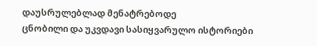დაუსრულებლად მენატრებოდე
ცნობილი და უკვდავი სასიყვარულო ისტორიები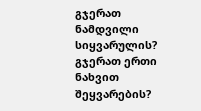გჯერათ ნამდვილი სიყვარულის? გჯერათ ერთი ნახვით შეყვარების?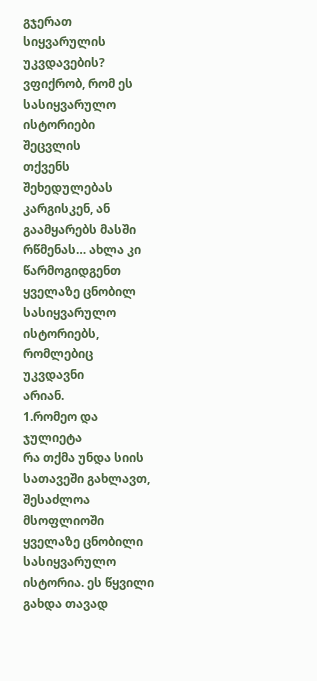გჯერათ
სიყვარულის უკვდავების? ვფიქრობ, რომ ეს სასიყვარულო ისტორიები შეცვლის
თქვენს შეხედულებას კარგისკენ, ან გაამყარებს მასში რწმენას… ახლა კი
წარმოგიდგენთ ყველაზე ცნობილ სასიყვარულო ისტორიებს, რომლებიც უკვდავნი
არიან.
1.რომეო და ჯულიეტა
რა თქმა უნდა სიის სათავეში გახლავთ, შესაძლოა მსოფლიოში ყველაზე ცნობილი სასიყვარულო ისტორია. ეს წყვილი გახდა თავად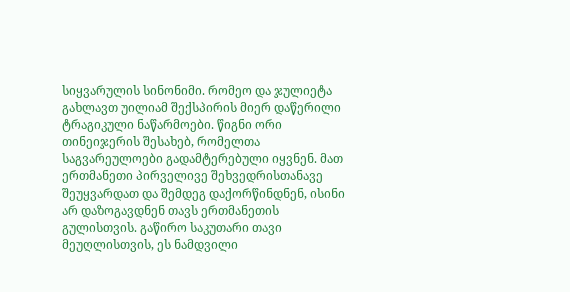სიყვარულის სინონიმი. რომეო და ჯულიეტა გახლავთ უილიამ შექსპირის მიერ დაწერილი ტრაგიკული ნაწარმოები. წიგნი ორი თინეიჯერის შესახებ, რომელთა საგვარეულოები გადამტერებული იყვნენ. მათ ერთმანეთი პირველივე შეხვედრისთანავე შეუყვარდათ და შემდეგ დაქორწინდნენ, ისინი არ დაზოგავდნენ თავს ერთმანეთის გულისთვის. გაწირო საკუთარი თავი მეუღლისთვის, ეს ნამდვილი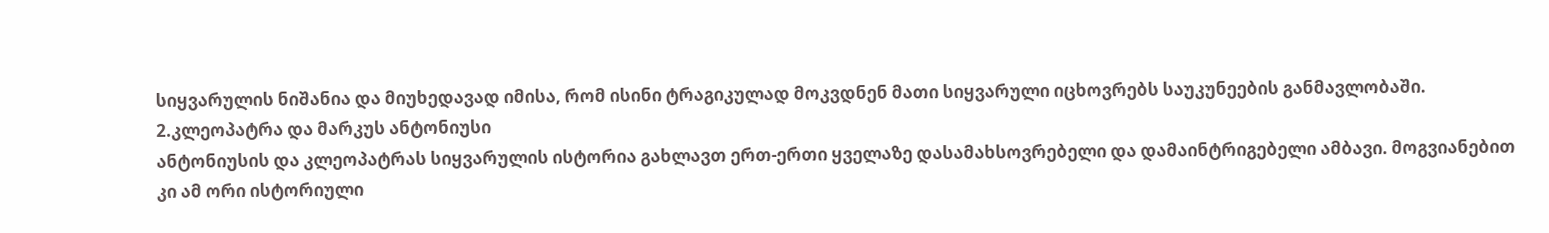სიყვარულის ნიშანია და მიუხედავად იმისა, რომ ისინი ტრაგიკულად მოკვდნენ მათი სიყვარული იცხოვრებს საუკუნეების განმავლობაში.
2.კლეოპატრა და მარკუს ანტონიუსი
ანტონიუსის და კლეოპატრას სიყვარულის ისტორია გახლავთ ერთ-ერთი ყველაზე დასამახსოვრებელი და დამაინტრიგებელი ამბავი. მოგვიანებით კი ამ ორი ისტორიული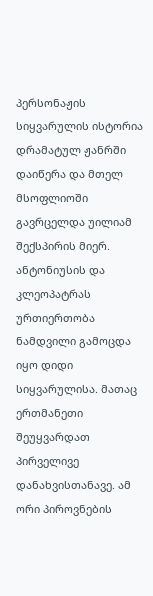პერსონაჟის სიყვარულის ისტორია დრამატულ ჟანრში დაიწერა და მთელ მსოფლიოში გავრცელდა უილიამ შექსპირის მიერ. ანტონიუსის და კლეოპატრას ურთიერთობა ნამდვილი გამოცდა იყო დიდი სიყვარულისა. მათაც ერთმანეთი შეუყვარდათ პირველივე დანახვისთანავე. ამ ორი პიროვნების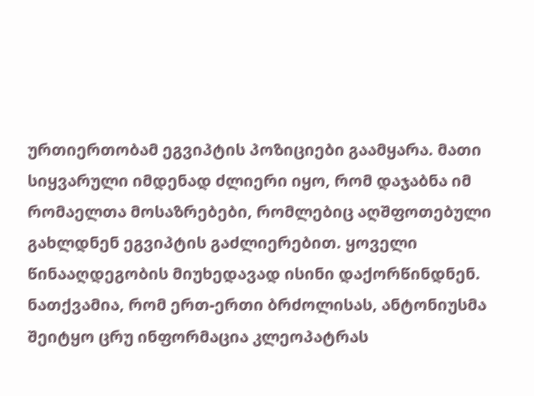ურთიერთობამ ეგვიპტის პოზიციები გაამყარა. მათი სიყვარული იმდენად ძლიერი იყო, რომ დაჯაბნა იმ რომაელთა მოსაზრებები, რომლებიც აღშფოთებული გახლდნენ ეგვიპტის გაძლიერებით. ყოველი წინააღდეგობის მიუხედავად ისინი დაქორწინდნენ. ნათქვამია, რომ ერთ-ერთი ბრძოლისას, ანტონიუსმა შეიტყო ცრუ ინფორმაცია კლეოპატრას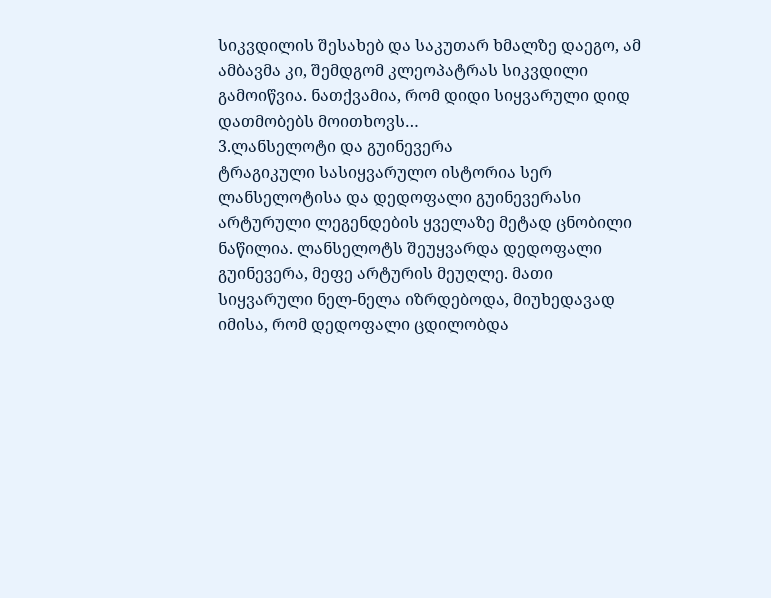სიკვდილის შესახებ და საკუთარ ხმალზე დაეგო, ამ ამბავმა კი, შემდგომ კლეოპატრას სიკვდილი გამოიწვია. ნათქვამია, რომ დიდი სიყვარული დიდ დათმობებს მოითხოვს…
3.ლანსელოტი და გუინევერა
ტრაგიკული სასიყვარულო ისტორია სერ ლანსელოტისა და დედოფალი გუინევერასი არტურული ლეგენდების ყველაზე მეტად ცნობილი ნაწილია. ლანსელოტს შეუყვარდა დედოფალი გუინევერა, მეფე არტურის მეუღლე. მათი სიყვარული ნელ-ნელა იზრდებოდა, მიუხედავად იმისა, რომ დედოფალი ცდილობდა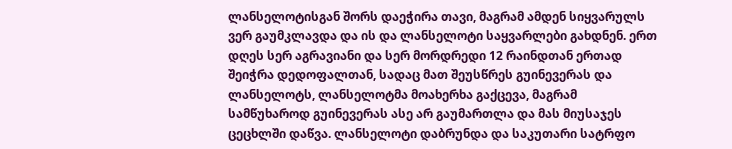ლანსელოტისგან შორს დაეჭირა თავი, მაგრამ ამდენ სიყვარულს ვერ გაუმკლავდა და ის და ლანსელოტი საყვარლები გახდნენ. ერთ დღეს სერ აგრავიანი და სერ მორდრედი 12 რაინდთან ერთად შეიჭრა დედოფალთან, სადაც მათ შეუსწრეს გუინევერას და ლანსელოტს, ლანსელოტმა მოახერხა გაქცევა, მაგრამ სამწუხაროდ გუინევერას ასე არ გაუმართლა და მას მიუსაჯეს ცეცხლში დაწვა. ლანსელოტი დაბრუნდა და საკუთარი სატრფო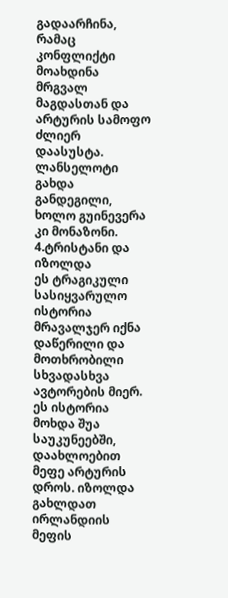გადაარჩინა, რამაც კონფლიქტი მოახდინა მრგვალ მაგდასთან და არტურის სამოფო ძლიერ დაასუსტა. ლანსელოტი გახდა განდეგილი, ხოლო გუინევერა კი მონაზონი.
4.ტრისტანი და იზოლდა
ეს ტრაგიკული სასიყვარულო ისტორია მრავალჯერ იქნა დაწერილი და მოთხრობილი სხვადასხვა ავტორების მიერ. ეს ისტორია მოხდა შუა საუკუნეებში, დაახლოებით მეფე არტურის დროს. იზოლდა გახლდათ ირლანდიის მეფის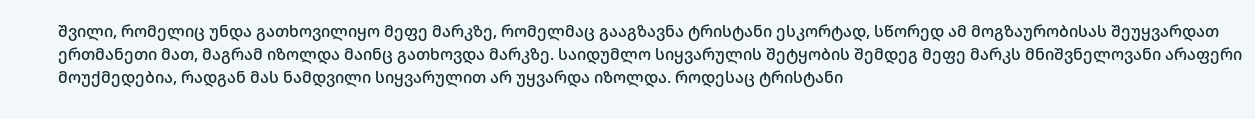შვილი, რომელიც უნდა გათხოვილიყო მეფე მარკზე, რომელმაც გააგზავნა ტრისტანი ესკორტად, სწორედ ამ მოგზაურობისას შეუყვარდათ ერთმანეთი მათ, მაგრამ იზოლდა მაინც გათხოვდა მარკზე. საიდუმლო სიყვარულის შეტყობის შემდეგ მეფე მარკს მნიშვნელოვანი არაფერი მოუქმედებია, რადგან მას ნამდვილი სიყვარულით არ უყვარდა იზოლდა. როდესაც ტრისტანი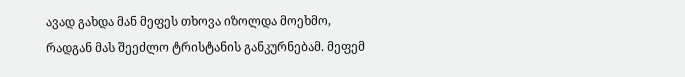ავად გახდა მან მეფეს თხოვა იზოლდა მოეხმო, რადგან მას შეეძლო ტრისტანის განკურნებამ. მეფემ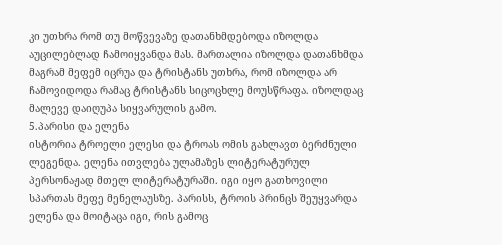კი უთხრა რომ თუ მოწვევაზე დათანხმდებოდა იზოლდა აუცილებლად ჩამოიყვანდა მას. მართალია იზოლდა დათანხმდა მაგრამ მეფემ იცრუა და ტრისტანს უთხრა, რომ იზოლდა არ ჩამოვიდოდა რამაც ტრისტანს სიცოცხლე მოუსწრაფა. იზოლდაც მალევე დაიღუპა სიყვარულის გამო.
5.პარისი და ელენა
ისტორია ტროელი ელესი და ტროას ომის გახლავთ ბერძნული ლეგენდა. ელენა ითვლება ულამაზეს ლიტერატურულ პერსონაჟად მთელ ლიტერატურაში. იგი იყო გათხოვილი სპართას მეფე მენელაუსზე. პარისს, ტროის პრინცს შეუყვარდა ელენა და მოიტაცა იგი, რის გამოც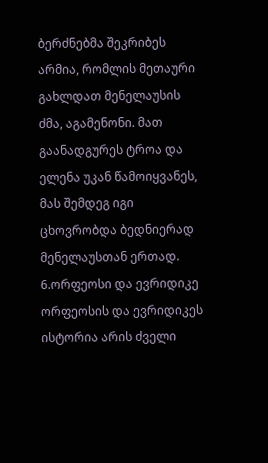ბერძნებმა შეკრიბეს არმია, რომლის მეთაური გახლდათ მენელაუსის ძმა, აგამენონი. მათ გაანადგურეს ტროა და ელენა უკან წამოიყვანეს, მას შემდეგ იგი ცხოვრობდა ბედნიერად მენელაუსთან ერთად.
6.ორფეოსი და ევრიდიკე
ორფეოსის და ევრიდიკეს ისტორია არის ძველი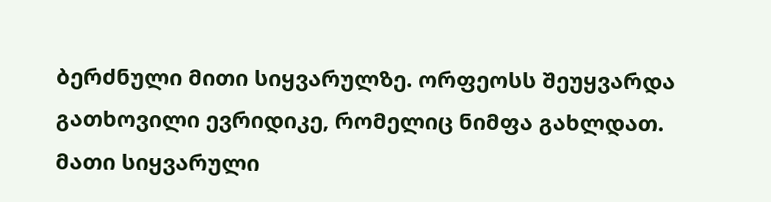ბერძნული მითი სიყვარულზე. ორფეოსს შეუყვარდა გათხოვილი ევრიდიკე, რომელიც ნიმფა გახლდათ. მათი სიყვარული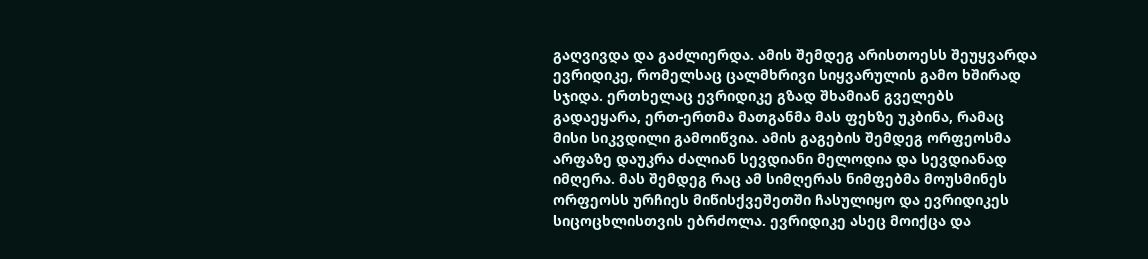გაღვივდა და გაძლიერდა. ამის შემდეგ არისთოესს შეუყვარდა ევრიდიკე, რომელსაც ცალმხრივი სიყვარულის გამო ხშირად სჯიდა. ერთხელაც ევრიდიკე გზად შხამიან გველებს გადაეყარა, ერთ-ერთმა მათგანმა მას ფეხზე უკბინა, რამაც მისი სიკვდილი გამოიწვია. ამის გაგების შემდეგ ორფეოსმა არფაზე დაუკრა ძალიან სევდიანი მელოდია და სევდიანად იმღერა. მას შემდეგ რაც ამ სიმღერას ნიმფებმა მოუსმინეს ორფეოსს ურჩიეს მიწისქვეშეთში ჩასულიყო და ევრიდიკეს სიცოცხლისთვის ებრძოლა. ევრიდიკე ასეც მოიქცა და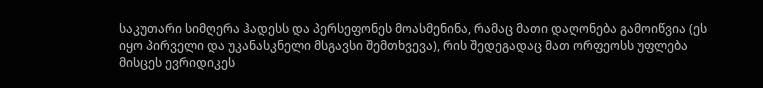საკუთარი სიმღერა ჰადესს და პერსეფონეს მოასმენინა, რამაც მათი დაღონება გამოიწვია (ეს იყო პირველი და უკანასკნელი მსგავსი შემთხვევა), რის შედეგადაც მათ ორფეოსს უფლება მისცეს ევრიდიკეს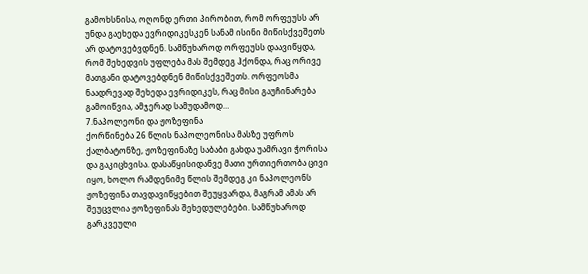გამოხსნისა, ოღონდ ერთი პირობით, რომ ორფეუსს არ უნდა გაეხედა ევრიდიკესკენ სანამ ისინი მიწისქვეშეთს არ დატოვებვდნენ. სამწუხაროდ ორფეუსს დაავიწყდა, რომ შეხედვის უფლება მას შემდეგ ჰქონდა, რაც ორივე მათგანი დატოვებდნენ მიწისქვეშეთს. ორფეოსმა ნაადრევად შეხედა ევრიდიკეს, რაც მისი გაუჩინარება გამოიწვია, ამჯერად სამუდამოდ…
7.ნაპოლეონი და ჟოზეფინა
ქორწინება 26 წლის ნაპოლეონისა მასზე უფროს ქალბატონზე, ჟოზეფინაზე საბაბი გახდა უამრავი ჭორისა და გაკიცხვისა. დასაწყისიდანვე მათი ურთიერთობა ცივი იყო, ხოლო რამდენიმე წლის შემდეგ კი ნაპოლეონს ჟოზეფინა თავდავიწყებით შეუყვარდა, მაგრამ ამას არ შეუცვლია ჟოზეფინას შეხედულებები. სამწუხაროდ გარკვეული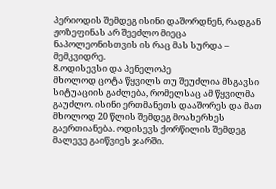პერიოდის შემდეგ ისინი დაშორდნენ, რადგან ჟოზეფინას არ შეეძლო მიეცა ნაპოლეონისთვის ის რაც მას სურდა – მემკვიდრე.
8.ოდისევსი და პენელოპე
მხოლოდ ცოტა წყვილს თუ შეუძლია მსგავსი სიტუაციის გაძლება, რომელსაც ამ წყვილმა გაუძლო. ისინი ერთმანეთს დააშორეს და მათ მხოლოდ 20 წლის შემდეგ მოახერხეს გაერთიანება. ოდისევს ქორწილის შემდეგ მალევე გაიწვიეს ჯარში.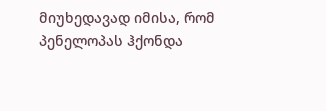მიუხედავად იმისა, რომ პენელოპას ჰქონდა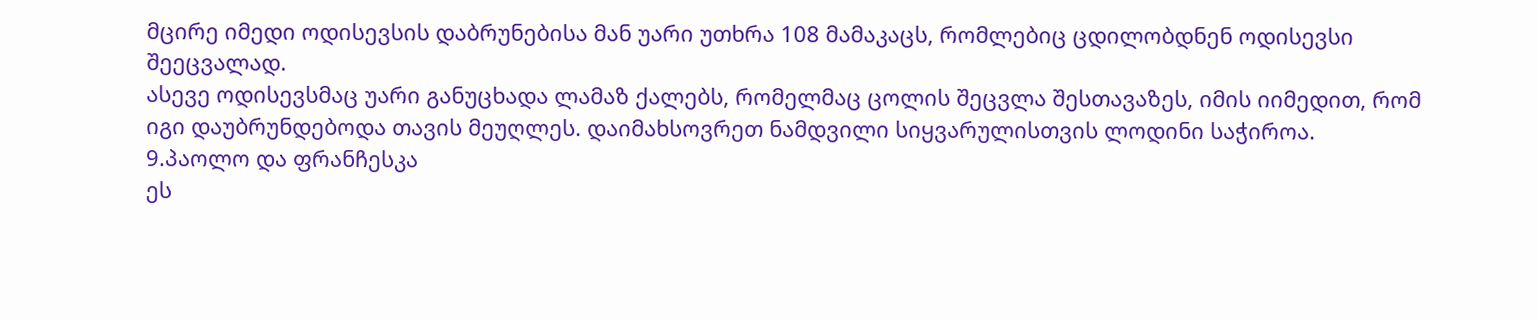მცირე იმედი ოდისევსის დაბრუნებისა მან უარი უთხრა 108 მამაკაცს, რომლებიც ცდილობდნენ ოდისევსი შეეცვალად.
ასევე ოდისევსმაც უარი განუცხადა ლამაზ ქალებს, რომელმაც ცოლის შეცვლა შესთავაზეს, იმის იიმედით, რომ იგი დაუბრუნდებოდა თავის მეუღლეს. დაიმახსოვრეთ ნამდვილი სიყვარულისთვის ლოდინი საჭიროა.
9.პაოლო და ფრანჩესკა
ეს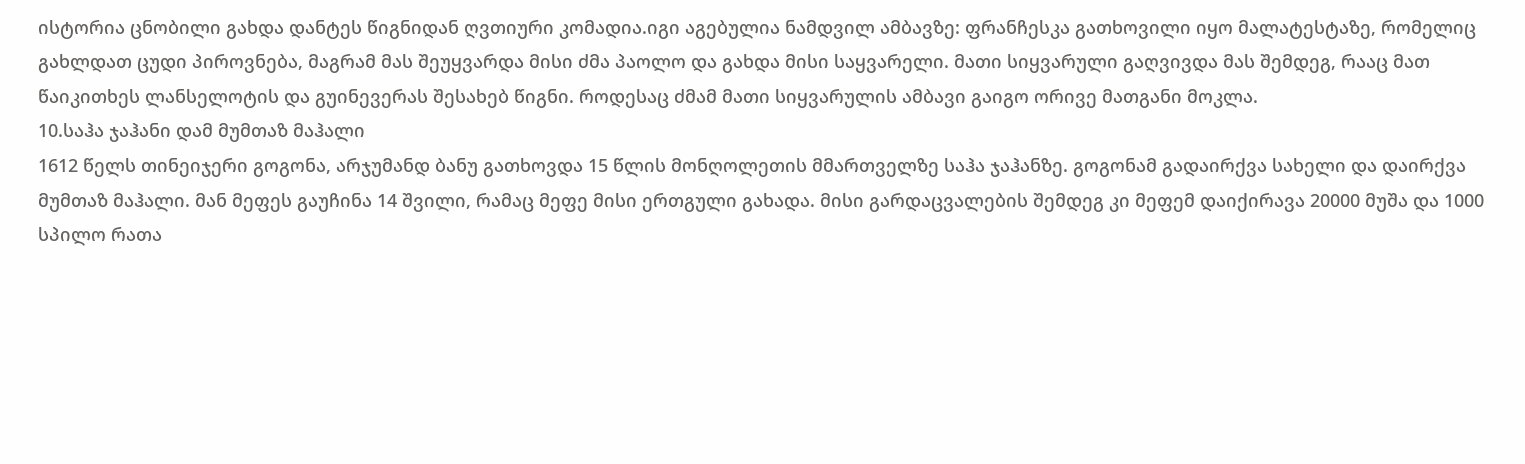ისტორია ცნობილი გახდა დანტეს წიგნიდან ღვთიური კომადია.იგი აგებულია ნამდვილ ამბავზე: ფრანჩესკა გათხოვილი იყო მალატესტაზე, რომელიც გახლდათ ცუდი პიროვნება, მაგრამ მას შეუყვარდა მისი ძმა პაოლო და გახდა მისი საყვარელი. მათი სიყვარული გაღვივდა მას შემდეგ, რააც მათ წაიკითხეს ლანსელოტის და გუინევერას შესახებ წიგნი. როდესაც ძმამ მათი სიყვარულის ამბავი გაიგო ორივე მათგანი მოკლა.
10.საჰა ჯაჰანი დამ მუმთაზ მაჰალი
1612 წელს თინეიჯერი გოგონა, არჯუმანდ ბანუ გათხოვდა 15 წლის მონღოლეთის მმართველზე საჰა ჯაჰანზე. გოგონამ გადაირქვა სახელი და დაირქვა მუმთაზ მაჰალი. მან მეფეს გაუჩინა 14 შვილი, რამაც მეფე მისი ერთგული გახადა. მისი გარდაცვალების შემდეგ კი მეფემ დაიქირავა 20000 მუშა და 1000 სპილო რათა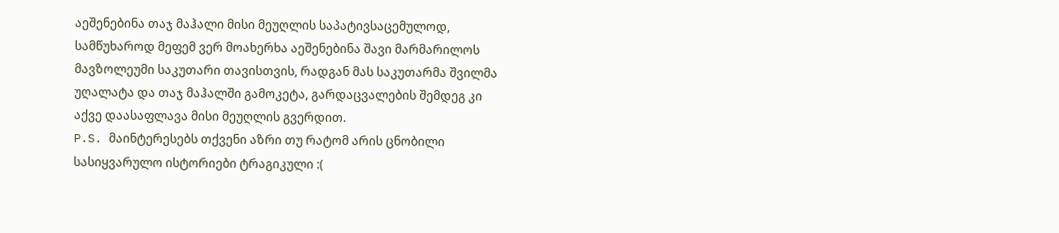აეშენებინა თაჯ მაჰალი მისი მეუღლის საპატივსაცემულოდ, სამწუხაროდ მეფემ ვერ მოახერხა აეშენებინა შავი მარმარილოს მავზოლეუმი საკუთარი თავისთვის, რადგან მას საკუთარმა შვილმა უღალატა და თაჯ მაჰალში გამოკეტა, გარდაცვალების შემდეგ კი აქვე დაასაფლავა მისი მეუღლის გვერდით.
P.S. მაინტერესებს თქვენი აზრი თუ რატომ არის ცნობილი სასიყვარულო ისტორიები ტრაგიკული :(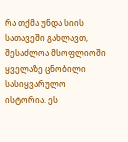რა თქმა უნდა სიის სათავეში გახლავთ, შესაძლოა მსოფლიოში ყველაზე ცნობილი სასიყვარულო ისტორია. ეს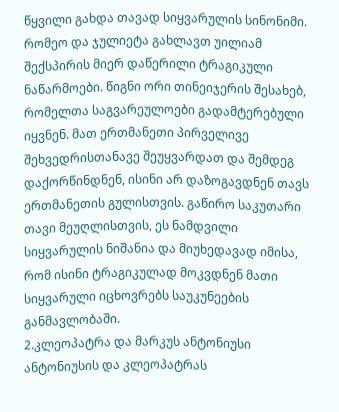წყვილი გახდა თავად სიყვარულის სინონიმი. რომეო და ჯულიეტა გახლავთ უილიამ შექსპირის მიერ დაწერილი ტრაგიკული ნაწარმოები. წიგნი ორი თინეიჯერის შესახებ, რომელთა საგვარეულოები გადამტერებული იყვნენ. მათ ერთმანეთი პირველივე შეხვედრისთანავე შეუყვარდათ და შემდეგ დაქორწინდნენ, ისინი არ დაზოგავდნენ თავს ერთმანეთის გულისთვის. გაწირო საკუთარი თავი მეუღლისთვის, ეს ნამდვილი სიყვარულის ნიშანია და მიუხედავად იმისა, რომ ისინი ტრაგიკულად მოკვდნენ მათი სიყვარული იცხოვრებს საუკუნეების განმავლობაში.
2.კლეოპატრა და მარკუს ანტონიუსი
ანტონიუსის და კლეოპატრას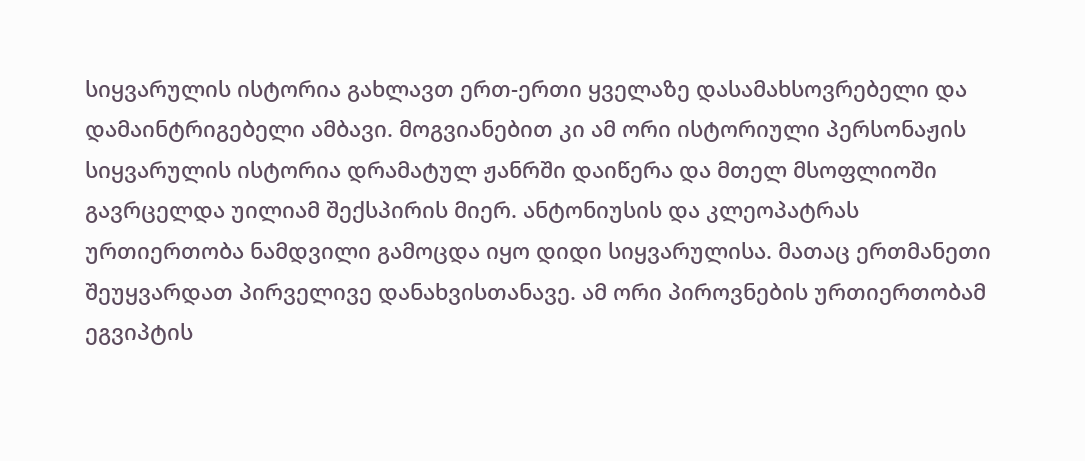სიყვარულის ისტორია გახლავთ ერთ-ერთი ყველაზე დასამახსოვრებელი და დამაინტრიგებელი ამბავი. მოგვიანებით კი ამ ორი ისტორიული პერსონაჟის სიყვარულის ისტორია დრამატულ ჟანრში დაიწერა და მთელ მსოფლიოში გავრცელდა უილიამ შექსპირის მიერ. ანტონიუსის და კლეოპატრას ურთიერთობა ნამდვილი გამოცდა იყო დიდი სიყვარულისა. მათაც ერთმანეთი შეუყვარდათ პირველივე დანახვისთანავე. ამ ორი პიროვნების ურთიერთობამ ეგვიპტის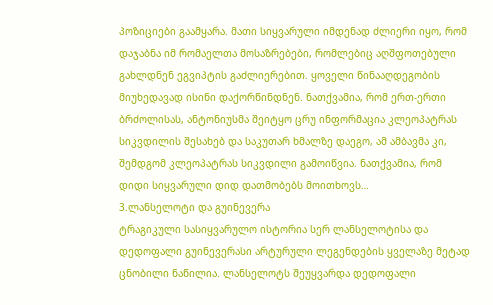პოზიციები გაამყარა. მათი სიყვარული იმდენად ძლიერი იყო, რომ დაჯაბნა იმ რომაელთა მოსაზრებები, რომლებიც აღშფოთებული გახლდნენ ეგვიპტის გაძლიერებით. ყოველი წინააღდეგობის მიუხედავად ისინი დაქორწინდნენ. ნათქვამია, რომ ერთ-ერთი ბრძოლისას, ანტონიუსმა შეიტყო ცრუ ინფორმაცია კლეოპატრას სიკვდილის შესახებ და საკუთარ ხმალზე დაეგო, ამ ამბავმა კი, შემდგომ კლეოპატრას სიკვდილი გამოიწვია. ნათქვამია, რომ დიდი სიყვარული დიდ დათმობებს მოითხოვს…
3.ლანსელოტი და გუინევერა
ტრაგიკული სასიყვარულო ისტორია სერ ლანსელოტისა და დედოფალი გუინევერასი არტურული ლეგენდების ყველაზე მეტად ცნობილი ნაწილია. ლანსელოტს შეუყვარდა დედოფალი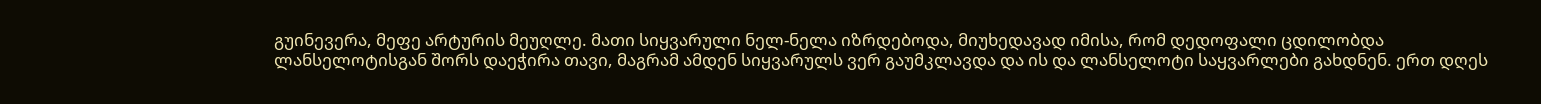გუინევერა, მეფე არტურის მეუღლე. მათი სიყვარული ნელ-ნელა იზრდებოდა, მიუხედავად იმისა, რომ დედოფალი ცდილობდა ლანსელოტისგან შორს დაეჭირა თავი, მაგრამ ამდენ სიყვარულს ვერ გაუმკლავდა და ის და ლანსელოტი საყვარლები გახდნენ. ერთ დღეს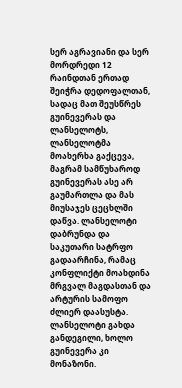სერ აგრავიანი და სერ მორდრედი 12 რაინდთან ერთად შეიჭრა დედოფალთან, სადაც მათ შეუსწრეს გუინევერას და ლანსელოტს, ლანსელოტმა მოახერხა გაქცევა, მაგრამ სამწუხაროდ გუინევერას ასე არ გაუმართლა და მას მიუსაჯეს ცეცხლში დაწვა. ლანსელოტი დაბრუნდა და საკუთარი სატრფო გადაარჩინა, რამაც კონფლიქტი მოახდინა მრგვალ მაგდასთან და არტურის სამოფო ძლიერ დაასუსტა. ლანსელოტი გახდა განდეგილი, ხოლო გუინევერა კი მონაზონი.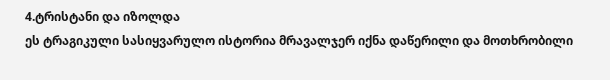4.ტრისტანი და იზოლდა
ეს ტრაგიკული სასიყვარულო ისტორია მრავალჯერ იქნა დაწერილი და მოთხრობილი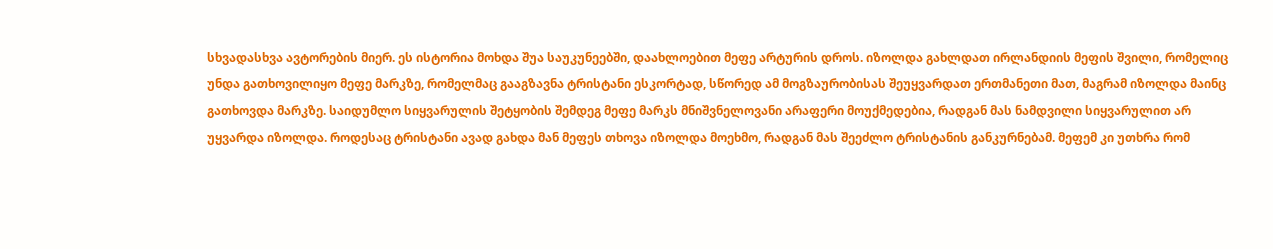სხვადასხვა ავტორების მიერ. ეს ისტორია მოხდა შუა საუკუნეებში, დაახლოებით მეფე არტურის დროს. იზოლდა გახლდათ ირლანდიის მეფის შვილი, რომელიც უნდა გათხოვილიყო მეფე მარკზე, რომელმაც გააგზავნა ტრისტანი ესკორტად, სწორედ ამ მოგზაურობისას შეუყვარდათ ერთმანეთი მათ, მაგრამ იზოლდა მაინც გათხოვდა მარკზე. საიდუმლო სიყვარულის შეტყობის შემდეგ მეფე მარკს მნიშვნელოვანი არაფერი მოუქმედებია, რადგან მას ნამდვილი სიყვარულით არ უყვარდა იზოლდა. როდესაც ტრისტანი ავად გახდა მან მეფეს თხოვა იზოლდა მოეხმო, რადგან მას შეეძლო ტრისტანის განკურნებამ. მეფემ კი უთხრა რომ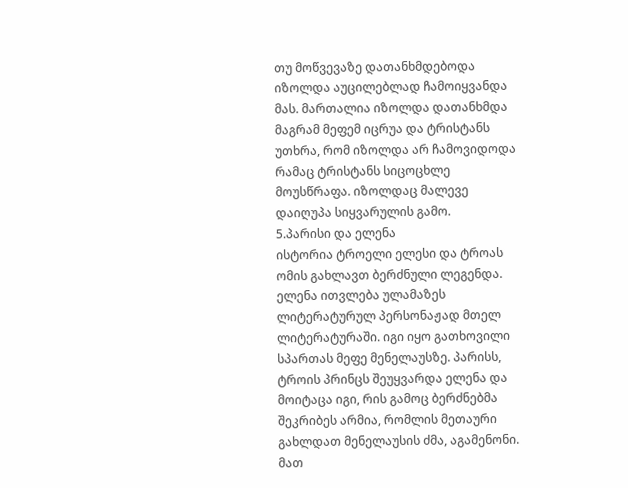თუ მოწვევაზე დათანხმდებოდა იზოლდა აუცილებლად ჩამოიყვანდა მას. მართალია იზოლდა დათანხმდა მაგრამ მეფემ იცრუა და ტრისტანს უთხრა, რომ იზოლდა არ ჩამოვიდოდა რამაც ტრისტანს სიცოცხლე მოუსწრაფა. იზოლდაც მალევე დაიღუპა სიყვარულის გამო.
5.პარისი და ელენა
ისტორია ტროელი ელესი და ტროას ომის გახლავთ ბერძნული ლეგენდა. ელენა ითვლება ულამაზეს ლიტერატურულ პერსონაჟად მთელ ლიტერატურაში. იგი იყო გათხოვილი სპართას მეფე მენელაუსზე. პარისს, ტროის პრინცს შეუყვარდა ელენა და მოიტაცა იგი, რის გამოც ბერძნებმა შეკრიბეს არმია, რომლის მეთაური გახლდათ მენელაუსის ძმა, აგამენონი. მათ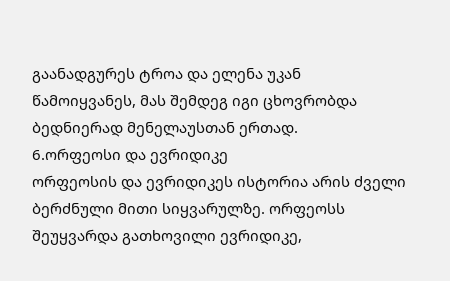გაანადგურეს ტროა და ელენა უკან წამოიყვანეს, მას შემდეგ იგი ცხოვრობდა ბედნიერად მენელაუსთან ერთად.
6.ორფეოსი და ევრიდიკე
ორფეოსის და ევრიდიკეს ისტორია არის ძველი ბერძნული მითი სიყვარულზე. ორფეოსს შეუყვარდა გათხოვილი ევრიდიკე,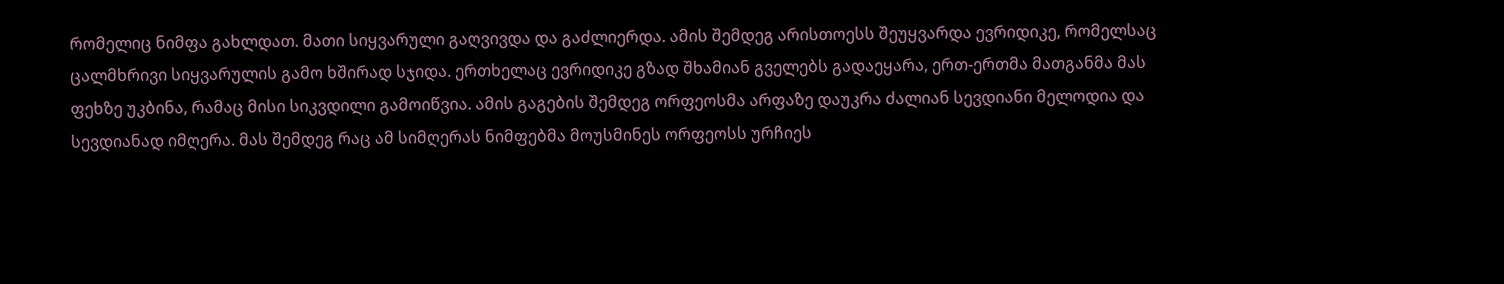რომელიც ნიმფა გახლდათ. მათი სიყვარული გაღვივდა და გაძლიერდა. ამის შემდეგ არისთოესს შეუყვარდა ევრიდიკე, რომელსაც ცალმხრივი სიყვარულის გამო ხშირად სჯიდა. ერთხელაც ევრიდიკე გზად შხამიან გველებს გადაეყარა, ერთ-ერთმა მათგანმა მას ფეხზე უკბინა, რამაც მისი სიკვდილი გამოიწვია. ამის გაგების შემდეგ ორფეოსმა არფაზე დაუკრა ძალიან სევდიანი მელოდია და სევდიანად იმღერა. მას შემდეგ რაც ამ სიმღერას ნიმფებმა მოუსმინეს ორფეოსს ურჩიეს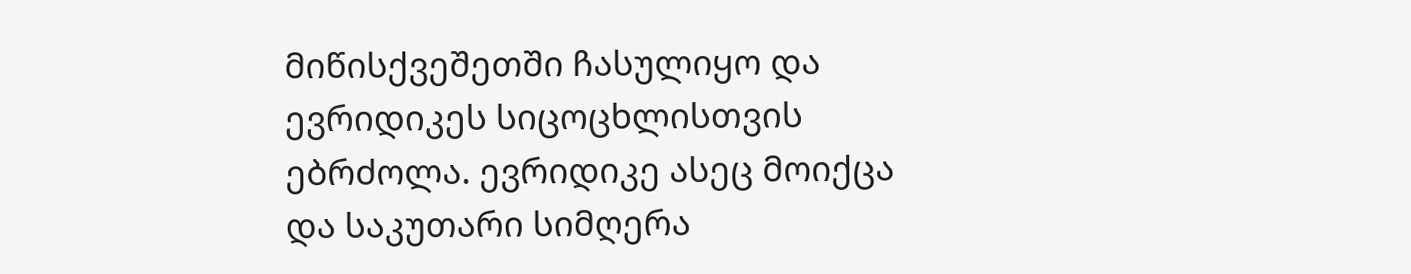მიწისქვეშეთში ჩასულიყო და ევრიდიკეს სიცოცხლისთვის ებრძოლა. ევრიდიკე ასეც მოიქცა და საკუთარი სიმღერა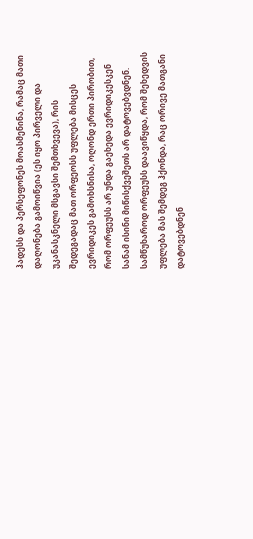ჰადესს და პერსეფონეს მოასმენინა, რამაც მათი დაღონება გამოიწვია (ეს იყო პირველი და უკანასკნელი მსგავსი შემთხვევა), რის შედეგადაც მათ ორფეოსს უფლება მისცეს ევრიდიკეს გამოხსნისა, ოღონდ ერთი პირობით, რომ ორფეუსს არ უნდა გაეხედა ევრიდიკესკენ სანამ ისინი მიწისქვეშეთს არ დატოვებვდნენ. სამწუხაროდ ორფეუსს დაავიწყდა, რომ შეხედვის უფლება მას შემდეგ ჰქონდა, რაც ორივე მათგანი დატოვებდნენ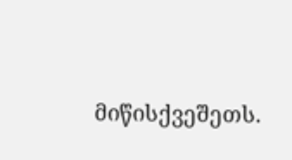მიწისქვეშეთს.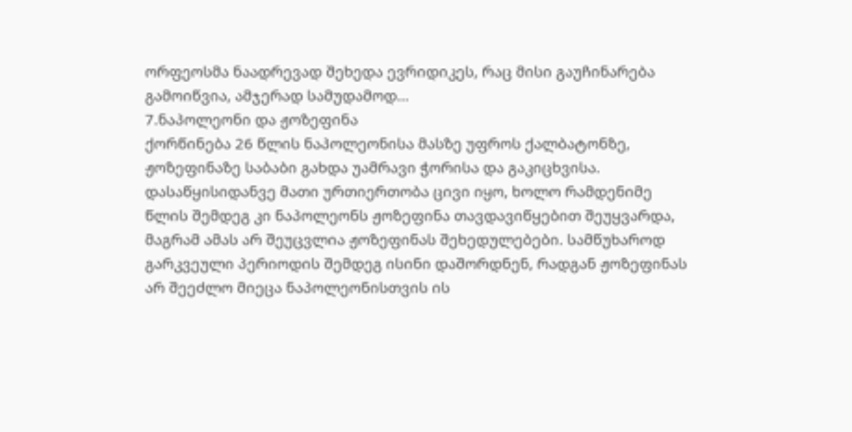ორფეოსმა ნაადრევად შეხედა ევრიდიკეს, რაც მისი გაუჩინარება გამოიწვია, ამჯერად სამუდამოდ…
7.ნაპოლეონი და ჟოზეფინა
ქორწინება 26 წლის ნაპოლეონისა მასზე უფროს ქალბატონზე, ჟოზეფინაზე საბაბი გახდა უამრავი ჭორისა და გაკიცხვისა. დასაწყისიდანვე მათი ურთიერთობა ცივი იყო, ხოლო რამდენიმე წლის შემდეგ კი ნაპოლეონს ჟოზეფინა თავდავიწყებით შეუყვარდა, მაგრამ ამას არ შეუცვლია ჟოზეფინას შეხედულებები. სამწუხაროდ გარკვეული პერიოდის შემდეგ ისინი დაშორდნენ, რადგან ჟოზეფინას არ შეეძლო მიეცა ნაპოლეონისთვის ის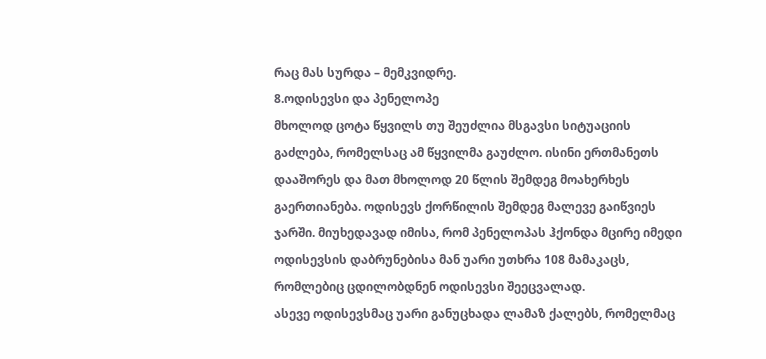რაც მას სურდა – მემკვიდრე.
8.ოდისევსი და პენელოპე
მხოლოდ ცოტა წყვილს თუ შეუძლია მსგავსი სიტუაციის გაძლება, რომელსაც ამ წყვილმა გაუძლო. ისინი ერთმანეთს დააშორეს და მათ მხოლოდ 20 წლის შემდეგ მოახერხეს გაერთიანება. ოდისევს ქორწილის შემდეგ მალევე გაიწვიეს ჯარში. მიუხედავად იმისა, რომ პენელოპას ჰქონდა მცირე იმედი ოდისევსის დაბრუნებისა მან უარი უთხრა 108 მამაკაცს, რომლებიც ცდილობდნენ ოდისევსი შეეცვალად.
ასევე ოდისევსმაც უარი განუცხადა ლამაზ ქალებს, რომელმაც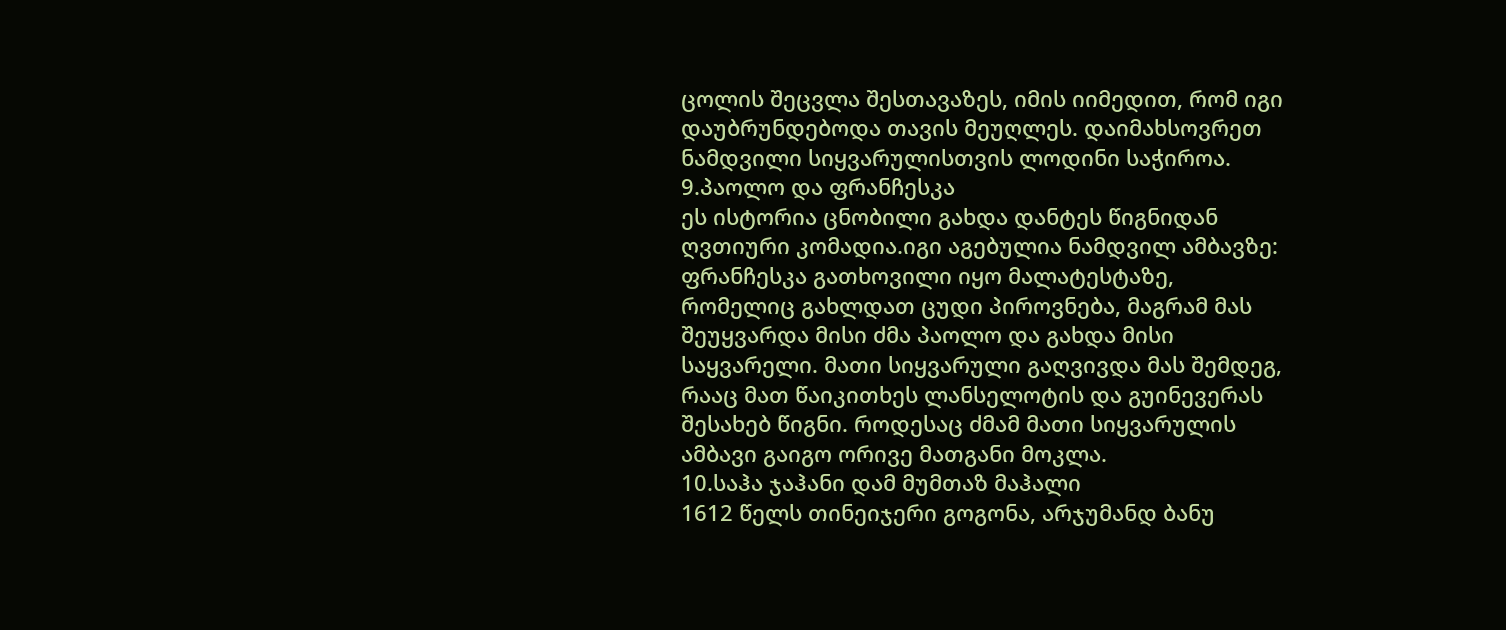ცოლის შეცვლა შესთავაზეს, იმის იიმედით, რომ იგი დაუბრუნდებოდა თავის მეუღლეს. დაიმახსოვრეთ ნამდვილი სიყვარულისთვის ლოდინი საჭიროა.
9.პაოლო და ფრანჩესკა
ეს ისტორია ცნობილი გახდა დანტეს წიგნიდან ღვთიური კომადია.იგი აგებულია ნამდვილ ამბავზე: ფრანჩესკა გათხოვილი იყო მალატესტაზე, რომელიც გახლდათ ცუდი პიროვნება, მაგრამ მას შეუყვარდა მისი ძმა პაოლო და გახდა მისი საყვარელი. მათი სიყვარული გაღვივდა მას შემდეგ, რააც მათ წაიკითხეს ლანსელოტის და გუინევერას შესახებ წიგნი. როდესაც ძმამ მათი სიყვარულის ამბავი გაიგო ორივე მათგანი მოკლა.
10.საჰა ჯაჰანი დამ მუმთაზ მაჰალი
1612 წელს თინეიჯერი გოგონა, არჯუმანდ ბანუ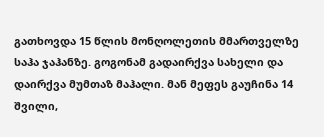გათხოვდა 15 წლის მონღოლეთის მმართველზე საჰა ჯაჰანზე. გოგონამ გადაირქვა სახელი და დაირქვა მუმთაზ მაჰალი. მან მეფეს გაუჩინა 14 შვილი,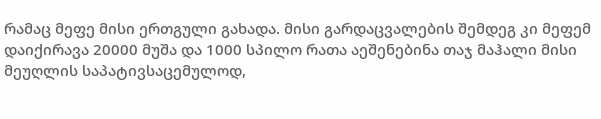რამაც მეფე მისი ერთგული გახადა. მისი გარდაცვალების შემდეგ კი მეფემ დაიქირავა 20000 მუშა და 1000 სპილო რათა აეშენებინა თაჯ მაჰალი მისი მეუღლის საპატივსაცემულოდ,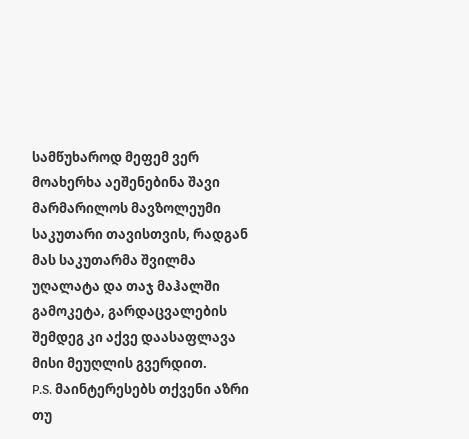სამწუხაროდ მეფემ ვერ მოახერხა აეშენებინა შავი მარმარილოს მავზოლეუმი საკუთარი თავისთვის, რადგან მას საკუთარმა შვილმა უღალატა და თაჯ მაჰალში გამოკეტა, გარდაცვალების შემდეგ კი აქვე დაასაფლავა მისი მეუღლის გვერდით.
P.S. მაინტერესებს თქვენი აზრი თუ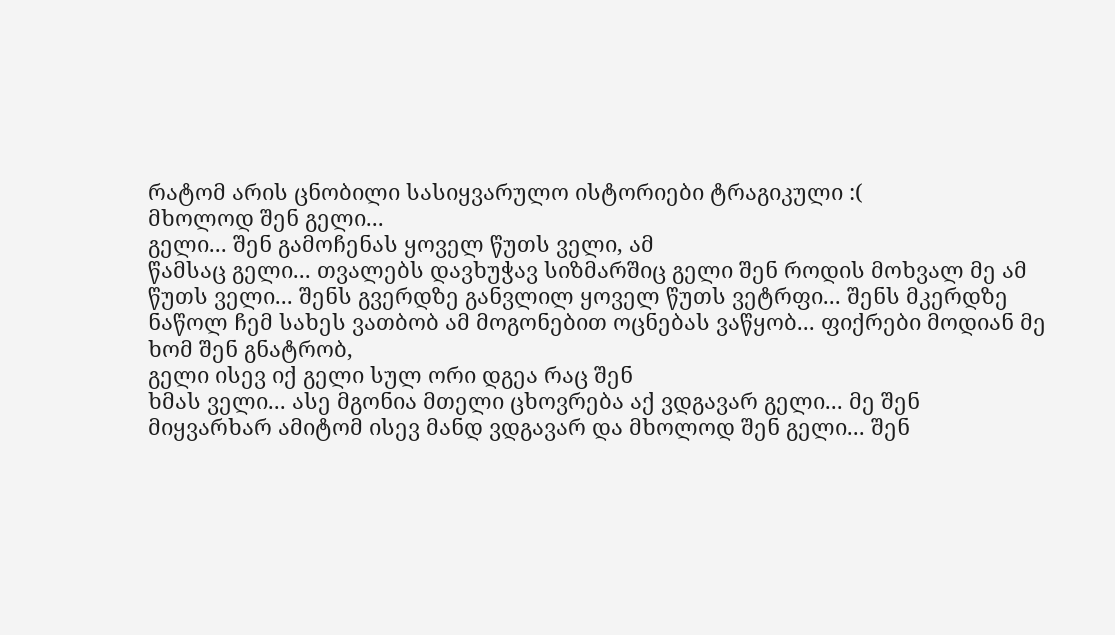რატომ არის ცნობილი სასიყვარულო ისტორიები ტრაგიკული :(
მხოლოდ შენ გელი...
გელი... შენ გამოჩენას ყოველ წუთს ველი, ამ
წამსაც გელი... თვალებს დავხუჭავ სიზმარშიც გელი შენ როდის მოხვალ მე ამ
წუთს ველი... შენს გვერდზე განვლილ ყოველ წუთს ვეტრფი... შენს მკერდზე
ნაწოლ ჩემ სახეს ვათბობ ამ მოგონებით ოცნებას ვაწყობ... ფიქრები მოდიან მე
ხომ შენ გნატრობ,
გელი ისევ იქ გელი სულ ორი დგეა რაც შენ
ხმას ველი... ასე მგონია მთელი ცხოვრება აქ ვდგავარ გელი... მე შენ
მიყვარხარ ამიტომ ისევ მანდ ვდგავარ და მხოლოდ შენ გელი... შენ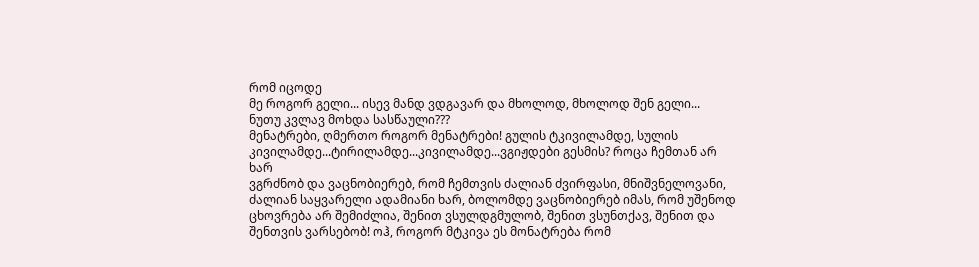რომ იცოდე
მე როგორ გელი... ისევ მანდ ვდგავარ და მხოლოდ, მხოლოდ შენ გელი...
ნუთუ კვლავ მოხდა სასწაული???
მენატრები, ღმერთო როგორ მენატრები! გულის ტკივილამდე, სულის
კივილამდე...ტირილამდე...კივილამდე...ვგიჟდები გესმის? როცა ჩემთან არ ხარ
ვგრძნობ და ვაცნობიერებ, რომ ჩემთვის ძალიან ძვირფასი, მნიშვნელოვანი,
ძალიან საყვარელი ადამიანი ხარ, ბოლომდე ვაცნობიერებ იმას, რომ უშენოდ
ცხოვრება არ შემიძლია, შენით ვსულდგმულობ, შენით ვსუნთქავ, შენით და
შენთვის ვარსებობ! ოჰ, როგორ მტკივა ეს მონატრება რომ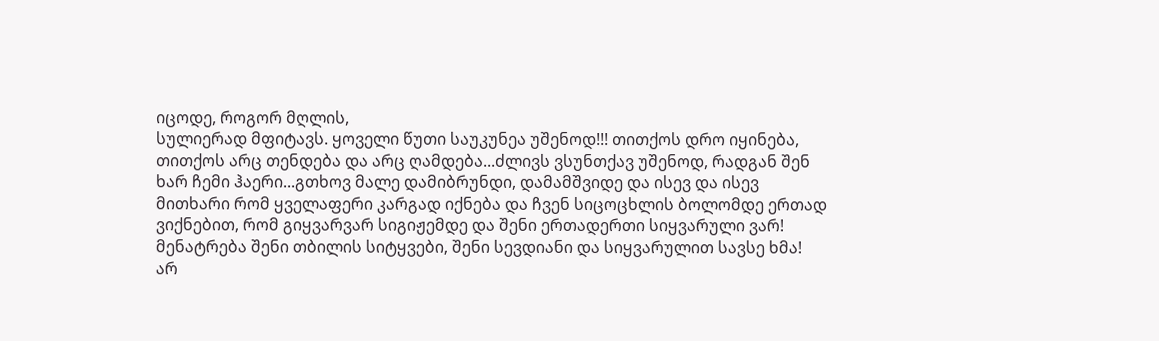იცოდე, როგორ მღლის,
სულიერად მფიტავს. ყოველი წუთი საუკუნეა უშენოდ!!! თითქოს დრო იყინება,
თითქოს არც თენდება და არც ღამდება...ძლივს ვსუნთქავ უშენოდ, რადგან შენ
ხარ ჩემი ჰაერი...გთხოვ მალე დამიბრუნდი, დამამშვიდე და ისევ და ისევ
მითხარი რომ ყველაფერი კარგად იქნება და ჩვენ სიცოცხლის ბოლომდე ერთად
ვიქნებით, რომ გიყვარვარ სიგიჟემდე და შენი ერთადერთი სიყვარული ვარ!
მენატრება შენი თბილის სიტყვები, შენი სევდიანი და სიყვარულით სავსე ხმა!
არ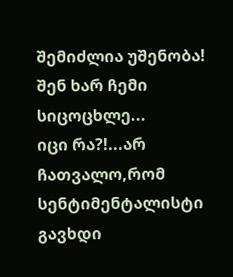შემიძლია უშენობა! შენ ხარ ჩემი სიცოცხლე...
იცი რა?!...არ ჩათვალო,რომ სენტიმენტალისტი გავხდი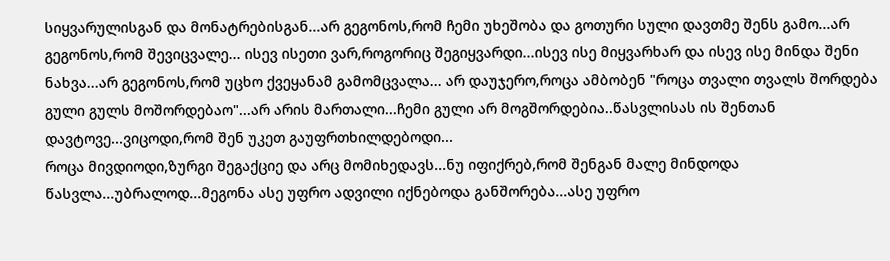სიყვარულისგან და მონატრებისგან...არ გეგონოს,რომ ჩემი უხეშობა და გოთური სული დავთმე შენს გამო...არ გეგონოს,რომ შევიცვალე... ისევ ისეთი ვარ,როგორიც შეგიყვარდი...ისევ ისე მიყვარხარ და ისევ ისე მინდა შენი ნახვა...არ გეგონოს,რომ უცხო ქვეყანამ გამომცვალა... არ დაუჯერო,როცა ამბობენ "როცა თვალი თვალს შორდება გული გულს მოშორდებაო"...არ არის მართალი...ჩემი გული არ მოგშორდებია..წასვლისას ის შენთან დავტოვე...ვიცოდი,რომ შენ უკეთ გაუფრთხილდებოდი...
როცა მივდიოდი,ზურგი შეგაქციე და არც მომიხედავს...ნუ იფიქრებ,რომ შენგან მალე მინდოდა წასვლა...უბრალოდ...მეგონა ასე უფრო ადვილი იქნებოდა განშორება...ასე უფრო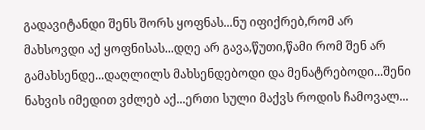გადავიტანდი შენს შორს ყოფნას...ნუ იფიქრებ,რომ არ მახსოვდი აქ ყოფნისას...დღე არ გავა,წუთი,წამი რომ შენ არ გამახსენდე...დაღლილს მახსენდებოდი და მენატრებოდი...შენი ნახვის იმედით ვძლებ აქ...ერთი სული მაქვს როდის ჩამოვალ...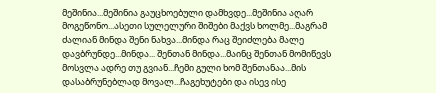მეშინია...მეშინია გაუცხოებული დამხვდე...მეშინია აღარ მოგეწონო...ასეთი სულელური შიშები მაქვს ხოლმე...მაგრამ ძალიან მინდა შენი ნახვა...მინდა რაც შეიძლება მალე დავბრუნდე...მინდა... შენთან მინდა...მაინც შენთან მომიწევს მოსვლა ადრე თუ გვიან...ჩემი გული ხომ შენთანაა...მის დასაბრუნებლად მოვალ...ჩაგეხუტები და ისევ ისე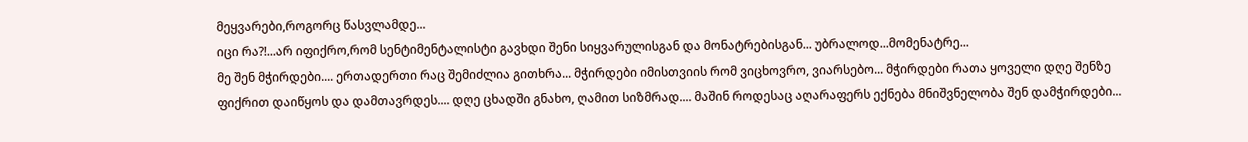მეყვარები,როგორც წასვლამდე...
იცი რა?!...არ იფიქრო,რომ სენტიმენტალისტი გავხდი შენი სიყვარულისგან და მონატრებისგან... უბრალოდ...მომენატრე...
მე შენ მჭირდები.... ერთადერთი რაც შემიძლია გითხრა... მჭირდები იმისთვიის რომ ვიცხოვრო, ვიარსებო... მჭირდები რათა ყოველი დღე შენზე ფიქრით დაიწყოს და დამთავრდეს.... დღე ცხადში გნახო, ღამით სიზმრად.... მაშინ როდესაც აღარაფერს ექნება მნიშვნელობა შენ დამჭირდები...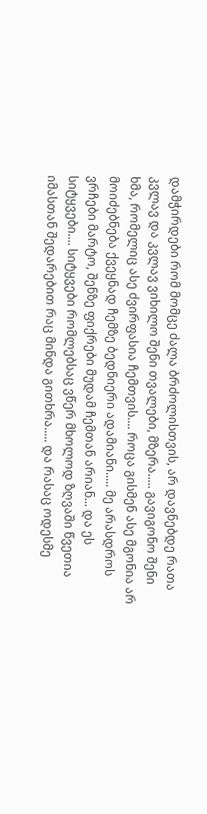დამჭირდები რომ მომცე ძალა ბრძოლისთვის, არ დავნებდე რათა კვლავ და კვლავ ვიხილო შენი თვალები, მზერა..... გავიგონო შენი ხმა, რომელიც ასე ძვირფასია ჩემთვის.... როცა გისმენ ასე მგონია არ მოიძებნება ქვეყნად ჩემზე ბედნიერი ადამიანი..... მე არასდროს ვრჩები მარტო, შენზე ფიქრები მუდამ ჩემთან არიან... და ეს სიტყვები.... სიტყვები რომლებსაც ვწერ მხოლოდ ზღვაში წვეთია იმასთან შედარებით რაც მინდა გითხრა..... და რასაც ოდესმე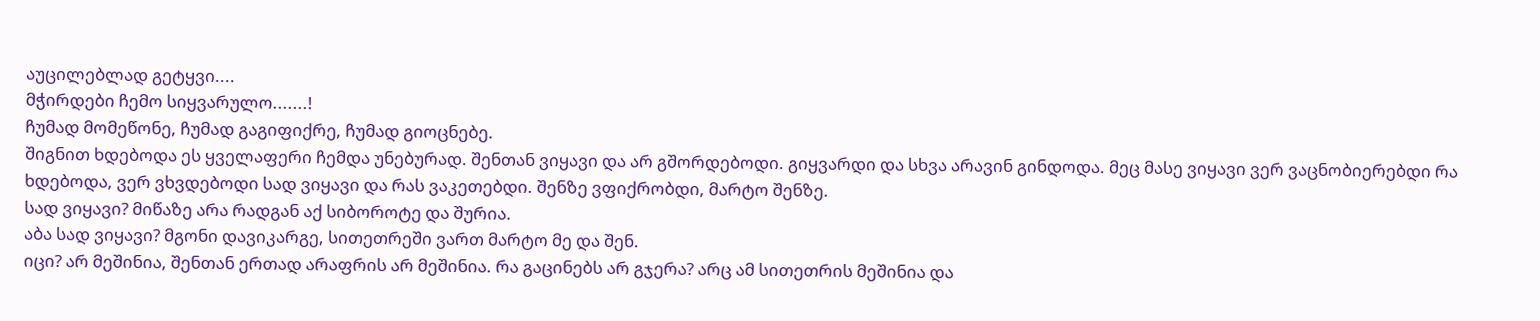აუცილებლად გეტყვი....
მჭირდები ჩემო სიყვარულო.......!
ჩუმად მომეწონე, ჩუმად გაგიფიქრე, ჩუმად გიოცნებე.
შიგნით ხდებოდა ეს ყველაფერი ჩემდა უნებურად. შენთან ვიყავი და არ გშორდებოდი. გიყვარდი და სხვა არავინ გინდოდა. მეც მასე ვიყავი ვერ ვაცნობიერებდი რა ხდებოდა, ვერ ვხვდებოდი სად ვიყავი და რას ვაკეთებდი. შენზე ვფიქრობდი, მარტო შენზე.
სად ვიყავი? მიწაზე არა რადგან აქ სიბოროტე და შურია.
აბა სად ვიყავი? მგონი დავიკარგე, სითეთრეში ვართ მარტო მე და შენ.
იცი? არ მეშინია, შენთან ერთად არაფრის არ მეშინია. რა გაცინებს არ გჯერა? არც ამ სითეთრის მეშინია და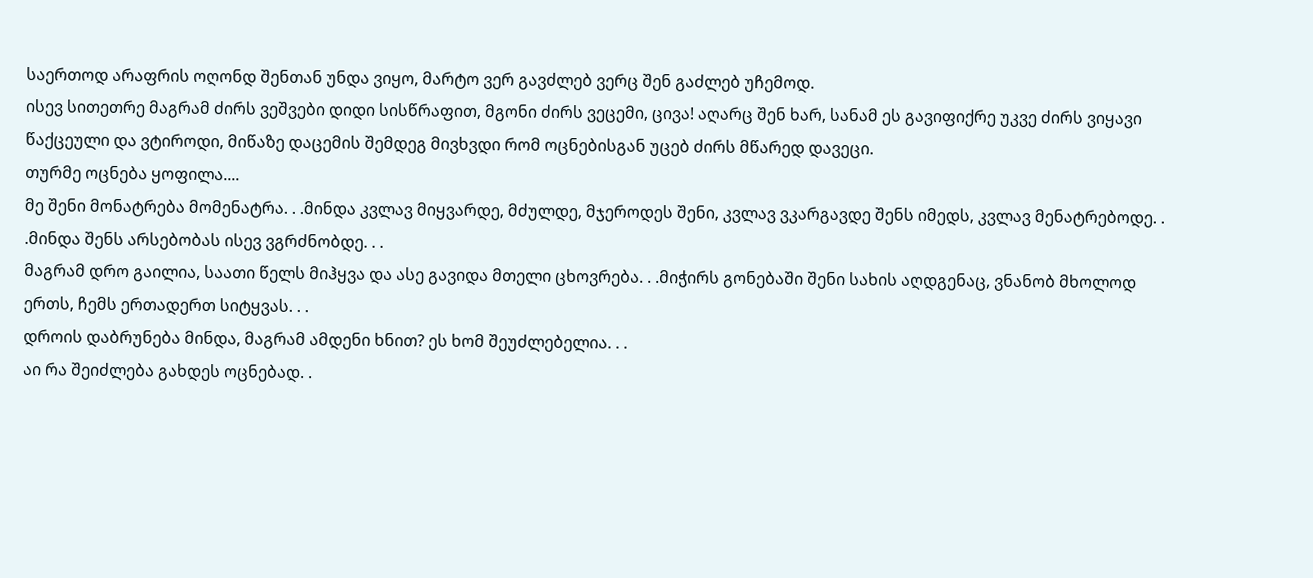საერთოდ არაფრის ოღონდ შენთან უნდა ვიყო, მარტო ვერ გავძლებ ვერც შენ გაძლებ უჩემოდ.
ისევ სითეთრე მაგრამ ძირს ვეშვები დიდი სისწრაფით, მგონი ძირს ვეცემი, ცივა! აღარც შენ ხარ, სანამ ეს გავიფიქრე უკვე ძირს ვიყავი წაქცეული და ვტიროდი, მიწაზე დაცემის შემდეგ მივხვდი რომ ოცნებისგან უცებ ძირს მწარედ დავეცი.
თურმე ოცნება ყოფილა....
მე შენი მონატრება მომენატრა. . .მინდა კვლავ მიყვარდე, მძულდე, მჯეროდეს შენი, კვლავ ვკარგავდე შენს იმედს, კვლავ მენატრებოდე. . .მინდა შენს არსებობას ისევ ვგრძნობდე. . .
მაგრამ დრო გაილია, საათი წელს მიჰყვა და ასე გავიდა მთელი ცხოვრება. . .მიჭირს გონებაში შენი სახის აღდგენაც, ვნანობ მხოლოდ ერთს, ჩემს ერთადერთ სიტყვას. . .
დროის დაბრუნება მინდა, მაგრამ ამდენი ხნით? ეს ხომ შეუძლებელია. . .
აი რა შეიძლება გახდეს ოცნებად. .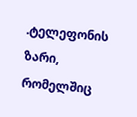.ტელეფონის ზარი, რომელშიც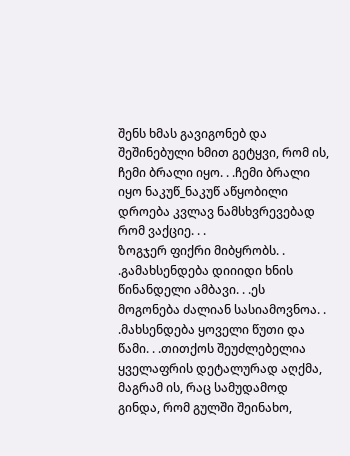შენს ხმას გავიგონებ და შეშინებული ხმით გეტყვი, რომ ის, ჩემი ბრალი იყო. . .ჩემი ბრალი იყო ნაკუწ_ნაკუწ აწყობილი დროება კვლავ ნამსხვრევებად რომ ვაქციე. . .
ზოგჯერ ფიქრი მიბყრობს. . .გამახსენდება დიიიდი ხნის წინანდელი ამბავი. . .ეს მოგონება ძალიან სასიამოვნოა. . .მახსენდება ყოველი წუთი და წამი. . .თითქოს შეუძლებელია ყველაფრის დეტალურად აღქმა, მაგრამ ის, რაც სამუდამოდ გინდა, რომ გულში შეინახო,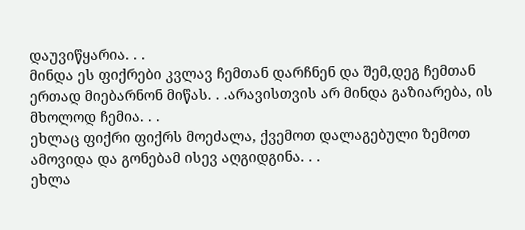დაუვიწყარია. . .
მინდა ეს ფიქრები კვლავ ჩემთან დარჩნენ და შემ,დეგ ჩემთან ერთად მიებარნონ მიწას. . .არავისთვის არ მინდა გაზიარება, ის მხოლოდ ჩემია. . .
ეხლაც ფიქრი ფიქრს მოეძალა, ქვემოთ დალაგებული ზემოთ ამოვიდა და გონებამ ისევ აღგიდგინა. . .
ეხლა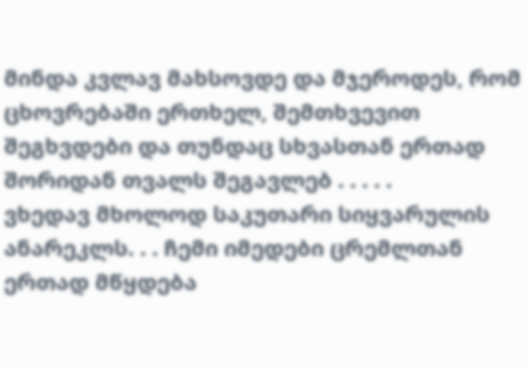მინდა კვლავ მახსოვდე და მჯეროდეს, რომ ცხოვრებაში ერთხელ, შემთხვევით შეგხვდები და თუნდაც სხვასთან ერთად შორიდან თვალს შეგავლებ . . . . .
ვხედავ მხოლოდ საკუთარი სიყვარულის ანარეკლს. . . ჩემი იმედები ცრემლთან ერთად მწყდება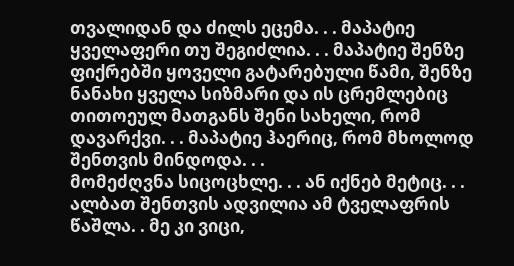თვალიდან და ძილს ეცემა. . . მაპატიე ყველაფერი თუ შეგიძლია. . . მაპატიე შენზე ფიქრებში ყოველი გატარებული წამი, შენზე ნანახი ყველა სიზმარი და ის ცრემლებიც თითოეულ მათგანს შენი სახელი, რომ დავარქვი. . . მაპატიე ჰაერიც, რომ მხოლოდ შენთვის მინდოდა. . .
მომეძღვნა სიცოცხლე. . . ან იქნებ მეტიც. . . ალბათ შენთვის ადვილია ამ ტველაფრის წაშლა. . მე კი ვიცი,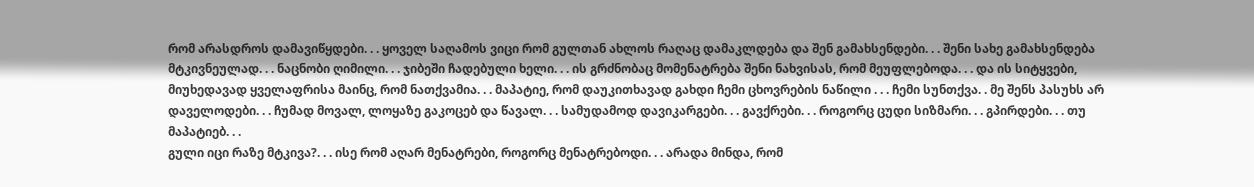რომ არასდროს დამავიწყდები. . . ყოველ საღამოს ვიცი რომ გულთან ახლოს რაღაც დამაკლდება და შენ გამახსენდები. . . შენი სახე გამახსენდება მტკივნეულად. . . ნაცნობი ღიმილი. . . ჯიბეში ჩადებული ხელი. . . ის გრძნობაც მომენატრება შენი ნახვისას, რომ მეუფლებოდა. . . და ის სიტყვები, მიუხედავად ყველაფრისა მაინც, რომ ნათქვამია. . . მაპატიე, რომ დაუკითხავად გახდი ჩემი ცხოვრების ნაწილი . . . ჩემი სუნთქვა. . მე შენს პასუხს არ დაველოდები. . . ჩუმად მოვალ, ლოყაზე გაკოცებ და წავალ. . . სამუდამოდ დავიკარგები. . . გავქრები. . . როგორც ცუდი სიზმარი. . . გპირდები. . . თუ მაპატიებ. . .
გული იცი რაზე მტკივა?. . . ისე რომ აღარ მენატრები, როგორც მენატრებოდი. . . არადა მინდა, რომ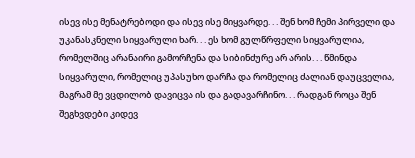ისევ ისე მენატრებოდი და ისევ ისე მიყვარდე. . . შენ ხომ ჩემი პირველი და უკანასკნელი სიყვარული ხარ. . . ეს ხომ გულწრფელი სიყვარულია, რომელშიც არანაირი გამორჩენა და სიბინძურე არ არის. . . წმინდა სიყვარული, რომელიც უპასუხო დარჩა და რომელიც ძალიან დაუცველია, მაგრამ მე ვცდილობ დავიცვა ის და გადავარჩინო. . . რადგან როცა შენ შეგხვდები კიდევ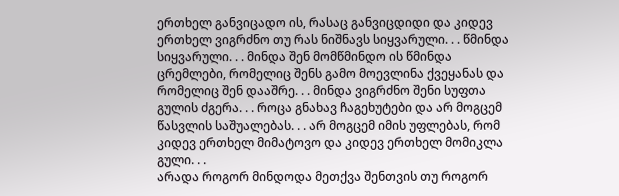ერთხელ განვიცადო ის, რასაც განვიცდიდი და კიდევ ერთხელ ვიგრძნო თუ რას ნიშნავს სიყვარული. . . წმინდა სიყვარული. . . მინდა შენ მომწმინდო ის წმინდა ცრემლები, რომელიც შენს გამო მოევლინა ქვეყანას და რომელიც შენ დააშრე. . . მინდა ვიგრძნო შენი სუფთა გულის ძგერა. . . როცა გნახავ ჩაგეხუტები და არ მოგცემ წასვლის საშუალებას. . . არ მოგცემ იმის უფლებას, რომ კიდევ ერთხელ მიმატოვო და კიდევ ერთხელ მომიკლა გული. . .
არადა როგორ მინდოდა მეთქვა შენთვის თუ როგორ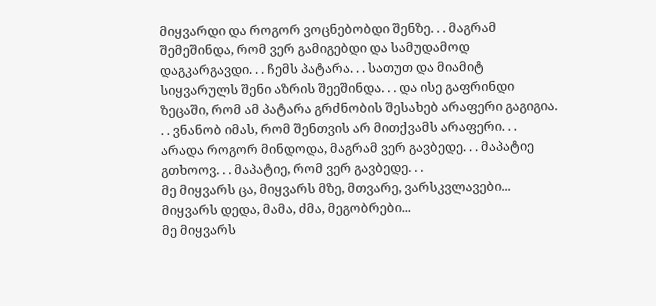მიყვარდი და როგორ ვოცნებობდი შენზე. . . მაგრამ შემეშინდა, რომ ვერ გამიგებდი და სამუდამოდ დაგკარგავდი. . . ჩემს პატარა. . . სათუთ და მიამიტ სიყვარულს შენი აზრის შეეშინდა. . . და ისე გაფრინდი ზეცაში, რომ ამ პატარა გრძნობის შესახებ არაფერი გაგიგია. . . ვნანობ იმას, რომ შენთვის არ მითქვამს არაფერი. . . არადა როგორ მინდოდა, მაგრამ ვერ გავბედე. . . მაპატიე გთხოოვ. . . მაპატიე, რომ ვერ გავბედე. . .
მე მიყვარს ცა, მიყვარს მზე, მთვარე, ვარსკვლავები...
მიყვარს დედა, მამა, ძმა, მეგობრები...
მე მიყვარს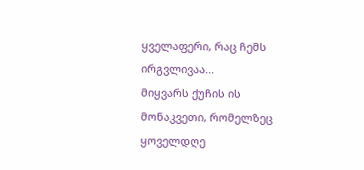ყველაფერი, რაც ჩემს ირგვლივაა...
მიყვარს ქუჩის ის მონაკვეთი, რომელზეც ყოველდღე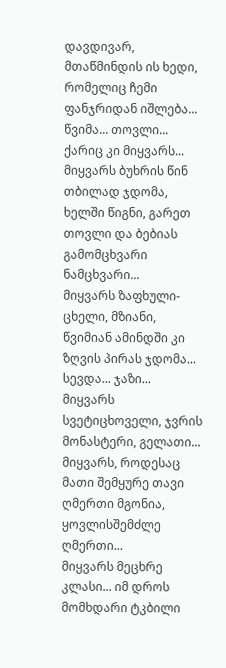დავდივარ, მთაწმინდის ის ხედი, რომელიც ჩემი ფანჯრიდან იშლება...
წვიმა... თოვლი... ქარიც კი მიყვარს...
მიყვარს ბუხრის წინ თბილად ჯდომა, ხელში წიგნი, გარეთ თოვლი და ბებიას გამომცხვარი ნამცხვარი...
მიყვარს ზაფხული-ცხელი, მზიანი, წვიმიან ამინდში კი ზღვის პირას ჯდომა... სევდა... ჯაზი...
მიყვარს სვეტიცხოველი, ჯვრის მონასტერი, გელათი...
მიყვარს, როდესაც მათი შემყურე თავი ღმერთი მგონია, ყოვლისშემძლე ღმერთი...
მიყვარს მეცხრე კლასი... იმ დროს მომხდარი ტკბილი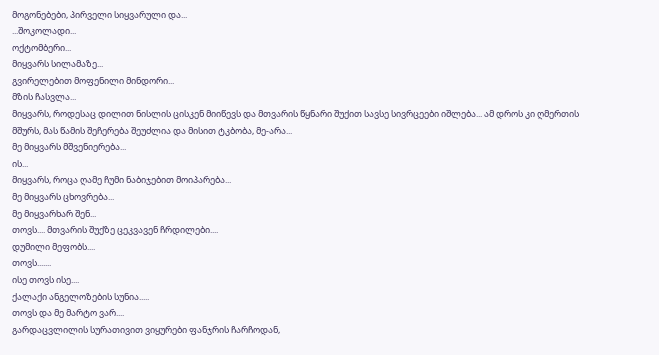მოგონებები, პირველი სიყვარული და...
...შოკოლადი...
ოქტომბერი...
მიყვარს სილამაზე...
გვირელებით მოფენილი მინდორი...
მზის ჩასვლა...
მიყვარს, როდესაც დილით ნისლის ცისკენ მიიწევს და მთვარის წყნარი შუქით სავსე სივრცეები იშლება... ამ დროს კი ღმერთის მშურს, მას წამის შეჩერება შეუძლია და მისით ტკბობა, მე-არა...
მე მიყვარს მშვენიერება...
ის...
მიყვარს, როცა ღამე ჩუმი ნაბიჯებით მოიპარება...
მე მიყვარს ცხოვრება...
მე მიყვარხარ შენ...
თოვს.... მთვარის შუქზე ცეკვავენ ჩრდილები....
დუმილი მეფობს....
თოვს.......
ისე თოვს ისე....
ქალაქი ანგელოზების სუნია.....
თოვს და მე მარტო ვარ....
გარდაცვლილის სურათივით ვიყურები ფანჯრის ჩარჩოდან,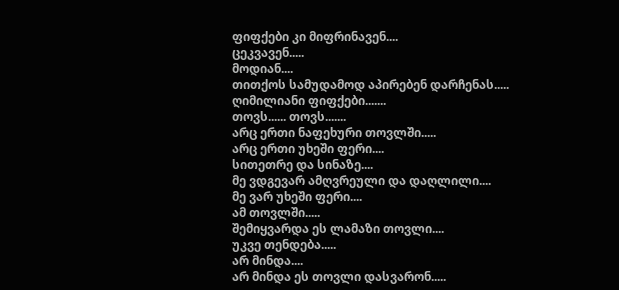ფიფქები კი მიფრინავენ....
ცეკვავენ.....
მოდიან....
თითქოს სამუდამოდ აპირებენ დარჩენას.....
ღიმილიანი ფიფქები.......
თოვს...... თოვს.......
არც ერთი ნაფეხური თოვლში.....
არც ერთი უხეში ფერი....
სითეთრე და სინაზე....
მე ვდგევარ ამღვრეული და დაღლილი....
მე ვარ უხეში ფერი....
ამ თოვლში.....
შემიყვარდა ეს ლამაზი თოვლი....
უკვე თენდება.....
არ მინდა....
არ მინდა ეს თოვლი დასვარონ.....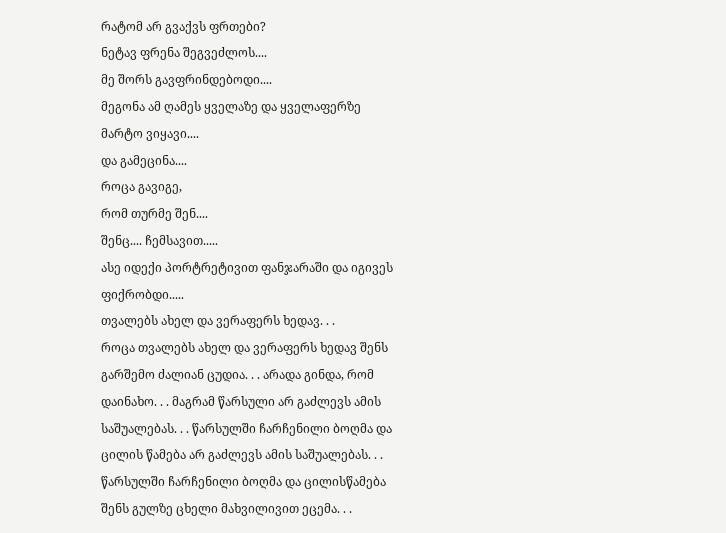რატომ არ გვაქვს ფრთები?
ნეტავ ფრენა შეგვეძლოს....
მე შორს გავფრინდებოდი....
მეგონა ამ ღამეს ყველაზე და ყველაფერზე მარტო ვიყავი....
და გამეცინა....
როცა გავიგე,
რომ თურმე შენ....
შენც.... ჩემსავით.....
ასე იდექი პორტრეტივით ფანჯარაში და იგივეს ფიქრობდი.....
თვალებს ახელ და ვერაფერს ხედავ. . .
როცა თვალებს ახელ და ვერაფერს ხედავ შენს გარშემო ძალიან ცუდია. . . არადა გინდა, რომ დაინახო. . . მაგრამ წარსული არ გაძლევს ამის საშუალებას. . . წარსულში ჩარჩენილი ბოღმა და ცილის წამება არ გაძლევს ამის საშუალებას. . . წარსულში ჩარჩენილი ბოღმა და ცილისწამება შენს გულზე ცხელი მახვილივით ეცემა. . .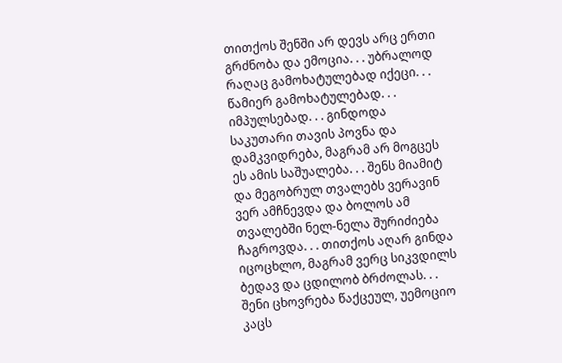თითქოს შენში არ დევს არც ერთი გრძნობა და ემოცია. . . უბრალოდ რაღაც გამოხატულებად იქეცი. . . წამიერ გამოხატულებად. . . იმპულსებად. . . გინდოდა საკუთარი თავის პოვნა და დამკვიდრება, მაგრამ არ მოგცეს ეს ამის საშუალება. . . შენს მიამიტ და მეგობრულ თვალებს ვერავინ ვერ ამჩნევდა და ბოლოს ამ თვალებში ნელ-ნელა შურიძიება ჩაგროვდა. . . თითქოს აღარ გინდა იცოცხლო, მაგრამ ვერც სიკვდილს ბედავ და ცდილობ ბრძოლას. . . შენი ცხოვრება წაქცეულ, უემოციო კაცს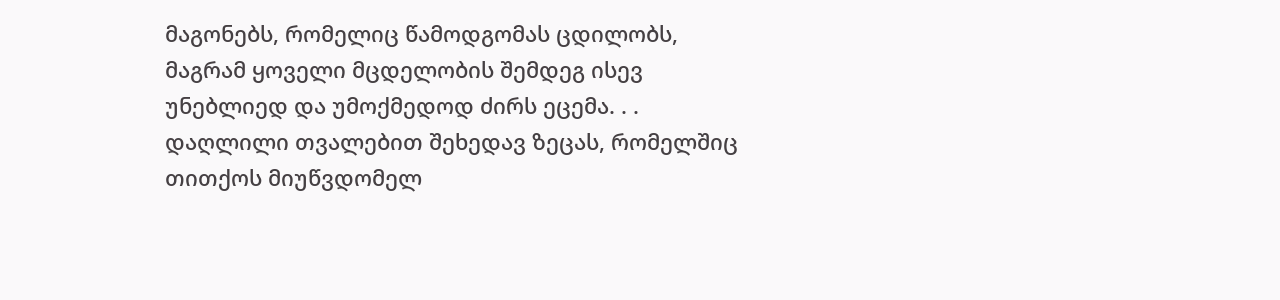მაგონებს, რომელიც წამოდგომას ცდილობს, მაგრამ ყოველი მცდელობის შემდეგ ისევ უნებლიედ და უმოქმედოდ ძირს ეცემა. . . დაღლილი თვალებით შეხედავ ზეცას, რომელშიც თითქოს მიუწვდომელ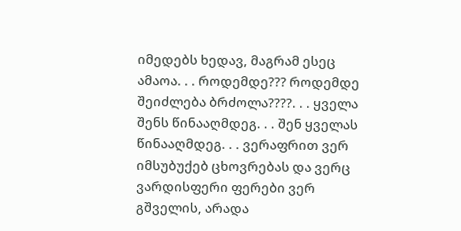იმედებს ხედავ, მაგრამ ესეც ამაოა. . . როდემდე??? როდემდე შეიძლება ბრძოლა????. . . ყველა შენს წინააღმდეგ. . . შენ ყველას წინააღმდეგ. . . ვერაფრით ვერ იმსუბუქებ ცხოვრებას და ვერც ვარდისფერი ფერები ვერ გშველის, არადა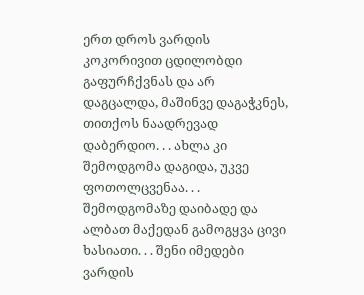ერთ დროს ვარდის კოკორივით ცდილობდი გაფურჩქვნას და არ დაგცალდა, მაშინვე დაგაჭკნეს, თითქოს ნაადრევად დაბერდიო. . . ახლა კი შემოდგომა დაგიდა, უკვე ფოთოლცვენაა. . . შემოდგომაზე დაიბადე და ალბათ მაქედან გამოგყვა ცივი ხასიათი. . . შენი იმედები ვარდის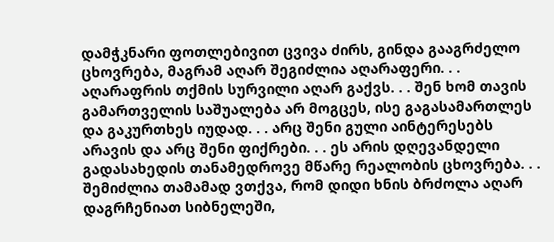დამჭკნარი ფოთლებივით ცვივა ძირს, გინდა გააგრძელო ცხოვრება, მაგრამ აღარ შეგიძლია აღარაფერი. . . აღარაფრის თქმის სურვილი აღარ გაქვს. . . შენ ხომ თავის გამართველის საშუალება არ მოგცეს, ისე გაგასამართლეს და გაკურთხეს იუდად. . . არც შენი გული აინტერესებს არავის და არც შენი ფიქრები. . . ეს არის დღევანდელი გადასახედის თანამედროვე მწარე რეალობის ცხოვრება. . . შემიძლია თამამად ვთქვა, რომ დიდი ხნის ბრძოლა აღარ დაგრჩენიათ სიბნელეში,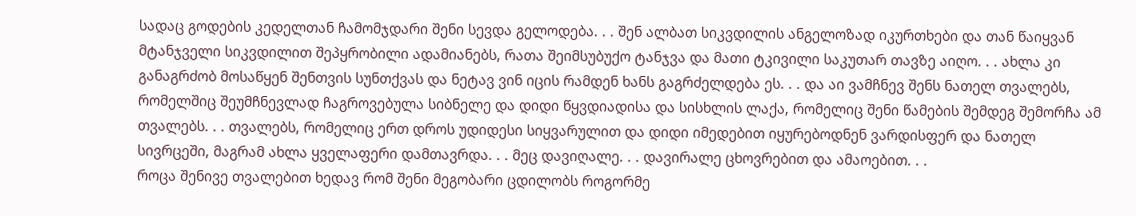სადაც გოდების კედელთან ჩამომჯდარი შენი სევდა გელოდება. . . შენ ალბათ სიკვდილის ანგელოზად იკურთხები და თან წაიყვან მტანჯველი სიკვდილით შეპყრობილი ადამიანებს, რათა შეიმსუბუქო ტანჯვა და მათი ტკივილი საკუთარ თავზე აიღო. . . ახლა კი განაგრძობ მოსაწყენ შენთვის სუნთქვას და ნეტავ ვინ იცის რამდენ ხანს გაგრძელდება ეს. . . და აი ვამჩნევ შენს ნათელ თვალებს, რომელშიც შეუმჩნევლად ჩაგროვებულა სიბნელე და დიდი წყვდიადისა და სისხლის ლაქა, რომელიც შენი წამების შემდეგ შემორჩა ამ თვალებს. . . თვალებს, რომელიც ერთ დროს უდიდესი სიყვარულით და დიდი იმედებით იყურებოდნენ ვარდისფერ და ნათელ სივრცეში, მაგრამ ახლა ყველაფერი დამთავრდა. . . მეც დავიღალე. . . დავირალე ცხოვრებით და ამაოებით. . .
როცა შენივე თვალებით ხედავ რომ შენი მეგობარი ცდილობს როგორმე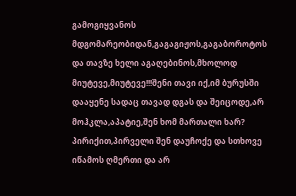გამოგიყვანოს მდგომარეობიდან,გაგაგიჟოს,გაგაბოროტოს და თავზე ხელი აგაღებინოს,მხოლოდ მიუტევე,მიუტევე!!!შენი თავი იქ,იმ ბურუსში დააყენე სადაც თავად დგას და შეიცოდე,არ მოჰკლა,აპატიე,შენ ხომ მართალი ხარ?
პირიქით,პირველი შენ დაუჩოქე და სთხოვე იწამოს ღმერთი და არ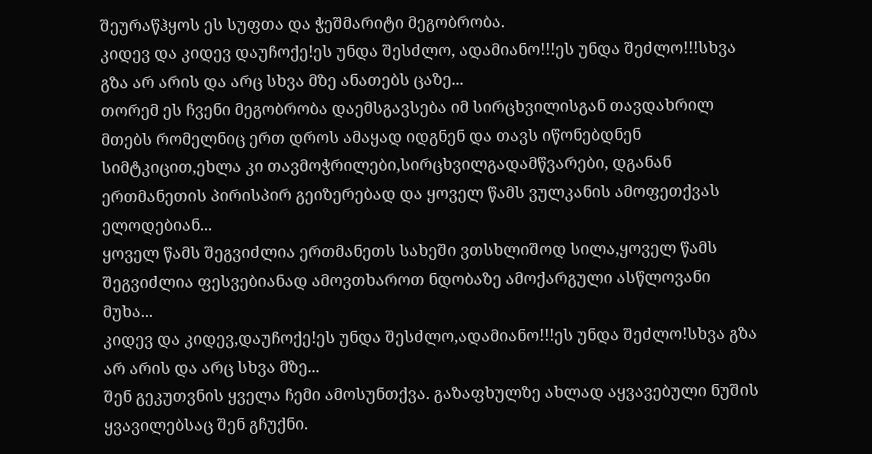შეურაწჰყოს ეს სუფთა და ჭეშმარიტი მეგობრობა.
კიდევ და კიდევ დაუჩოქე!ეს უნდა შესძლო, ადამიანო!!!ეს უნდა შეძლო!!!სხვა გზა არ არის და არც სხვა მზე ანათებს ცაზე...
თორემ ეს ჩვენი მეგობრობა დაემსგავსება იმ სირცხვილისგან თავდახრილ მთებს რომელნიც ერთ დროს ამაყად იდგნენ და თავს იწონებდნენ სიმტკიცით,ეხლა კი თავმოჭრილები,სირცხვილგადამწვარები, დგანან ერთმანეთის პირისპირ გეიზერებად და ყოველ წამს ვულკანის ამოფეთქვას ელოდებიან...
ყოველ წამს შეგვიძლია ერთმანეთს სახეში ვთსხლიშოდ სილა,ყოველ წამს შეგვიძლია ფესვებიანად ამოვთხაროთ ნდობაზე ამოქარგული ასწლოვანი მუხა...
კიდევ და კიდევ,დაუჩოქე!ეს უნდა შესძლო,ადამიანო!!!ეს უნდა შეძლო!სხვა გზა არ არის და არც სხვა მზე...
შენ გეკუთვნის ყველა ჩემი ამოსუნთქვა. გაზაფხულზე ახლად აყვავებული ნუშის ყვავილებსაც შენ გჩუქნი.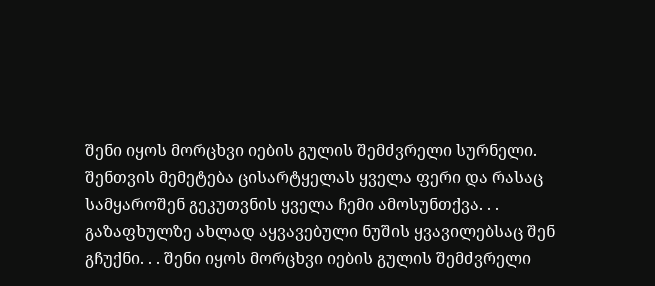შენი იყოს მორცხვი იების გულის შემძვრელი სურნელი. შენთვის მემეტება ცისარტყელას ყველა ფერი და რასაც სამყაროშენ გეკუთვნის ყველა ჩემი ამოსუნთქვა. . . გაზაფხულზე ახლად აყვავებული ნუშის ყვავილებსაც შენ გჩუქნი. . . შენი იყოს მორცხვი იების გულის შემძვრელი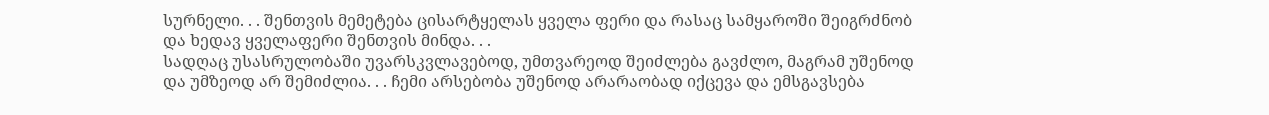სურნელი. . . შენთვის მემეტება ცისარტყელას ყველა ფერი და რასაც სამყაროში შეიგრძნობ და ხედავ ყველაფერი შენთვის მინდა. . .
სადღაც უსასრულობაში უვარსკვლავებოდ, უმთვარეოდ შეიძლება გავძლო, მაგრამ უშენოდ და უმზეოდ არ შემიძლია. . . ჩემი არსებობა უშენოდ არარაობად იქცევა და ემსგავსება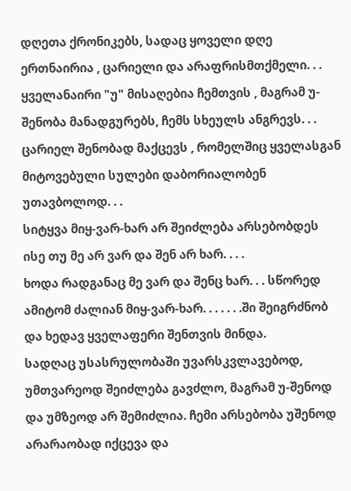დღეთა ქრონიკებს, სადაც ყოველი დღე ერთნაირია , ცარიელი და არაფრისმთქმელი. . .
ყველანაირი "უ" მისაღებია ჩემთვის , მაგრამ უ-შენობა მანადგურებს, ჩემს სხეულს ანგრევს. . . ცარიელ შენობად მაქცევს , რომელშიც ყველასგან მიტოვებული სულები დაბორიალობენ უთავბოლოდ. . .
სიტყვა მიყ-ვარ-ხარ არ შეიძლება არსებობდეს ისე თუ მე არ ვარ და შენ არ ხარ. . . .
ხოდა რადგანაც მე ვარ და შენც ხარ. . . სწორედ ამიტომ ძალიან მიყ-ვარ-ხარ. . . . . . .ში შეიგრძნობ და ხედავ ყველაფერი შენთვის მინდა.
სადღაც უსასრულობაში უვარსკვლავებოდ, უმთვარეოდ შეიძლება გავძლო, მაგრამ უ-შენოდ და უმზეოდ არ შემიძლია. ჩემი არსებობა უშენოდ არარაობად იქცევა და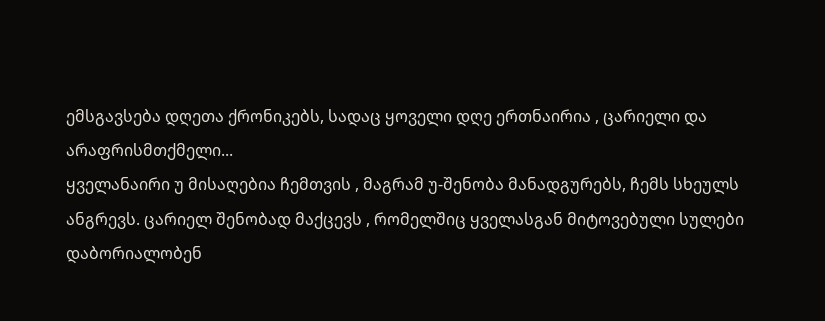ემსგავსება დღეთა ქრონიკებს, სადაც ყოველი დღე ერთნაირია , ცარიელი და არაფრისმთქმელი...
ყველანაირი უ მისაღებია ჩემთვის , მაგრამ უ-შენობა მანადგურებს, ჩემს სხეულს ანგრევს. ცარიელ შენობად მაქცევს , რომელშიც ყველასგან მიტოვებული სულები დაბორიალობენ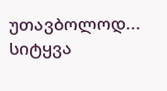უთავბოლოდ...
სიტყვა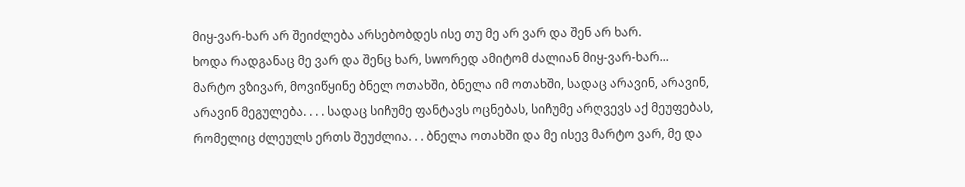მიყ-ვარ-ხარ არ შეიძლება არსებობდეს ისე თუ მე არ ვარ და შენ არ ხარ.
ხოდა რადგანაც მე ვარ და შენც ხარ, სwორედ ამიტომ ძალიან მიყ-ვარ-ხარ...
მარტო ვზივარ, მოვიწყინე ბნელ ოთახში, ბნელა იმ ოთახში, სადაც არავინ, არავინ, არავინ მეგულება. . . . სადაც სიჩუმე ფანტავს ოცნებას, სიჩუმე არღვევს აქ მეუფებას, რომელიც ძლეულს ერთს შეუძლია. . . ბნელა ოთახში და მე ისევ მარტო ვარ, მე და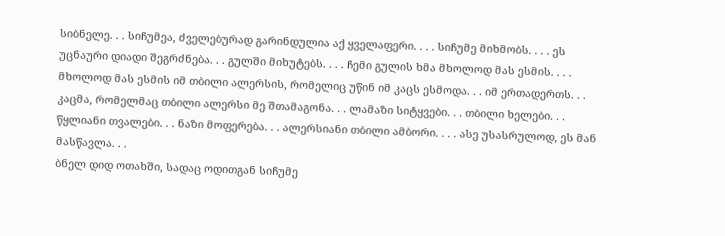სიბნელე. . . სიჩუმეა, ძველებურად გარინდულია აქ ყველაფერი. . . . სიჩუმე მიხმობს. . . . ეს უცნაური დიადი შეგრძნება. . . გულში მიხუტებს. . . . ჩემი გულის ხმა მხოლოდ მას ესმის. . . . მხოლოდ მას ესმის იმ თბილი ალერსის, რომელიც უწინ იმ კაცს ესმოდა. . . იმ ერთადერთს. . . კაცმა, რომელმაც თბილი ალერსი მე შთამაგონა. . . ლამაზი სიტყვები. . . თბილი ხელები. . . წყლიანი თვალები. . . ნაზი მოფერება. . . ალერსიანი თბილი ამბორი. . . . ასე უსასრულოდ, ეს მან მასწავლა. . .
ბნელ დიდ ოთახში, სადაც ოდითგან სიჩუმე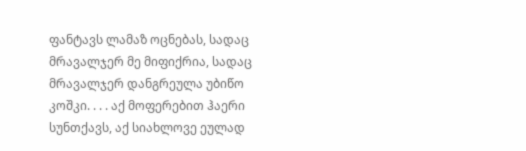ფანტავს ლამაზ ოცნებას, სადაც მრავალჯერ მე მიფიქრია, სადაც მრავალჯერ დანგრეულა უბიწო კოშკი. . . . აქ მოფერებით ჰაერი სუნთქავს, აქ სიახლოვე ეულად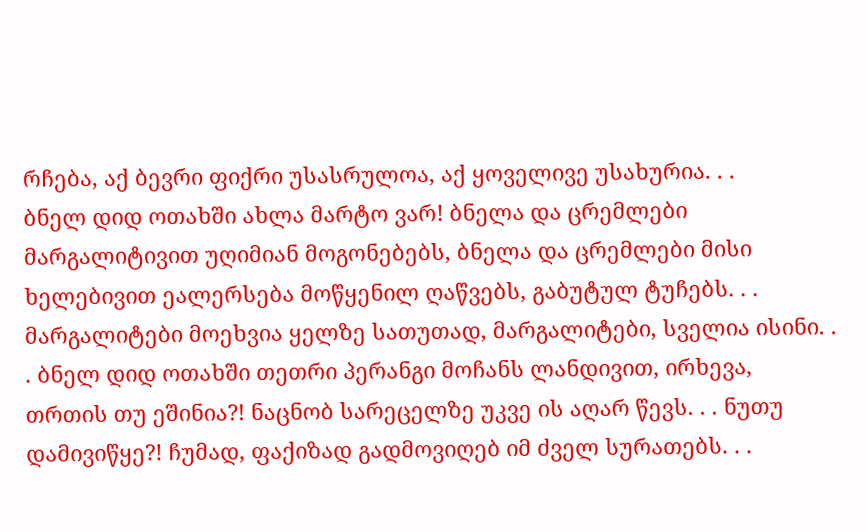რჩება, აქ ბევრი ფიქრი უსასრულოა, აქ ყოველივე უსახურია. . .
ბნელ დიდ ოთახში ახლა მარტო ვარ! ბნელა და ცრემლები მარგალიტივით უღიმიან მოგონებებს, ბნელა და ცრემლები მისი ხელებივით ეალერსება მოწყენილ ღაწვებს, გაბუტულ ტუჩებს. . . მარგალიტები მოეხვია ყელზე სათუთად, მარგალიტები, სველია ისინი. . . ბნელ დიდ ოთახში თეთრი პერანგი მოჩანს ლანდივით, ირხევა, თრთის თუ ეშინია?! ნაცნობ სარეცელზე უკვე ის აღარ წევს. . . ნუთუ დამივიწყე?! ჩუმად, ფაქიზად გადმოვიღებ იმ ძველ სურათებს. . .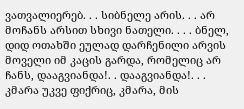ვათვალიერებ. . . სიბნელე არის. . . არ მოჩანს არსით სხივი ნათელი. . . . ბნელ, დიდ ოთახში ეულად დარჩენილი არვის მოველი იმ კაცის გარდა, რომელიც არ ჩანს, დააგვიანდა!. . დააგვიანდა!. . . კმარა უკვე ფიქრიც, კმარა, მის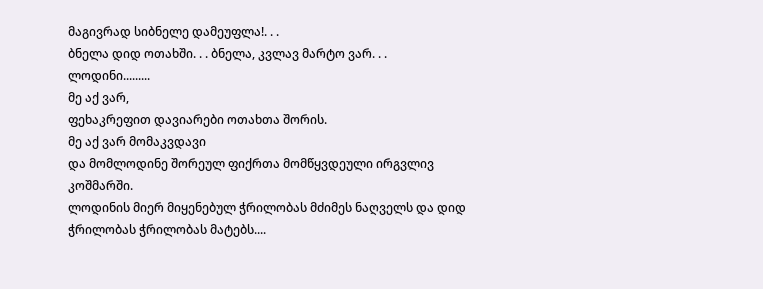მაგივრად სიბნელე დამეუფლა!. . .
ბნელა დიდ ოთახში. . . ბნელა, კვლავ მარტო ვარ. . .
ლოდინი.........
მე აქ ვარ,
ფეხაკრეფით დავიარები ოთახთა შორის.
მე აქ ვარ მომაკვდავი
და მომლოდინე შორეულ ფიქრთა მომწყვდეული ირგვლივ კოშმარში.
ლოდინის მიერ მიყენებულ ჭრილობას მძიმეს ნაღველს და დიდ ჭრილობას ჭრილობას მატებს....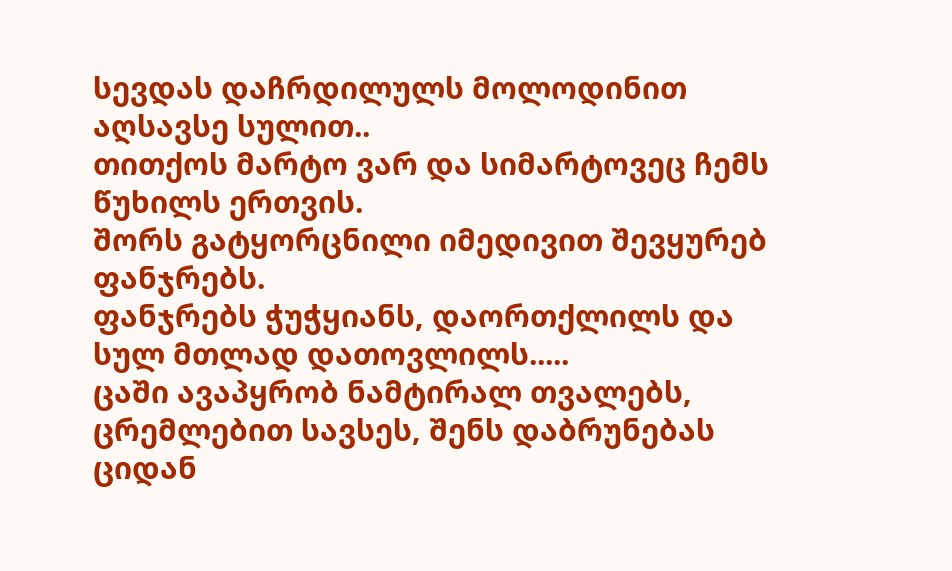სევდას დაჩრდილულს მოლოდინით აღსავსე სულით..
თითქოს მარტო ვარ და სიმარტოვეც ჩემს წუხილს ერთვის.
შორს გატყორცნილი იმედივით შევყურებ ფანჯრებს.
ფანჯრებს ჭუჭყიანს, დაორთქლილს და სულ მთლად დათოვლილს.....
ცაში ავაპყრობ ნამტირალ თვალებს, ცრემლებით სავსეს, შენს დაბრუნებას ციდან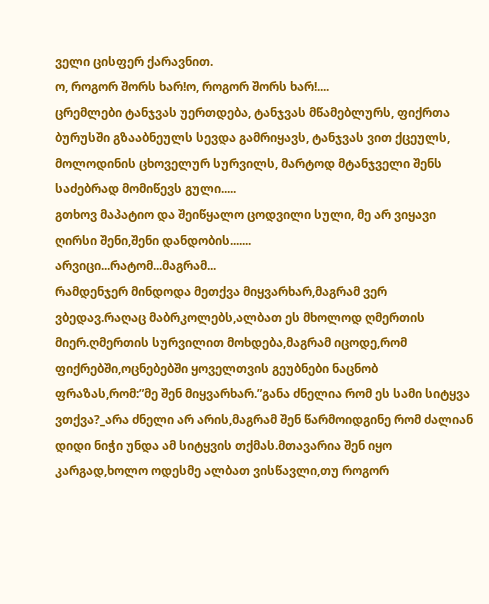ველი ცისფერ ქარავნით.
ო, როგორ შორს ხარ!ო, როგორ შორს ხარ!....
ცრემლები ტანჯვას უერთდება, ტანჯვას მწამებლურს, ფიქრთა ბურუსში გზააბნეულს სევდა გამრიყავს, ტანჯვას ვით ქცეულს, მოლოდინის ცხოველურ სურვილს, მარტოდ მტანჯველი შენს საძებრად მომიწევს გული.....
გთხოვ მაპატიო და შეიწყალო ცოდვილი სული, მე არ ვიყავი ღირსი შენი,შენი დანდობის.......
არვიცი...რატომ...მაგრამ...
რამდენჯერ მინდოდა მეთქვა მიყვარხარ,მაგრამ ვერ ვბედავ.რაღაც მაბრკოლებს,ალბათ ეს მხოლოდ ღმერთის მიერ.ღმერთის სურვილით მოხდება,მაგრამ იცოდე,რომ ფიქრებში,ოცნებებში ყოველთვის გეუბნები ნაცნობ ფრაზას,რომ:”მე შენ მიყვარხარ.”განა ძნელია რომ ეს სამი სიტყვა ვთქვა?_არა ძნელი არ არის,მაგრამ შენ წარმოიდგინე რომ ძალიან დიდი ნიჭი უნდა ამ სიტყვის თქმას.მთავარია შენ იყო კარგად,ხოლო ოდესმე ალბათ ვისწავლი,თუ როგორ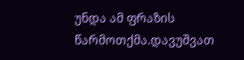უნდა ამ ფრაზის წარმოთქმა.დავუშვათ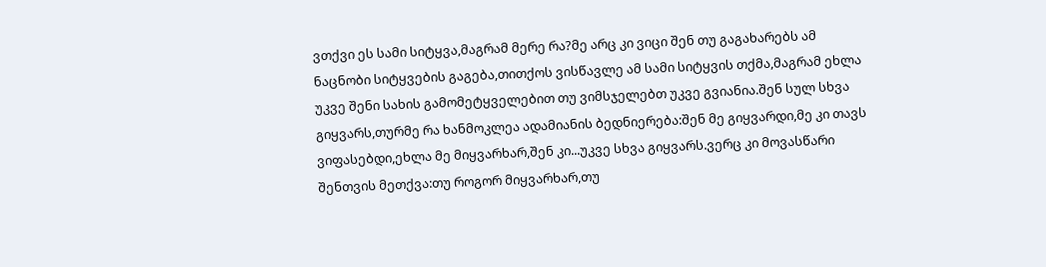ვთქვი ეს სამი სიტყვა,მაგრამ მერე რა?მე არც კი ვიცი შენ თუ გაგახარებს ამ ნაცნობი სიტყვების გაგება,თითქოს ვისწავლე ამ სამი სიტყვის თქმა,მაგრამ ეხლა უკვე შენი სახის გამომეტყველებით თუ ვიმსჯელებთ უკვე გვიანია.შენ სულ სხვა გიყვარს,თურმე რა ხანმოკლეა ადამიანის ბედნიერება:შენ მე გიყვარდი,მე კი თავს ვიფასებდი,ეხლა მე მიყვარხარ,შენ კი...უკვე სხვა გიყვარს.ვერც კი მოვასწარი შენთვის მეთქვა:თუ როგორ მიყვარხარ,თუ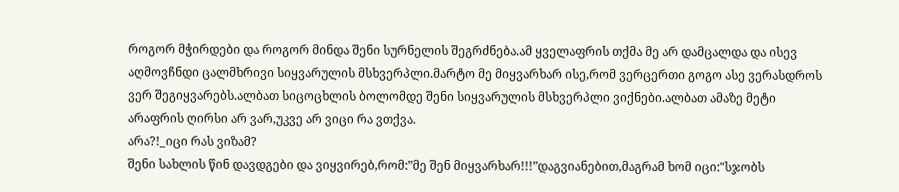როგორ მჭირდები და როგორ მინდა შენი სურნელის შეგრძნება.ამ ყველაფრის თქმა მე არ დამცალდა და ისევ აღმოვჩნდი ცალმხრივი სიყვარულის მსხვერპლი.მარტო მე მიყვარხარ ისე,რომ ვერცერთი გოგო ასე ვერასდროს ვერ შეგიყვარებს.ალბათ სიცოცხლის ბოლომდე შენი სიყვარულის მსხვერპლი ვიქნები.ალბათ ამაზე მეტი არაფრის ღირსი არ ვარ,უკვე არ ვიცი რა ვთქვა.
არა?!_იცი რას ვიზამ?
შენი სახლის წინ დავდგები და ვიყვირებ,რომ:”მე შენ მიყვარხარ!!!”დაგვიანებით,მაგრამ ხომ იცი:"სჯობს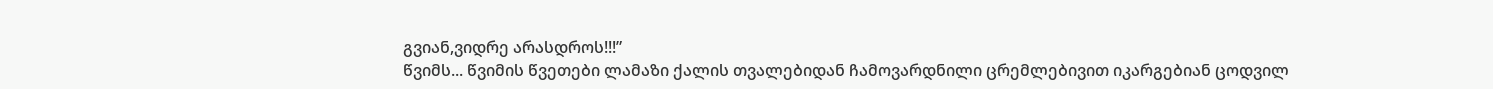გვიან,ვიდრე არასდროს!!!”
წვიმს... წვიმის წვეთები ლამაზი ქალის თვალებიდან ჩამოვარდნილი ცრემლებივით იკარგებიან ცოდვილ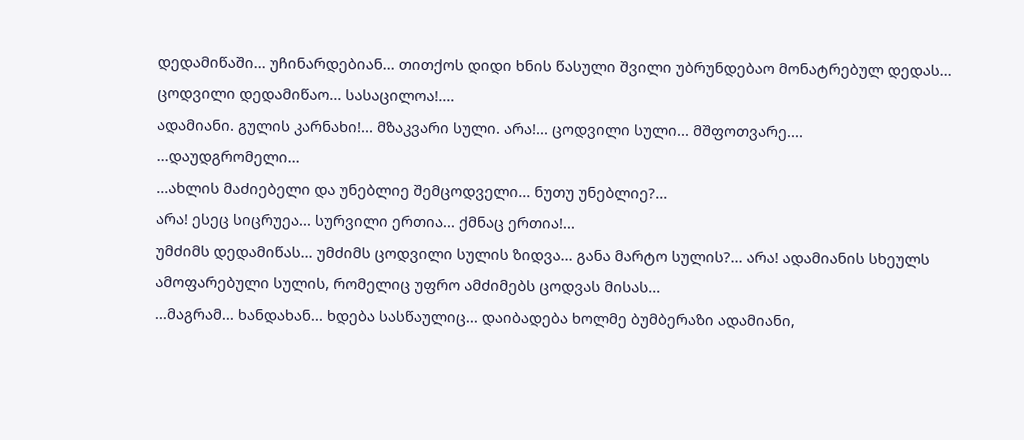დედამიწაში... უჩინარდებიან... თითქოს დიდი ხნის წასული შვილი უბრუნდებაო მონატრებულ დედას...
ცოდვილი დედამიწაო... სასაცილოა!....
ადამიანი. გულის კარნახი!... მზაკვარი სული. არა!... ცოდვილი სული... მშფოთვარე....
...დაუდგრომელი...
...ახლის მაძიებელი და უნებლიე შემცოდველი... ნუთუ უნებლიე?...
არა! ესეც სიცრუეა... სურვილი ერთია... ქმნაც ერთია!...
უმძიმს დედამიწას... უმძიმს ცოდვილი სულის ზიდვა... განა მარტო სულის?... არა! ადამიანის სხეულს ამოფარებული სულის, რომელიც უფრო ამძიმებს ცოდვას მისას...
...მაგრამ... ხანდახან... ხდება სასწაულიც... დაიბადება ხოლმე ბუმბერაზი ადამიანი,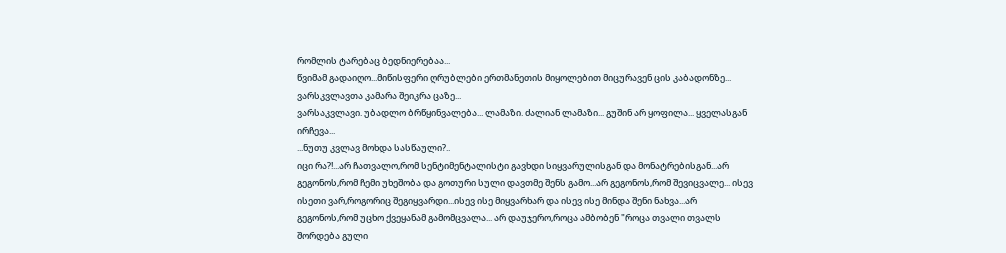რომლის ტარებაც ბედნიერებაა...
წვიმამ გადაიღო...მიწისფერი ღრუბლები ერთმანეთის მიყოლებით მიცურავენ ცის კაბადონზე...
ვარსკვლავთა კამარა შეიკრა ცაზე...
ვარსაკვლავი. უბადლო ბრწყინვალება... ლამაზი. ძალიან ლამაზი... გუშინ არ ყოფილა... ყველასგან ირჩევა...
...ნუთუ კვლავ მოხდა სასწაული?..
იცი რა?!...არ ჩათვალო,რომ სენტიმენტალისტი გავხდი სიყვარულისგან და მონატრებისგან...არ გეგონოს,რომ ჩემი უხეშობა და გოთური სული დავთმე შენს გამო...არ გეგონოს,რომ შევიცვალე... ისევ ისეთი ვარ,როგორიც შეგიყვარდი...ისევ ისე მიყვარხარ და ისევ ისე მინდა შენი ნახვა...არ გეგონოს,რომ უცხო ქვეყანამ გამომცვალა... არ დაუჯერო,როცა ამბობენ "როცა თვალი თვალს შორდება გული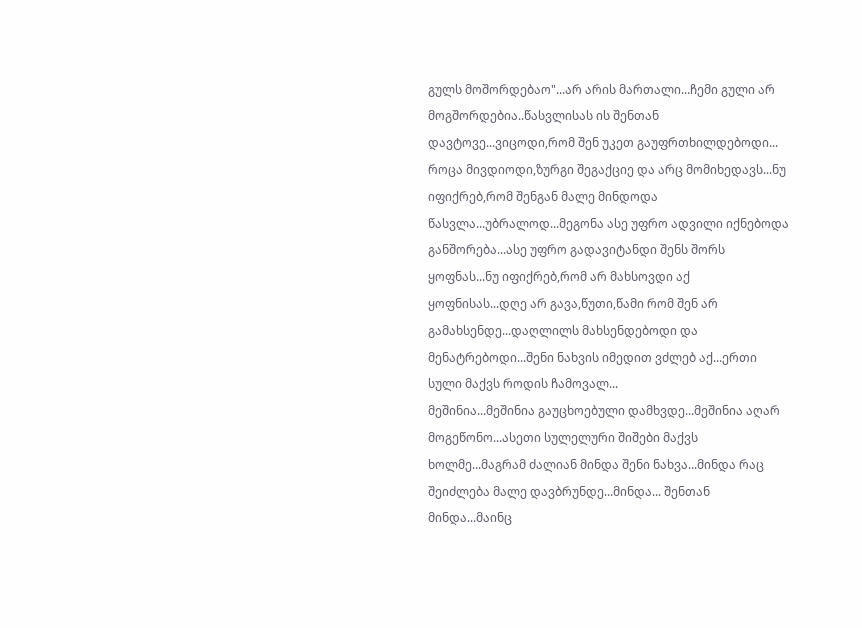გულს მოშორდებაო"...არ არის მართალი...ჩემი გული არ მოგშორდებია..წასვლისას ის შენთან დავტოვე...ვიცოდი,რომ შენ უკეთ გაუფრთხილდებოდი...
როცა მივდიოდი,ზურგი შეგაქციე და არც მომიხედავს...ნუ იფიქრებ,რომ შენგან მალე მინდოდა წასვლა...უბრალოდ...მეგონა ასე უფრო ადვილი იქნებოდა განშორება...ასე უფრო გადავიტანდი შენს შორს ყოფნას...ნუ იფიქრებ,რომ არ მახსოვდი აქ ყოფნისას...დღე არ გავა,წუთი,წამი რომ შენ არ გამახსენდე...დაღლილს მახსენდებოდი და მენატრებოდი...შენი ნახვის იმედით ვძლებ აქ...ერთი სული მაქვს როდის ჩამოვალ...
მეშინია...მეშინია გაუცხოებული დამხვდე...მეშინია აღარ მოგეწონო...ასეთი სულელური შიშები მაქვს ხოლმე...მაგრამ ძალიან მინდა შენი ნახვა...მინდა რაც შეიძლება მალე დავბრუნდე...მინდა... შენთან მინდა...მაინც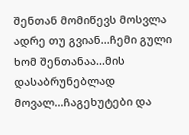შენთან მომიწევს მოსვლა ადრე თუ გვიან...ჩემი გული ხომ შენთანაა...მის დასაბრუნებლად მოვალ...ჩაგეხუტები და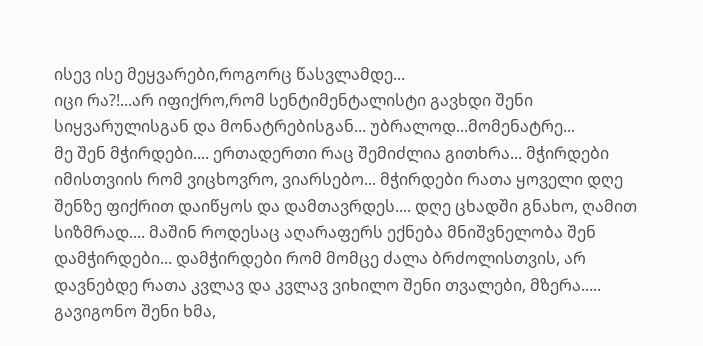ისევ ისე მეყვარები,როგორც წასვლამდე...
იცი რა?!...არ იფიქრო,რომ სენტიმენტალისტი გავხდი შენი სიყვარულისგან და მონატრებისგან... უბრალოდ...მომენატრე...
მე შენ მჭირდები.... ერთადერთი რაც შემიძლია გითხრა... მჭირდები იმისთვიის რომ ვიცხოვრო, ვიარსებო... მჭირდები რათა ყოველი დღე შენზე ფიქრით დაიწყოს და დამთავრდეს.... დღე ცხადში გნახო, ღამით სიზმრად.... მაშინ როდესაც აღარაფერს ექნება მნიშვნელობა შენ დამჭირდები... დამჭირდები რომ მომცე ძალა ბრძოლისთვის, არ დავნებდე რათა კვლავ და კვლავ ვიხილო შენი თვალები, მზერა..... გავიგონო შენი ხმა,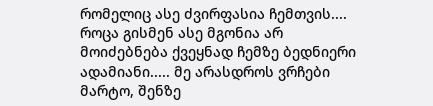რომელიც ასე ძვირფასია ჩემთვის.... როცა გისმენ ასე მგონია არ მოიძებნება ქვეყნად ჩემზე ბედნიერი ადამიანი..... მე არასდროს ვრჩები მარტო, შენზე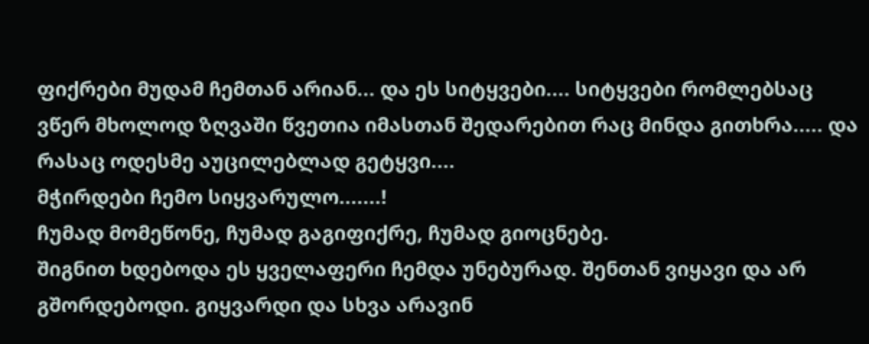ფიქრები მუდამ ჩემთან არიან... და ეს სიტყვები.... სიტყვები რომლებსაც ვწერ მხოლოდ ზღვაში წვეთია იმასთან შედარებით რაც მინდა გითხრა..... და რასაც ოდესმე აუცილებლად გეტყვი....
მჭირდები ჩემო სიყვარულო.......!
ჩუმად მომეწონე, ჩუმად გაგიფიქრე, ჩუმად გიოცნებე.
შიგნით ხდებოდა ეს ყველაფერი ჩემდა უნებურად. შენთან ვიყავი და არ გშორდებოდი. გიყვარდი და სხვა არავინ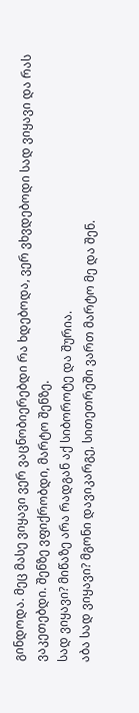გინდოდა. მეც მასე ვიყავი ვერ ვაცნობიერებდი რა ხდებოდა, ვერ ვხვდებოდი სად ვიყავი და რას ვაკეთებდი. შენზე ვფიქრობდი, მარტო შენზე.
სად ვიყავი? მიწაზე არა რადგან აქ სიბოროტე და შურია.
აბა სად ვიყავი? მგონი დავიკარგე, სითეთრეში ვართ მარტო მე და შენ.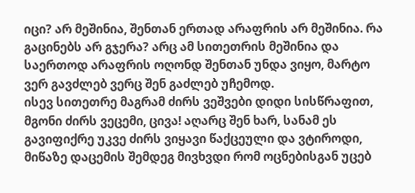იცი? არ მეშინია, შენთან ერთად არაფრის არ მეშინია. რა გაცინებს არ გჯერა? არც ამ სითეთრის მეშინია და საერთოდ არაფრის ოღონდ შენთან უნდა ვიყო, მარტო ვერ გავძლებ ვერც შენ გაძლებ უჩემოდ.
ისევ სითეთრე მაგრამ ძირს ვეშვები დიდი სისწრაფით, მგონი ძირს ვეცემი, ცივა! აღარც შენ ხარ, სანამ ეს გავიფიქრე უკვე ძირს ვიყავი წაქცეული და ვტიროდი, მიწაზე დაცემის შემდეგ მივხვდი რომ ოცნებისგან უცებ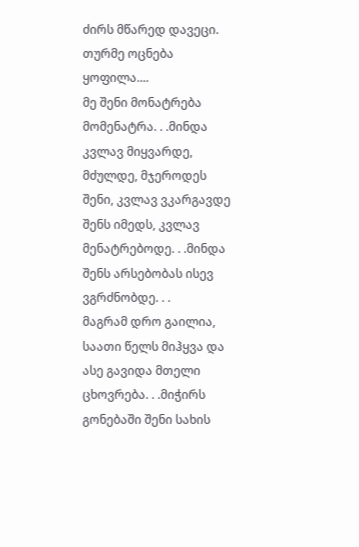ძირს მწარედ დავეცი.
თურმე ოცნება ყოფილა....
მე შენი მონატრება მომენატრა. . .მინდა კვლავ მიყვარდე, მძულდე, მჯეროდეს შენი, კვლავ ვკარგავდე შენს იმედს, კვლავ მენატრებოდე. . .მინდა შენს არსებობას ისევ ვგრძნობდე. . .
მაგრამ დრო გაილია, საათი წელს მიჰყვა და ასე გავიდა მთელი ცხოვრება. . .მიჭირს გონებაში შენი სახის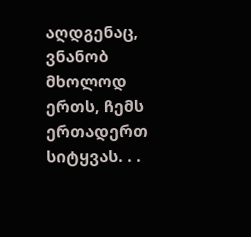აღდგენაც, ვნანობ მხოლოდ ერთს, ჩემს ერთადერთ სიტყვას. . .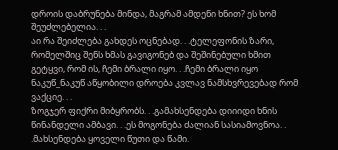დროის დაბრუნება მინდა, მაგრამ ამდენი ხნით? ეს ხომ შეუძლებელია. . .
აი რა შეიძლება გახდეს ოცნებად. . .ტელეფონის ზარი, რომელშიც შენს ხმას გავიგონებ და შეშინებული ხმით გეტყვი, რომ ის, ჩემი ბრალი იყო. . .ჩემი ბრალი იყო ნაკუწ_ნაკუწ აწყობილი დროება კვლავ ნამსხვრევებად რომ ვაქციე. . .
ზოგჯერ ფიქრი მიბყრობს. . .გამახსენდება დიიიდი ხნის წინანდელი ამბავი. . .ეს მოგონება ძალიან სასიამოვნოა. . .მახსენდება ყოველი წუთი და წამი.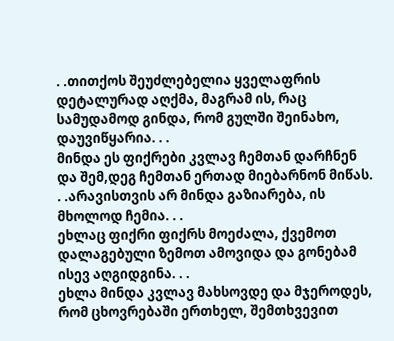. .თითქოს შეუძლებელია ყველაფრის დეტალურად აღქმა, მაგრამ ის, რაც სამუდამოდ გინდა, რომ გულში შეინახო, დაუვიწყარია. . .
მინდა ეს ფიქრები კვლავ ჩემთან დარჩნენ და შემ,დეგ ჩემთან ერთად მიებარნონ მიწას. . .არავისთვის არ მინდა გაზიარება, ის მხოლოდ ჩემია. . .
ეხლაც ფიქრი ფიქრს მოეძალა, ქვემოთ დალაგებული ზემოთ ამოვიდა და გონებამ ისევ აღგიდგინა. . .
ეხლა მინდა კვლავ მახსოვდე და მჯეროდეს, რომ ცხოვრებაში ერთხელ, შემთხვევით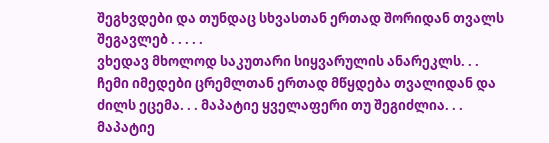შეგხვდები და თუნდაც სხვასთან ერთად შორიდან თვალს შეგავლებ . . . . .
ვხედავ მხოლოდ საკუთარი სიყვარულის ანარეკლს. . . ჩემი იმედები ცრემლთან ერთად მწყდება თვალიდან და ძილს ეცემა. . . მაპატიე ყველაფერი თუ შეგიძლია. . . მაპატიე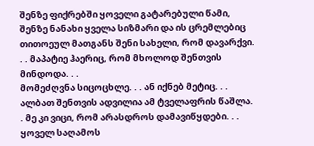შენზე ფიქრებში ყოველი გატარებული წამი, შენზე ნანახი ყველა სიზმარი და ის ცრემლებიც თითოეულ მათგანს შენი სახელი, რომ დავარქვი. . . მაპატიე ჰაერიც, რომ მხოლოდ შენთვის მინდოდა. . .
მომეძღვნა სიცოცხლე. . . ან იქნებ მეტიც. . . ალბათ შენთვის ადვილია ამ ტველაფრის წაშლა. . მე კი ვიცი, რომ არასდროს დამავიწყდები. . . ყოველ საღამოს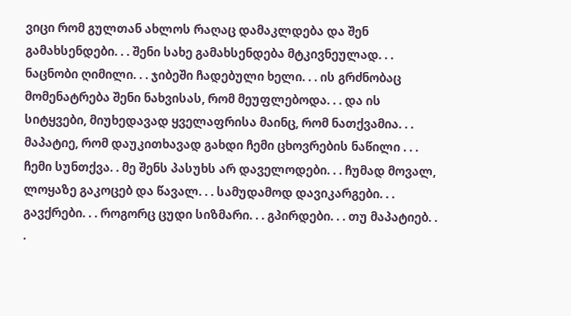ვიცი რომ გულთან ახლოს რაღაც დამაკლდება და შენ გამახსენდები. . . შენი სახე გამახსენდება მტკივნეულად. . . ნაცნობი ღიმილი. . . ჯიბეში ჩადებული ხელი. . . ის გრძნობაც მომენატრება შენი ნახვისას, რომ მეუფლებოდა. . . და ის სიტყვები, მიუხედავად ყველაფრისა მაინც, რომ ნათქვამია. . . მაპატიე, რომ დაუკითხავად გახდი ჩემი ცხოვრების ნაწილი . . . ჩემი სუნთქვა. . მე შენს პასუხს არ დაველოდები. . . ჩუმად მოვალ, ლოყაზე გაკოცებ და წავალ. . . სამუდამოდ დავიკარგები. . . გავქრები. . . როგორც ცუდი სიზმარი. . . გპირდები. . . თუ მაპატიებ. . .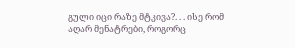გული იცი რაზე მტკივა?. . . ისე რომ აღარ მენატრები, როგორც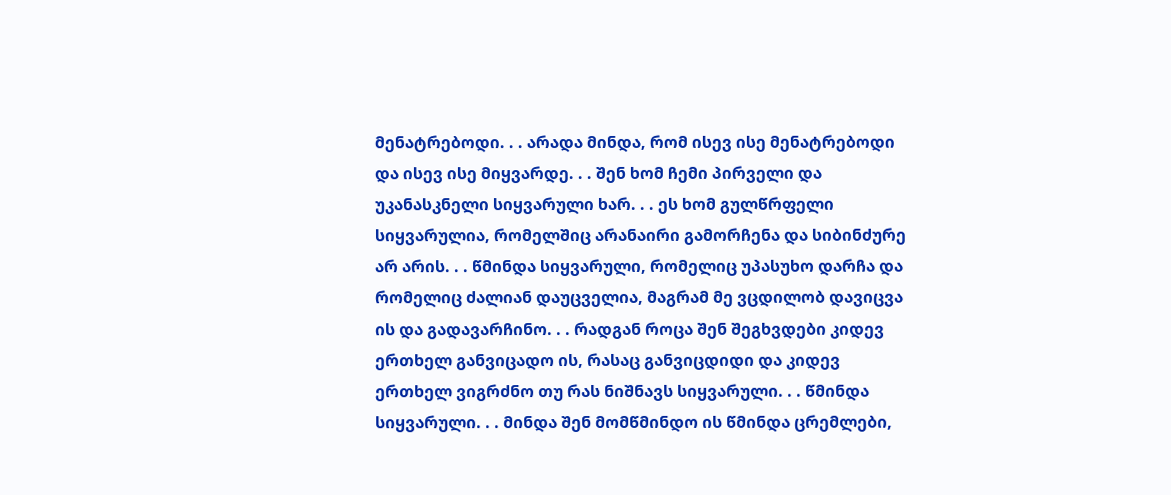მენატრებოდი. . . არადა მინდა, რომ ისევ ისე მენატრებოდი და ისევ ისე მიყვარდე. . . შენ ხომ ჩემი პირველი და უკანასკნელი სიყვარული ხარ. . . ეს ხომ გულწრფელი სიყვარულია, რომელშიც არანაირი გამორჩენა და სიბინძურე არ არის. . . წმინდა სიყვარული, რომელიც უპასუხო დარჩა და რომელიც ძალიან დაუცველია, მაგრამ მე ვცდილობ დავიცვა ის და გადავარჩინო. . . რადგან როცა შენ შეგხვდები კიდევ ერთხელ განვიცადო ის, რასაც განვიცდიდი და კიდევ ერთხელ ვიგრძნო თუ რას ნიშნავს სიყვარული. . . წმინდა სიყვარული. . . მინდა შენ მომწმინდო ის წმინდა ცრემლები,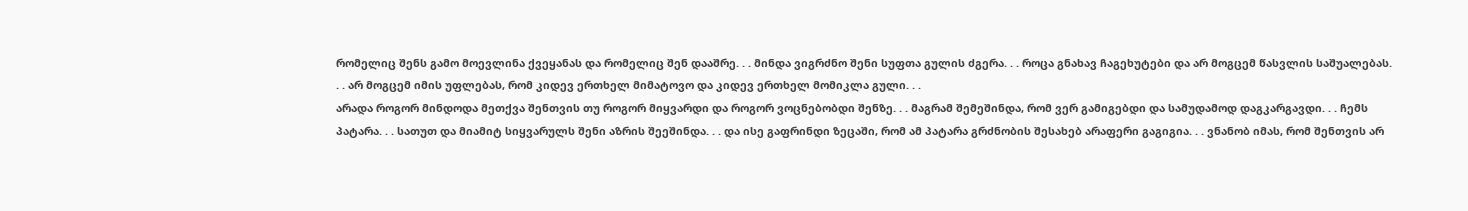რომელიც შენს გამო მოევლინა ქვეყანას და რომელიც შენ დააშრე. . . მინდა ვიგრძნო შენი სუფთა გულის ძგერა. . . როცა გნახავ ჩაგეხუტები და არ მოგცემ წასვლის საშუალებას. . . არ მოგცემ იმის უფლებას, რომ კიდევ ერთხელ მიმატოვო და კიდევ ერთხელ მომიკლა გული. . .
არადა როგორ მინდოდა მეთქვა შენთვის თუ როგორ მიყვარდი და როგორ ვოცნებობდი შენზე. . . მაგრამ შემეშინდა, რომ ვერ გამიგებდი და სამუდამოდ დაგკარგავდი. . . ჩემს პატარა. . . სათუთ და მიამიტ სიყვარულს შენი აზრის შეეშინდა. . . და ისე გაფრინდი ზეცაში, რომ ამ პატარა გრძნობის შესახებ არაფერი გაგიგია. . . ვნანობ იმას, რომ შენთვის არ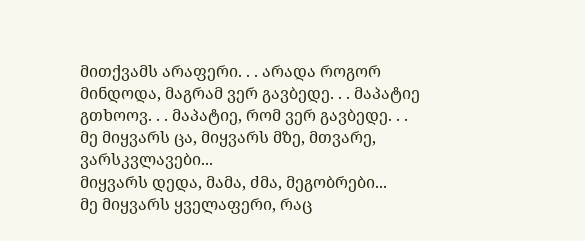მითქვამს არაფერი. . . არადა როგორ მინდოდა, მაგრამ ვერ გავბედე. . . მაპატიე გთხოოვ. . . მაპატიე, რომ ვერ გავბედე. . .
მე მიყვარს ცა, მიყვარს მზე, მთვარე, ვარსკვლავები...
მიყვარს დედა, მამა, ძმა, მეგობრები...
მე მიყვარს ყველაფერი, რაც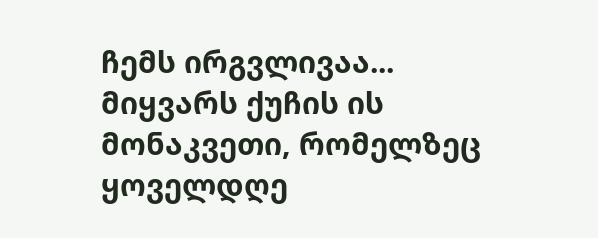ჩემს ირგვლივაა...
მიყვარს ქუჩის ის მონაკვეთი, რომელზეც ყოველდღე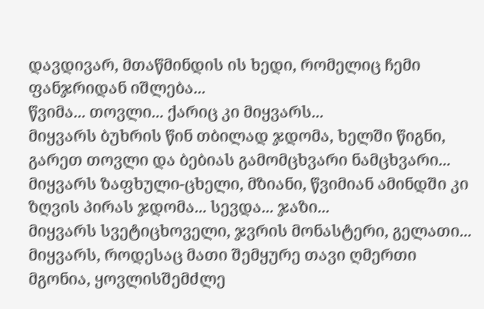დავდივარ, მთაწმინდის ის ხედი, რომელიც ჩემი ფანჯრიდან იშლება...
წვიმა... თოვლი... ქარიც კი მიყვარს...
მიყვარს ბუხრის წინ თბილად ჯდომა, ხელში წიგნი, გარეთ თოვლი და ბებიას გამომცხვარი ნამცხვარი...
მიყვარს ზაფხული-ცხელი, მზიანი, წვიმიან ამინდში კი ზღვის პირას ჯდომა... სევდა... ჯაზი...
მიყვარს სვეტიცხოველი, ჯვრის მონასტერი, გელათი...
მიყვარს, როდესაც მათი შემყურე თავი ღმერთი მგონია, ყოვლისშემძლე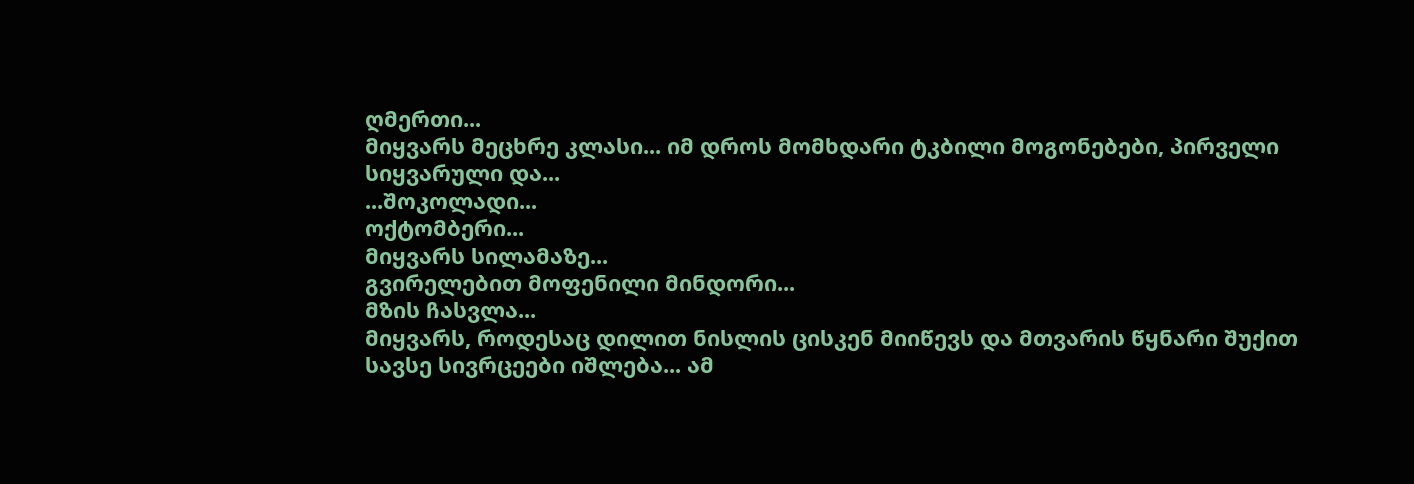ღმერთი...
მიყვარს მეცხრე კლასი... იმ დროს მომხდარი ტკბილი მოგონებები, პირველი სიყვარული და...
...შოკოლადი...
ოქტომბერი...
მიყვარს სილამაზე...
გვირელებით მოფენილი მინდორი...
მზის ჩასვლა...
მიყვარს, როდესაც დილით ნისლის ცისკენ მიიწევს და მთვარის წყნარი შუქით სავსე სივრცეები იშლება... ამ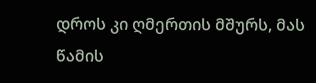დროს კი ღმერთის მშურს, მას წამის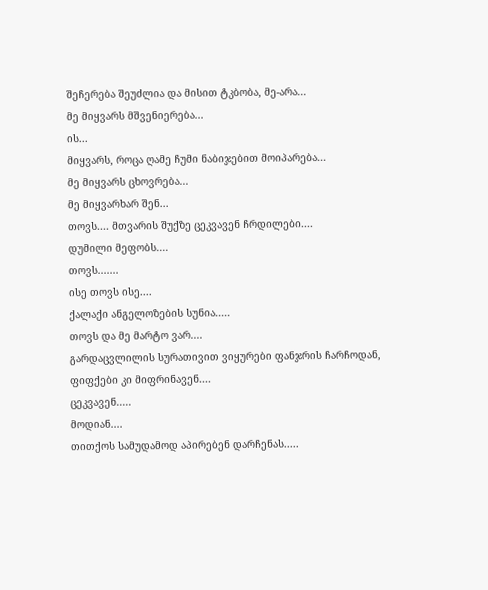შეჩერება შეუძლია და მისით ტკბობა, მე-არა...
მე მიყვარს მშვენიერება...
ის...
მიყვარს, როცა ღამე ჩუმი ნაბიჯებით მოიპარება...
მე მიყვარს ცხოვრება...
მე მიყვარხარ შენ...
თოვს.... მთვარის შუქზე ცეკვავენ ჩრდილები....
დუმილი მეფობს....
თოვს.......
ისე თოვს ისე....
ქალაქი ანგელოზების სუნია.....
თოვს და მე მარტო ვარ....
გარდაცვლილის სურათივით ვიყურები ფანჯრის ჩარჩოდან,
ფიფქები კი მიფრინავენ....
ცეკვავენ.....
მოდიან....
თითქოს სამუდამოდ აპირებენ დარჩენას.....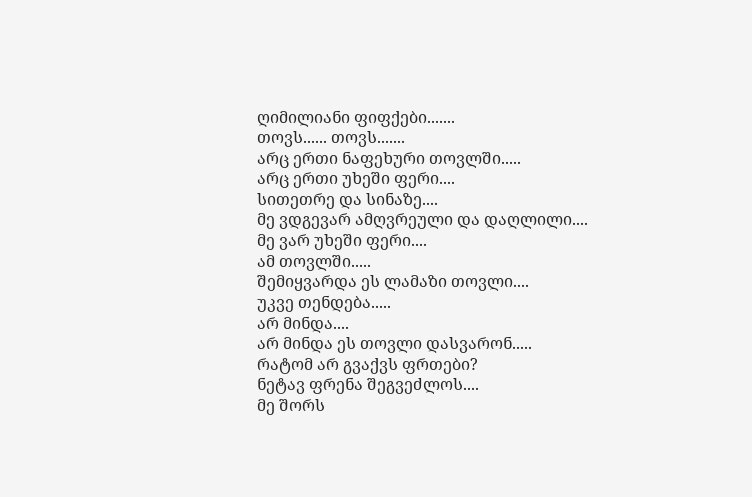ღიმილიანი ფიფქები.......
თოვს...... თოვს.......
არც ერთი ნაფეხური თოვლში.....
არც ერთი უხეში ფერი....
სითეთრე და სინაზე....
მე ვდგევარ ამღვრეული და დაღლილი....
მე ვარ უხეში ფერი....
ამ თოვლში.....
შემიყვარდა ეს ლამაზი თოვლი....
უკვე თენდება.....
არ მინდა....
არ მინდა ეს თოვლი დასვარონ.....
რატომ არ გვაქვს ფრთები?
ნეტავ ფრენა შეგვეძლოს....
მე შორს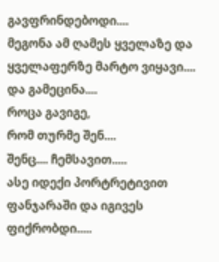გავფრინდებოდი....
მეგონა ამ ღამეს ყველაზე და ყველაფერზე მარტო ვიყავი....
და გამეცინა....
როცა გავიგე,
რომ თურმე შენ....
შენც.... ჩემსავით.....
ასე იდექი პორტრეტივით ფანჯარაში და იგივეს ფიქრობდი.....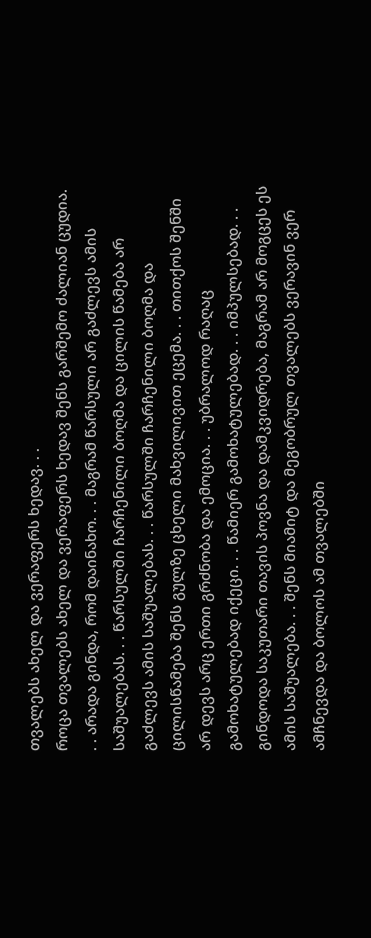თვალებს ახელ და ვერაფერს ხედავ. . .
როცა თვალებს ახელ და ვერაფერს ხედავ შენს გარშემო ძალიან ცუდია. . . არადა გინდა, რომ დაინახო. . . მაგრამ წარსული არ გაძლევს ამის საშუალებას. . . წარსულში ჩარჩენილი ბოღმა და ცილის წამება არ გაძლევს ამის საშუალებას. . . წარსულში ჩარჩენილი ბოღმა და ცილისწამება შენს გულზე ცხელი მახვილივით ეცემა. . . თითქოს შენში არ დევს არც ერთი გრძნობა და ემოცია. . . უბრალოდ რაღაც გამოხატულებად იქეცი. . . წამიერ გამოხატულებად. . . იმპულსებად. . . გინდოდა საკუთარი თავის პოვნა და დამკვიდრება, მაგრამ არ მოგცეს ეს ამის საშუალება. . . შენს მიამიტ და მეგობრულ თვალებს ვერავინ ვერ ამჩნევდა და ბოლოს ამ თვალებში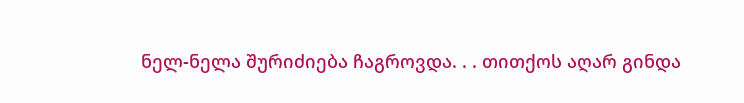ნელ-ნელა შურიძიება ჩაგროვდა. . . თითქოს აღარ გინდა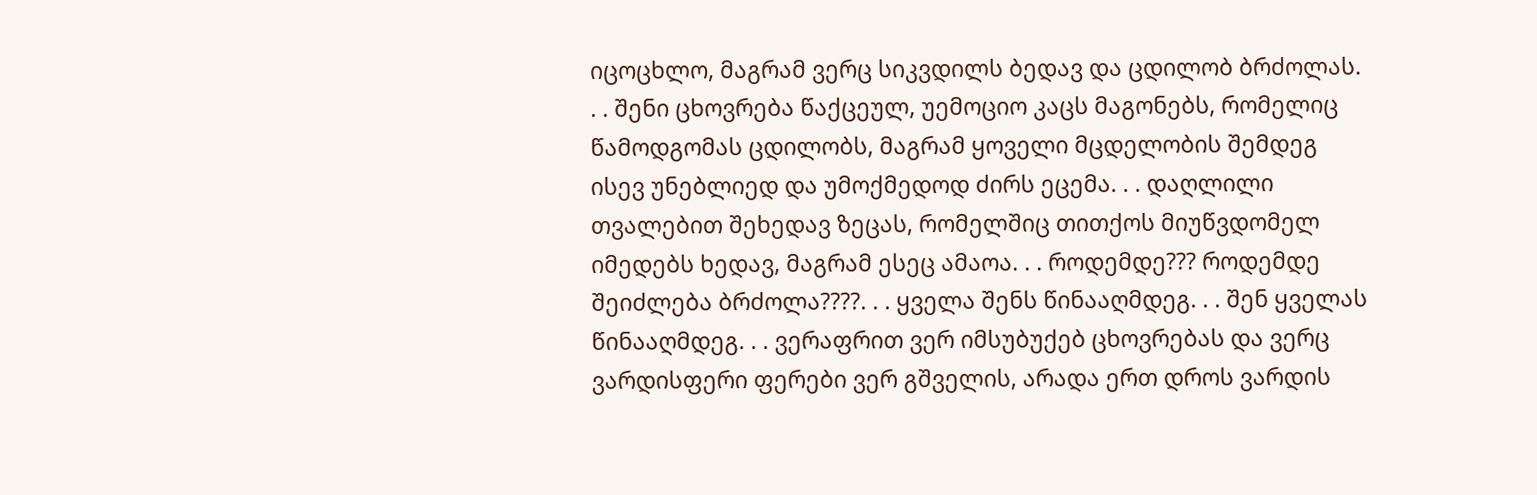იცოცხლო, მაგრამ ვერც სიკვდილს ბედავ და ცდილობ ბრძოლას. . . შენი ცხოვრება წაქცეულ, უემოციო კაცს მაგონებს, რომელიც წამოდგომას ცდილობს, მაგრამ ყოველი მცდელობის შემდეგ ისევ უნებლიედ და უმოქმედოდ ძირს ეცემა. . . დაღლილი თვალებით შეხედავ ზეცას, რომელშიც თითქოს მიუწვდომელ იმედებს ხედავ, მაგრამ ესეც ამაოა. . . როდემდე??? როდემდე შეიძლება ბრძოლა????. . . ყველა შენს წინააღმდეგ. . . შენ ყველას წინააღმდეგ. . . ვერაფრით ვერ იმსუბუქებ ცხოვრებას და ვერც ვარდისფერი ფერები ვერ გშველის, არადა ერთ დროს ვარდის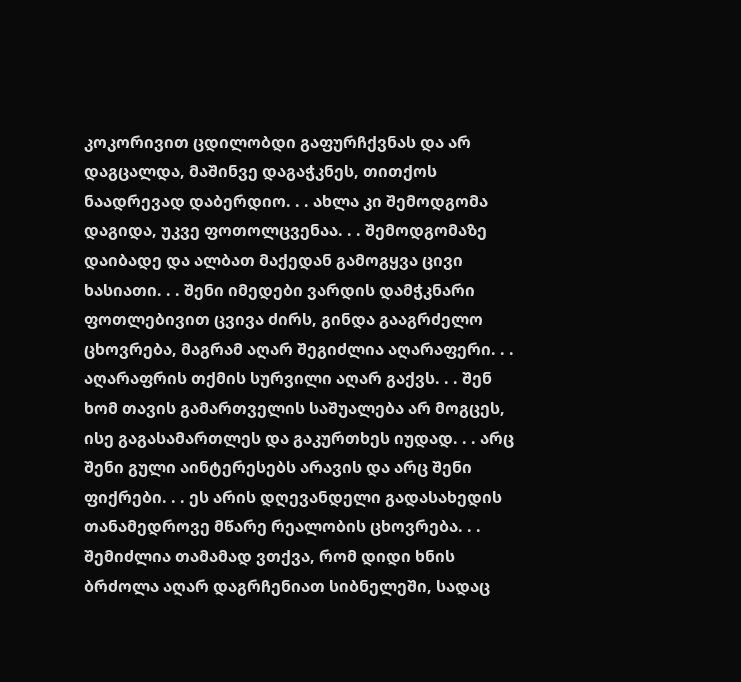კოკორივით ცდილობდი გაფურჩქვნას და არ დაგცალდა, მაშინვე დაგაჭკნეს, თითქოს ნაადრევად დაბერდიო. . . ახლა კი შემოდგომა დაგიდა, უკვე ფოთოლცვენაა. . . შემოდგომაზე დაიბადე და ალბათ მაქედან გამოგყვა ცივი ხასიათი. . . შენი იმედები ვარდის დამჭკნარი ფოთლებივით ცვივა ძირს, გინდა გააგრძელო ცხოვრება, მაგრამ აღარ შეგიძლია აღარაფერი. . . აღარაფრის თქმის სურვილი აღარ გაქვს. . . შენ ხომ თავის გამართველის საშუალება არ მოგცეს, ისე გაგასამართლეს და გაკურთხეს იუდად. . . არც შენი გული აინტერესებს არავის და არც შენი ფიქრები. . . ეს არის დღევანდელი გადასახედის თანამედროვე მწარე რეალობის ცხოვრება. . . შემიძლია თამამად ვთქვა, რომ დიდი ხნის ბრძოლა აღარ დაგრჩენიათ სიბნელეში, სადაც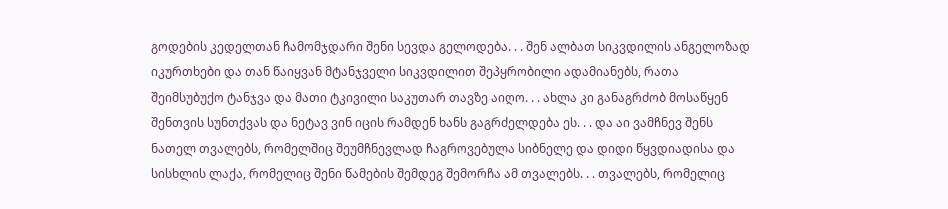გოდების კედელთან ჩამომჯდარი შენი სევდა გელოდება. . . შენ ალბათ სიკვდილის ანგელოზად იკურთხები და თან წაიყვან მტანჯველი სიკვდილით შეპყრობილი ადამიანებს, რათა შეიმსუბუქო ტანჯვა და მათი ტკივილი საკუთარ თავზე აიღო. . . ახლა კი განაგრძობ მოსაწყენ შენთვის სუნთქვას და ნეტავ ვინ იცის რამდენ ხანს გაგრძელდება ეს. . . და აი ვამჩნევ შენს ნათელ თვალებს, რომელშიც შეუმჩნევლად ჩაგროვებულა სიბნელე და დიდი წყვდიადისა და სისხლის ლაქა, რომელიც შენი წამების შემდეგ შემორჩა ამ თვალებს. . . თვალებს, რომელიც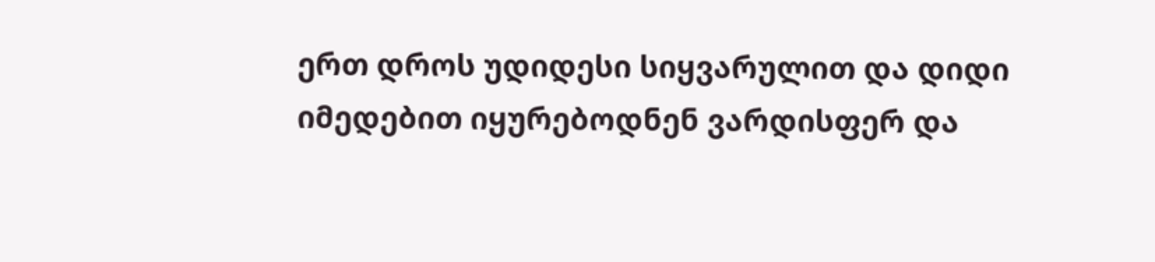ერთ დროს უდიდესი სიყვარულით და დიდი იმედებით იყურებოდნენ ვარდისფერ და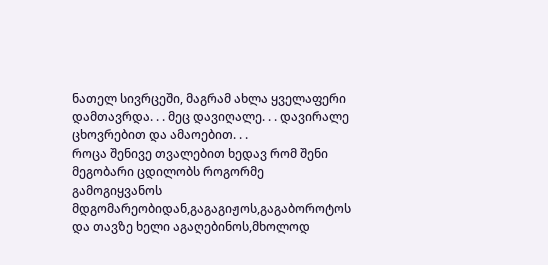ნათელ სივრცეში, მაგრამ ახლა ყველაფერი დამთავრდა. . . მეც დავიღალე. . . დავირალე ცხოვრებით და ამაოებით. . .
როცა შენივე თვალებით ხედავ რომ შენი მეგობარი ცდილობს როგორმე გამოგიყვანოს მდგომარეობიდან,გაგაგიჟოს,გაგაბოროტოს და თავზე ხელი აგაღებინოს,მხოლოდ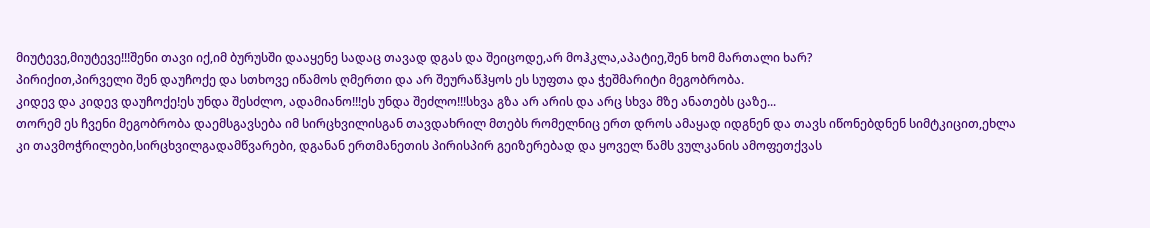მიუტევე,მიუტევე!!!შენი თავი იქ,იმ ბურუსში დააყენე სადაც თავად დგას და შეიცოდე,არ მოჰკლა,აპატიე,შენ ხომ მართალი ხარ?
პირიქით,პირველი შენ დაუჩოქე და სთხოვე იწამოს ღმერთი და არ შეურაწჰყოს ეს სუფთა და ჭეშმარიტი მეგობრობა.
კიდევ და კიდევ დაუჩოქე!ეს უნდა შესძლო, ადამიანო!!!ეს უნდა შეძლო!!!სხვა გზა არ არის და არც სხვა მზე ანათებს ცაზე...
თორემ ეს ჩვენი მეგობრობა დაემსგავსება იმ სირცხვილისგან თავდახრილ მთებს რომელნიც ერთ დროს ამაყად იდგნენ და თავს იწონებდნენ სიმტკიცით,ეხლა კი თავმოჭრილები,სირცხვილგადამწვარები, დგანან ერთმანეთის პირისპირ გეიზერებად და ყოველ წამს ვულკანის ამოფეთქვას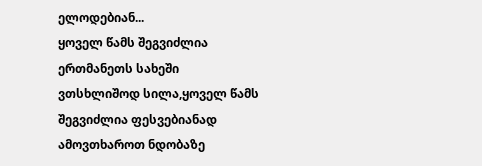ელოდებიან...
ყოველ წამს შეგვიძლია ერთმანეთს სახეში ვთსხლიშოდ სილა,ყოველ წამს შეგვიძლია ფესვებიანად ამოვთხაროთ ნდობაზე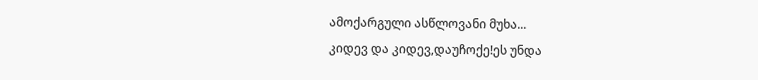ამოქარგული ასწლოვანი მუხა...
კიდევ და კიდევ,დაუჩოქე!ეს უნდა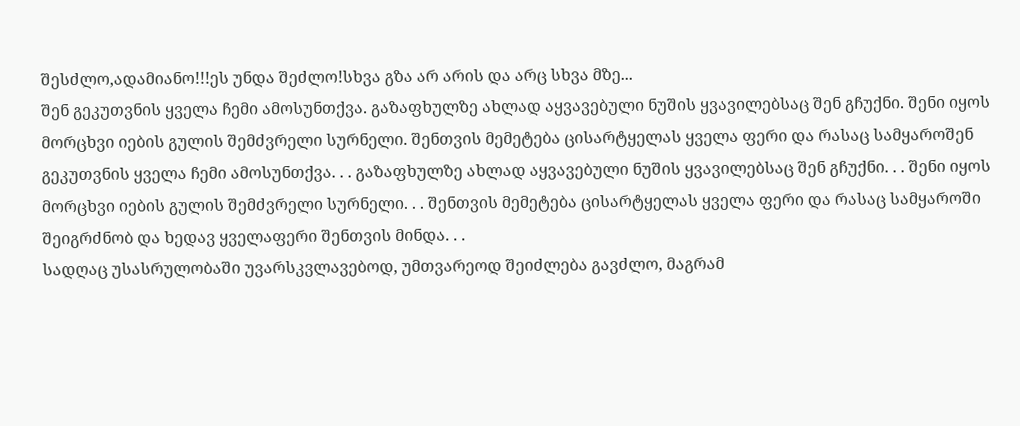შესძლო,ადამიანო!!!ეს უნდა შეძლო!სხვა გზა არ არის და არც სხვა მზე...
შენ გეკუთვნის ყველა ჩემი ამოსუნთქვა. გაზაფხულზე ახლად აყვავებული ნუშის ყვავილებსაც შენ გჩუქნი. შენი იყოს მორცხვი იების გულის შემძვრელი სურნელი. შენთვის მემეტება ცისარტყელას ყველა ფერი და რასაც სამყაროშენ გეკუთვნის ყველა ჩემი ამოსუნთქვა. . . გაზაფხულზე ახლად აყვავებული ნუშის ყვავილებსაც შენ გჩუქნი. . . შენი იყოს მორცხვი იების გულის შემძვრელი სურნელი. . . შენთვის მემეტება ცისარტყელას ყველა ფერი და რასაც სამყაროში შეიგრძნობ და ხედავ ყველაფერი შენთვის მინდა. . .
სადღაც უსასრულობაში უვარსკვლავებოდ, უმთვარეოდ შეიძლება გავძლო, მაგრამ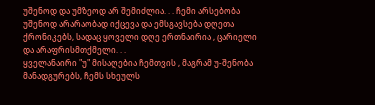უშენოდ და უმზეოდ არ შემიძლია. . . ჩემი არსებობა უშენოდ არარაობად იქცევა და ემსგავსება დღეთა ქრონიკებს, სადაც ყოველი დღე ერთნაირია , ცარიელი და არაფრისმთქმელი. . .
ყველანაირი "უ" მისაღებია ჩემთვის , მაგრამ უ-შენობა მანადგურებს, ჩემს სხეულს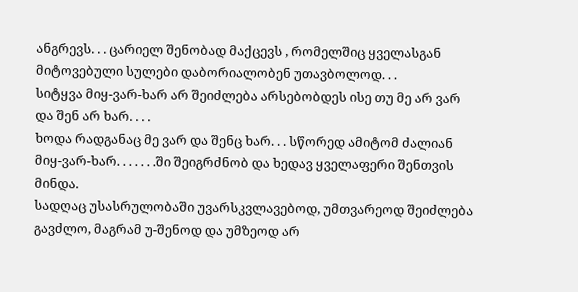ანგრევს. . . ცარიელ შენობად მაქცევს , რომელშიც ყველასგან მიტოვებული სულები დაბორიალობენ უთავბოლოდ. . .
სიტყვა მიყ-ვარ-ხარ არ შეიძლება არსებობდეს ისე თუ მე არ ვარ და შენ არ ხარ. . . .
ხოდა რადგანაც მე ვარ და შენც ხარ. . . სწორედ ამიტომ ძალიან მიყ-ვარ-ხარ. . . . . . .ში შეიგრძნობ და ხედავ ყველაფერი შენთვის მინდა.
სადღაც უსასრულობაში უვარსკვლავებოდ, უმთვარეოდ შეიძლება გავძლო, მაგრამ უ-შენოდ და უმზეოდ არ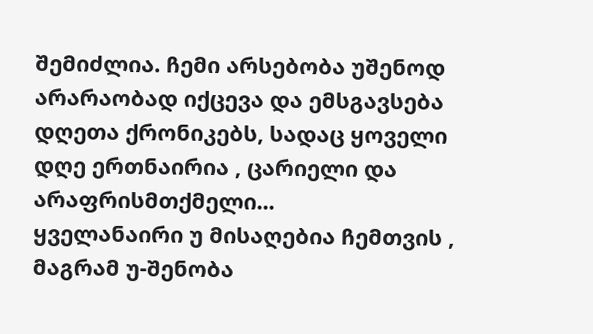შემიძლია. ჩემი არსებობა უშენოდ არარაობად იქცევა და ემსგავსება დღეთა ქრონიკებს, სადაც ყოველი დღე ერთნაირია , ცარიელი და არაფრისმთქმელი...
ყველანაირი უ მისაღებია ჩემთვის , მაგრამ უ-შენობა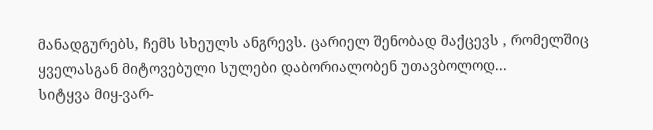მანადგურებს, ჩემს სხეულს ანგრევს. ცარიელ შენობად მაქცევს , რომელშიც ყველასგან მიტოვებული სულები დაბორიალობენ უთავბოლოდ...
სიტყვა მიყ-ვარ-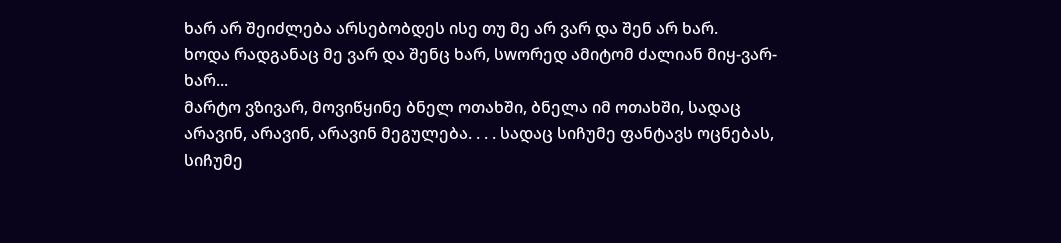ხარ არ შეიძლება არსებობდეს ისე თუ მე არ ვარ და შენ არ ხარ.
ხოდა რადგანაც მე ვარ და შენც ხარ, სwორედ ამიტომ ძალიან მიყ-ვარ-ხარ...
მარტო ვზივარ, მოვიწყინე ბნელ ოთახში, ბნელა იმ ოთახში, სადაც არავინ, არავინ, არავინ მეგულება. . . . სადაც სიჩუმე ფანტავს ოცნებას, სიჩუმე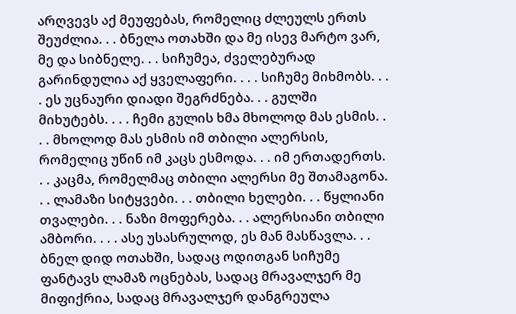არღვევს აქ მეუფებას, რომელიც ძლეულს ერთს შეუძლია. . . ბნელა ოთახში და მე ისევ მარტო ვარ, მე და სიბნელე. . . სიჩუმეა, ძველებურად გარინდულია აქ ყველაფერი. . . . სიჩუმე მიხმობს. . . . ეს უცნაური დიადი შეგრძნება. . . გულში მიხუტებს. . . . ჩემი გულის ხმა მხოლოდ მას ესმის. . . . მხოლოდ მას ესმის იმ თბილი ალერსის, რომელიც უწინ იმ კაცს ესმოდა. . . იმ ერთადერთს. . . კაცმა, რომელმაც თბილი ალერსი მე შთამაგონა. . . ლამაზი სიტყვები. . . თბილი ხელები. . . წყლიანი თვალები. . . ნაზი მოფერება. . . ალერსიანი თბილი ამბორი. . . . ასე უსასრულოდ, ეს მან მასწავლა. . .
ბნელ დიდ ოთახში, სადაც ოდითგან სიჩუმე ფანტავს ლამაზ ოცნებას, სადაც მრავალჯერ მე მიფიქრია, სადაც მრავალჯერ დანგრეულა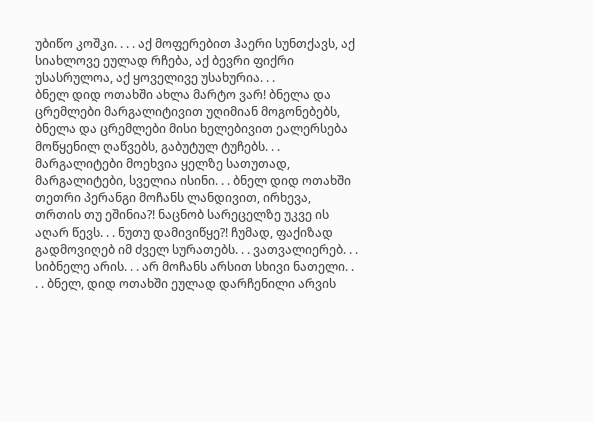უბიწო კოშკი. . . . აქ მოფერებით ჰაერი სუნთქავს, აქ სიახლოვე ეულად რჩება, აქ ბევრი ფიქრი უსასრულოა, აქ ყოველივე უსახურია. . .
ბნელ დიდ ოთახში ახლა მარტო ვარ! ბნელა და ცრემლები მარგალიტივით უღიმიან მოგონებებს, ბნელა და ცრემლები მისი ხელებივით ეალერსება მოწყენილ ღაწვებს, გაბუტულ ტუჩებს. . . მარგალიტები მოეხვია ყელზე სათუთად, მარგალიტები, სველია ისინი. . . ბნელ დიდ ოთახში თეთრი პერანგი მოჩანს ლანდივით, ირხევა, თრთის თუ ეშინია?! ნაცნობ სარეცელზე უკვე ის აღარ წევს. . . ნუთუ დამივიწყე?! ჩუმად, ფაქიზად გადმოვიღებ იმ ძველ სურათებს. . . ვათვალიერებ. . . სიბნელე არის. . . არ მოჩანს არსით სხივი ნათელი. . . . ბნელ, დიდ ოთახში ეულად დარჩენილი არვის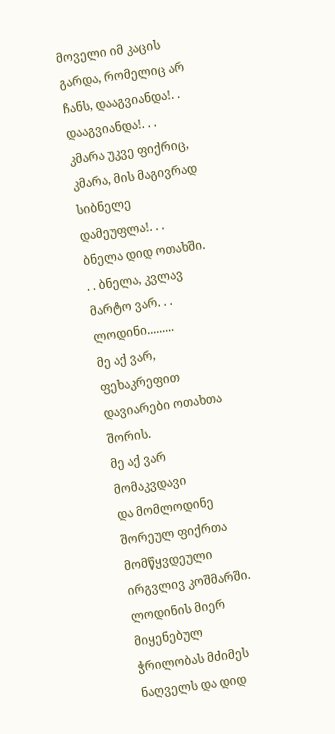მოველი იმ კაცის გარდა, რომელიც არ ჩანს, დააგვიანდა!. . დააგვიანდა!. . . კმარა უკვე ფიქრიც, კმარა, მის მაგივრად სიბნელე დამეუფლა!. . .
ბნელა დიდ ოთახში. . . ბნელა, კვლავ მარტო ვარ. . .
ლოდინი.........
მე აქ ვარ,
ფეხაკრეფით დავიარები ოთახთა შორის.
მე აქ ვარ მომაკვდავი
და მომლოდინე შორეულ ფიქრთა მომწყვდეული ირგვლივ კოშმარში.
ლოდინის მიერ მიყენებულ ჭრილობას მძიმეს ნაღველს და დიდ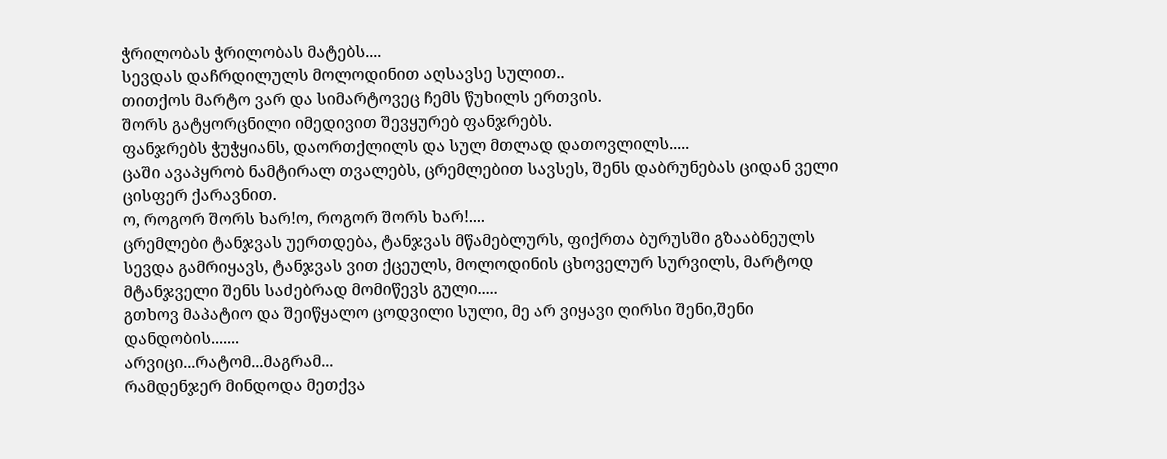ჭრილობას ჭრილობას მატებს....
სევდას დაჩრდილულს მოლოდინით აღსავსე სულით..
თითქოს მარტო ვარ და სიმარტოვეც ჩემს წუხილს ერთვის.
შორს გატყორცნილი იმედივით შევყურებ ფანჯრებს.
ფანჯრებს ჭუჭყიანს, დაორთქლილს და სულ მთლად დათოვლილს.....
ცაში ავაპყრობ ნამტირალ თვალებს, ცრემლებით სავსეს, შენს დაბრუნებას ციდან ველი ცისფერ ქარავნით.
ო, როგორ შორს ხარ!ო, როგორ შორს ხარ!....
ცრემლები ტანჯვას უერთდება, ტანჯვას მწამებლურს, ფიქრთა ბურუსში გზააბნეულს სევდა გამრიყავს, ტანჯვას ვით ქცეულს, მოლოდინის ცხოველურ სურვილს, მარტოდ მტანჯველი შენს საძებრად მომიწევს გული.....
გთხოვ მაპატიო და შეიწყალო ცოდვილი სული, მე არ ვიყავი ღირსი შენი,შენი დანდობის.......
არვიცი...რატომ...მაგრამ...
რამდენჯერ მინდოდა მეთქვა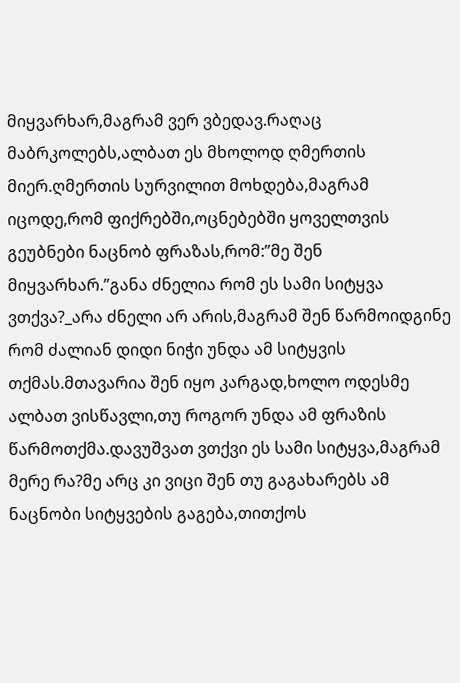მიყვარხარ,მაგრამ ვერ ვბედავ.რაღაც მაბრკოლებს,ალბათ ეს მხოლოდ ღმერთის მიერ.ღმერთის სურვილით მოხდება,მაგრამ იცოდე,რომ ფიქრებში,ოცნებებში ყოველთვის გეუბნები ნაცნობ ფრაზას,რომ:”მე შენ მიყვარხარ.”განა ძნელია რომ ეს სამი სიტყვა ვთქვა?_არა ძნელი არ არის,მაგრამ შენ წარმოიდგინე რომ ძალიან დიდი ნიჭი უნდა ამ სიტყვის თქმას.მთავარია შენ იყო კარგად,ხოლო ოდესმე ალბათ ვისწავლი,თუ როგორ უნდა ამ ფრაზის წარმოთქმა.დავუშვათ ვთქვი ეს სამი სიტყვა,მაგრამ მერე რა?მე არც კი ვიცი შენ თუ გაგახარებს ამ ნაცნობი სიტყვების გაგება,თითქოს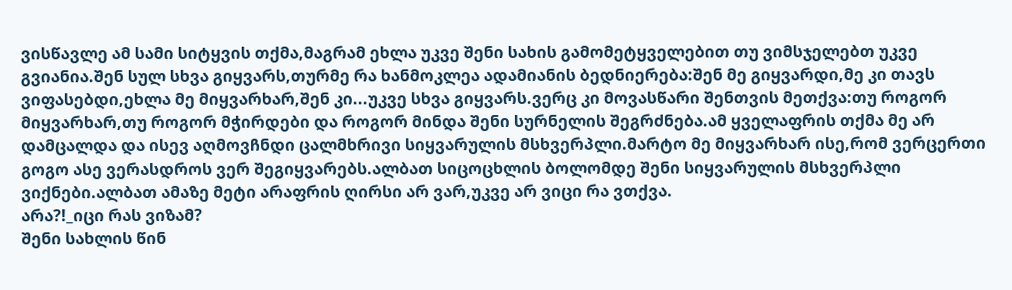ვისწავლე ამ სამი სიტყვის თქმა,მაგრამ ეხლა უკვე შენი სახის გამომეტყველებით თუ ვიმსჯელებთ უკვე გვიანია.შენ სულ სხვა გიყვარს,თურმე რა ხანმოკლეა ადამიანის ბედნიერება:შენ მე გიყვარდი,მე კი თავს ვიფასებდი,ეხლა მე მიყვარხარ,შენ კი...უკვე სხვა გიყვარს.ვერც კი მოვასწარი შენთვის მეთქვა:თუ როგორ მიყვარხარ,თუ როგორ მჭირდები და როგორ მინდა შენი სურნელის შეგრძნება.ამ ყველაფრის თქმა მე არ დამცალდა და ისევ აღმოვჩნდი ცალმხრივი სიყვარულის მსხვერპლი.მარტო მე მიყვარხარ ისე,რომ ვერცერთი გოგო ასე ვერასდროს ვერ შეგიყვარებს.ალბათ სიცოცხლის ბოლომდე შენი სიყვარულის მსხვერპლი ვიქნები.ალბათ ამაზე მეტი არაფრის ღირსი არ ვარ,უკვე არ ვიცი რა ვთქვა.
არა?!_იცი რას ვიზამ?
შენი სახლის წინ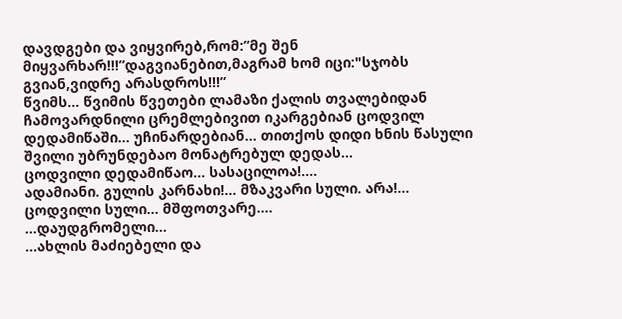დავდგები და ვიყვირებ,რომ:”მე შენ მიყვარხარ!!!”დაგვიანებით,მაგრამ ხომ იცი:"სჯობს გვიან,ვიდრე არასდროს!!!”
წვიმს... წვიმის წვეთები ლამაზი ქალის თვალებიდან ჩამოვარდნილი ცრემლებივით იკარგებიან ცოდვილ დედამიწაში... უჩინარდებიან... თითქოს დიდი ხნის წასული შვილი უბრუნდებაო მონატრებულ დედას...
ცოდვილი დედამიწაო... სასაცილოა!....
ადამიანი. გულის კარნახი!... მზაკვარი სული. არა!... ცოდვილი სული... მშფოთვარე....
...დაუდგრომელი...
...ახლის მაძიებელი და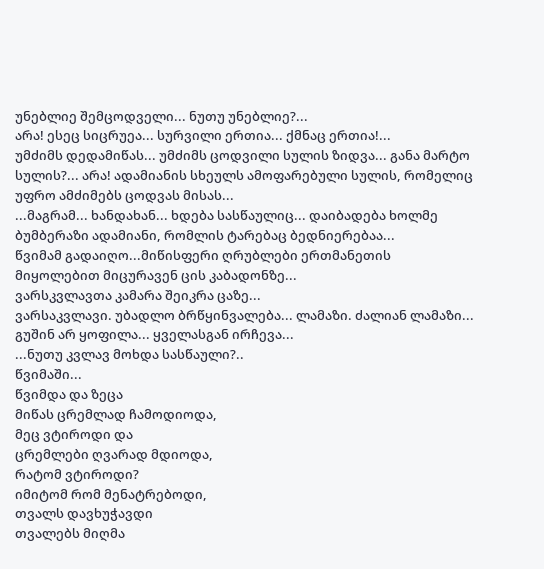უნებლიე შემცოდველი... ნუთუ უნებლიე?...
არა! ესეც სიცრუეა... სურვილი ერთია... ქმნაც ერთია!...
უმძიმს დედამიწას... უმძიმს ცოდვილი სულის ზიდვა... განა მარტო სულის?... არა! ადამიანის სხეულს ამოფარებული სულის, რომელიც უფრო ამძიმებს ცოდვას მისას...
...მაგრამ... ხანდახან... ხდება სასწაულიც... დაიბადება ხოლმე ბუმბერაზი ადამიანი, რომლის ტარებაც ბედნიერებაა...
წვიმამ გადაიღო...მიწისფერი ღრუბლები ერთმანეთის მიყოლებით მიცურავენ ცის კაბადონზე...
ვარსკვლავთა კამარა შეიკრა ცაზე...
ვარსაკვლავი. უბადლო ბრწყინვალება... ლამაზი. ძალიან ლამაზი... გუშინ არ ყოფილა... ყველასგან ირჩევა...
...ნუთუ კვლავ მოხდა სასწაული?..
წვიმაში...
წვიმდა და ზეცა
მიწას ცრემლად ჩამოდიოდა,
მეც ვტიროდი და
ცრემლები ღვარად მდიოდა,
რატომ ვტიროდი?
იმიტომ რომ მენატრებოდი,
თვალს დავხუჭავდი
თვალებს მიღმა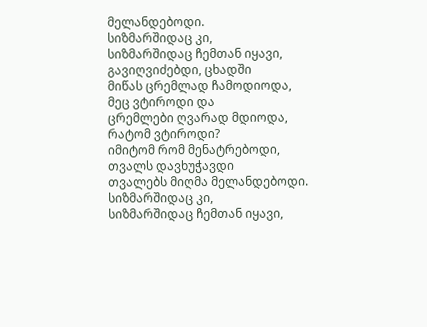მელანდებოდი.
სიზმარშიდაც კი,
სიზმარშიდაც ჩემთან იყავი,
გავიღვიძებდი, ცხადში
მიწას ცრემლად ჩამოდიოდა,
მეც ვტიროდი და
ცრემლები ღვარად მდიოდა,
რატომ ვტიროდი?
იმიტომ რომ მენატრებოდი,
თვალს დავხუჭავდი
თვალებს მიღმა მელანდებოდი.
სიზმარშიდაც კი,
სიზმარშიდაც ჩემთან იყავი,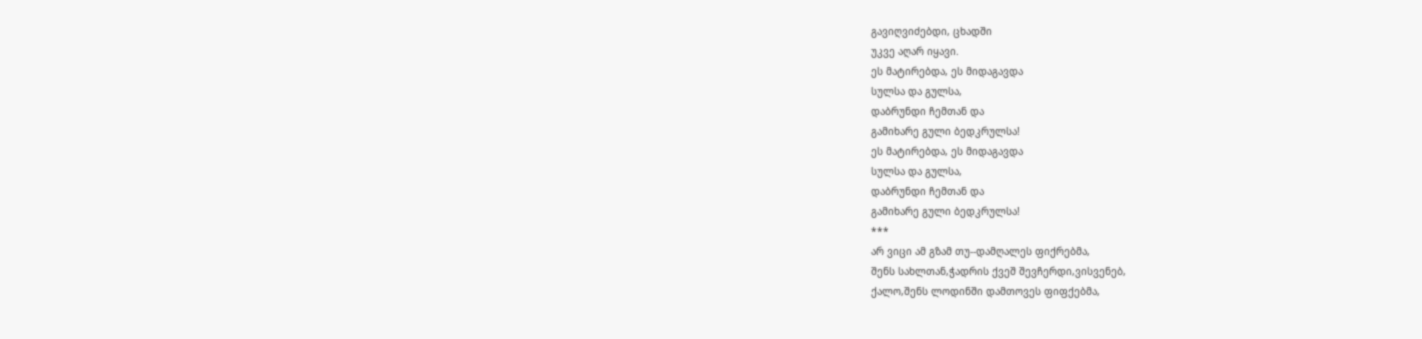გავიღვიძებდი, ცხადში
უკვე აღარ იყავი.
ეს მატირებდა, ეს მიდაგავდა
სულსა და გულსა,
დაბრუნდი ჩემთან და
გამიხარე გული ბედკრულსა!
ეს მატირებდა, ეს მიდაგავდა
სულსა და გულსა,
დაბრუნდი ჩემთან და
გამიხარე გული ბედკრულსა!
***
არ ვიცი ამ გზამ თუ--დამღალეს ფიქრებმა,
შენს სახლთან,ჭადრის ქვეშ შევჩერდი,ვისვენებ,
ქალო,შენს ლოდინში დამთოვეს ფიფქებმა,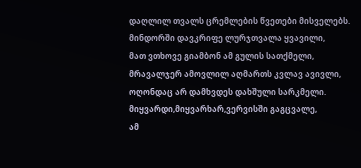დაღლილ თვალს ცრემლების წვეთები მისველებს.
მინდორში დავკრიფე ლურჯთვალა ყვავილი,
მათ ვთხოვე გიამბონ ამ გულის სათქმელი,
მრავალჯერ ამოვლილ აღმართს კვლავ ავივლი,
ოღონდაც არ დამხვდეს დახშული სარკმელი.
მიყვარდი,მიყვარხარ,ვერვისში გაგცვალე,
ამ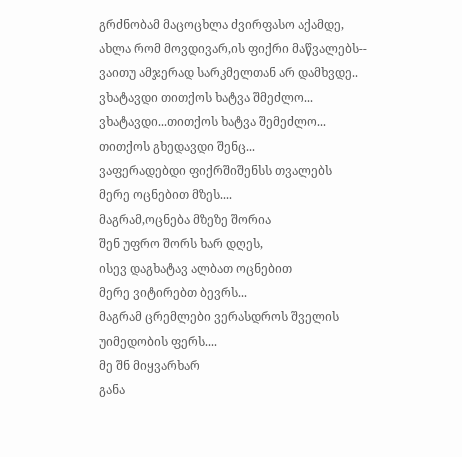გრძნობამ მაცოცხლა ძვირფასო აქამდე,
ახლა რომ მოვდივარ,ის ფიქრი მაწვალებს--
ვაითუ ამჯერად სარკმელთან არ დამხვდე..
ვხატავდი თითქოს ხატვა შმეძლო...
ვხატავდი...თითქოს ხატვა შემეძლო...
თითქოს გხედავდი შენც...
ვაფერადებდი ფიქრშიშენსს თვალებს
მერე ოცნებით მზეს....
მაგრამ,ოცნება მზეზე შორია
შენ უფრო შორს ხარ დღეს,
ისევ დაგხატავ ალბათ ოცნებით
მერე ვიტირებთ ბევრს...
მაგრამ ცრემლები ვერასდროს შველის
უიმედობის ფერს....
მე შნ მიყვარხარ
განა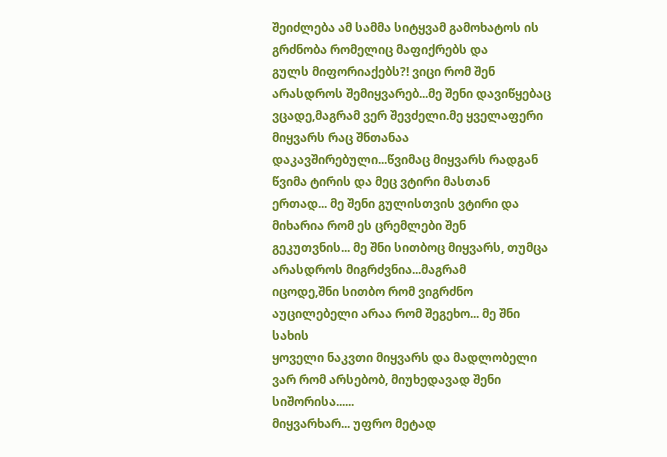შეიძლება ამ სამმა სიტყვამ გამოხატოს ის გრძნობა რომელიც მაფიქრებს და
გულს მიფორიაქებს?! ვიცი რომ შენ არასდროს შემიყვარებ...მე შენი დავიწყებაც
ვცადე,მაგრამ ვერ შევძელი.მე ყველაფერი მიყვარს რაც შნთანაა
დაკავშირებული...წვიმაც მიყვარს რადგან წვიმა ტირის და მეც ვტირი მასთან
ერთად... მე შენი გულისთვის ვტირი და მიხარია რომ ეს ცრემლები შენ
გეკუთვნის... მე შნი სითბოც მიყვარს, თუმცა არასდროს მიგრძვნია...მაგრამ
იცოდე,შნი სითბო რომ ვიგრძნო აუცილებელი არაა რომ შეგეხო... მე შნი სახის
ყოველი ნაკვთი მიყვარს და მადლობელი ვარ რომ არსებობ, მიუხედავად შენი
სიშორისა......
მიყვარხარ... უფრო მეტად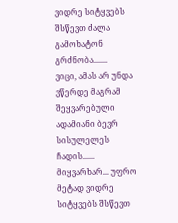ვიდრე სიტყვებს შსწევთ ძალა გამოხატონ გრძნობა.......
ვიცი, ამას არ უნდა ვწერდე მაგრამ შეყვარებული ადამიანი ბევრ სისულელეს ჩადის......
მიყვარხარ... უფრო მეტად ვიდრე სიტყვებს შსწევთ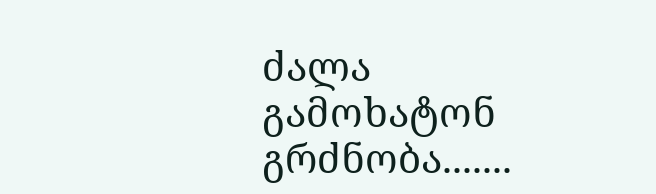ძალა გამოხატონ გრძნობა.......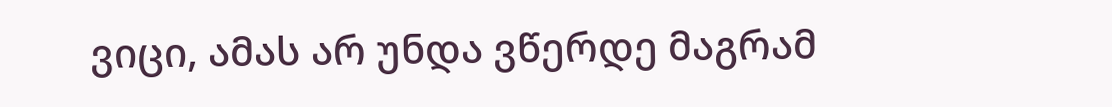ვიცი, ამას არ უნდა ვწერდე მაგრამ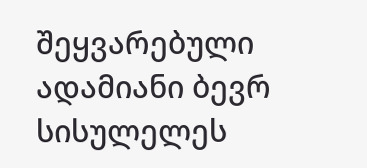შეყვარებული ადამიანი ბევრ სისულელეს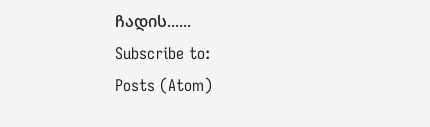ჩადის......
Subscribe to:
Posts (Atom)